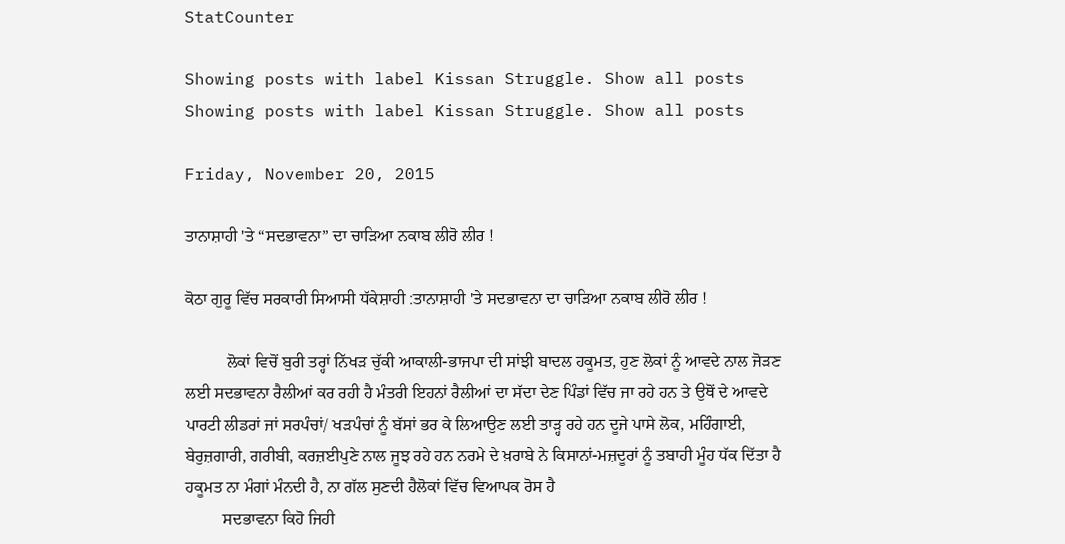StatCounter

Showing posts with label Kissan Struggle. Show all posts
Showing posts with label Kissan Struggle. Show all posts

Friday, November 20, 2015

ਤਾਨਾਸ਼ਾਹੀ 'ਤੇ “ਸਦਭਾਵਨਾ” ਦਾ ਚਾੜਿਆ ਨਕਾਬ ਲੀਰੋ ਲੀਰ !

ਕੋਠਾ ਗੁਰੂ ਵਿੱਚ ਸਰਕਾਰੀ ਸਿਆਸੀ ਧੱਕੇਸ਼ਾਹੀ :ਤਾਨਾਸ਼ਾਹੀ 'ਤੇ ਸਦਭਾਵਨਾ ਦਾ ਚਾੜਿਆ ਨਕਾਬ ਲੀਰੋ ਲੀਰ !

          ਲੋਕਾਂ ਵਿਚੋਂ ਬੁਰੀ ਤਰ੍ਹਾਂ ਨਿੱਖੜ ਚੁੱਕੀ ਆਕਾਲੀ-ਭਾਜਪਾ ਦੀ ਸਾਂਝੀ ਬਾਦਲ ਹਕੂਮਤ, ਹੁਣ ਲੋਕਾਂ ਨੂੰ ਆਵਦੇ ਨਾਲ ਜੋੜਣ ਲਈ ਸਦਭਾਵਨਾ ਰੈਲੀਆਂ ਕਰ ਰਹੀ ਹੈ ਮੰਤਰੀ ਇਹਨਾਂ ਰੈਲੀਆਂ ਦਾ ਸੱਦਾ ਦੇਣ ਪਿੰਡਾਂ ਵਿੱਚ ਜਾ ਰਹੇ ਹਨ ਤੇ ਉਥੋਂ ਦੇ ਆਵਦੇ ਪਾਰਟੀ ਲੀਡਰਾਂ ਜਾਂ ਸਰਪੰਚਾਂ/ ਖੜਪੰਚਾਂ ਨੂੰ ਬੱਸਾਂ ਭਰ ਕੇ ਲਿਆਉਣ ਲਈ ਤਾੜ੍ਹ ਰਹੇ ਹਨ ਦੂਜੇ ਪਾਸੇ ਲੋਕ, ਮਹਿੰਗਾਈ, ਬੇਰੁਜ਼ਗਾਰੀ, ਗਰੀਬੀ, ਕਰਜ਼ਈਪੁਣੇ ਨਾਲ ਜੂਝ ਰਹੇ ਹਨ ਨਰਮੇ ਦੇ ਖ਼ਰਾਬੇ ਨੇ ਕਿਸਾਨਾਂ-ਮਜ਼ਦੂਰਾਂ ਨੂੰ ਤਬਾਹੀ ਮੂੰਹ ਧੱਕ ਦਿੱਤਾ ਹੈ ਹਕੂਮਤ ਨਾ ਮੰਗਾਂ ਮੰਨਦੀ ਹੈ, ਨਾ ਗੱਲ ਸੁਣਦੀ ਹੈਲੋਕਾਂ ਵਿੱਚ ਵਿਆਪਕ ਰੋਸ ਹੈ
         ਸਦਭਾਵਨਾ ਕਿਹੋ ਜਿਹੀ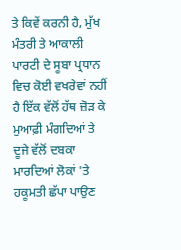ਤੇ ਕਿਵੇਂ ਕਰਨੀ ਹੈ, ਮੁੱਖ ਮੰਤਰੀ ਤੇ ਆਕਾਲੀ ਪਾਰਟੀ ਦੇ ਸੂਬਾ ਪ੍ਰਧਾਨ ਵਿਚ ਕੋਈ ਵਖਰੇਵਾਂ ਨਹੀਂ ਹੈ ਇੱਕ ਵੱਲੋਂ ਹੱਥ ਜ਼ੋੜ ਕੇ ਮੁਆਫ਼ੀ ਮੰਗਦਿਆਂ ਤੇ ਦੂਜੇ ਵੱਲੋਂ ਦਬਕਾ ਮਾਰਦਿਆਂ ਲੋਕਾਂ 'ਤੇ  ਹਕੂਮਤੀ ਛੱਪਾ ਪਾਉਣ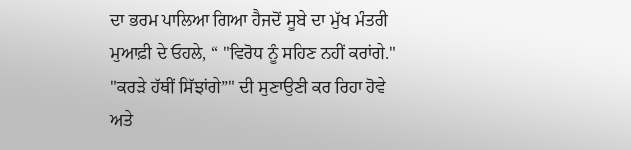ਦਾ ਭਰਮ ਪਾਲਿਆ ਗਿਆ ਹੈਜਦੋਂ ਸੂਬੇ ਦਾ ਮੁੱਖ ਮੰਤਰੀ ਮੁਆਫ਼ੀ ਦੇ ਓਹਲੇ, “ "ਵਿਰੋਧ ਨੂੰ ਸਹਿਣ ਨਹੀਂ ਕਰਾਂਗੇ." "ਕਰੜੇ ਹੱਥੀਂ ਸਿੱਝਾਂਗੇ”" ਦੀ ਸੁਣਾਉਣੀ ਕਰ ਰਿਹਾ ਹੋਵੇ ਅਤੇ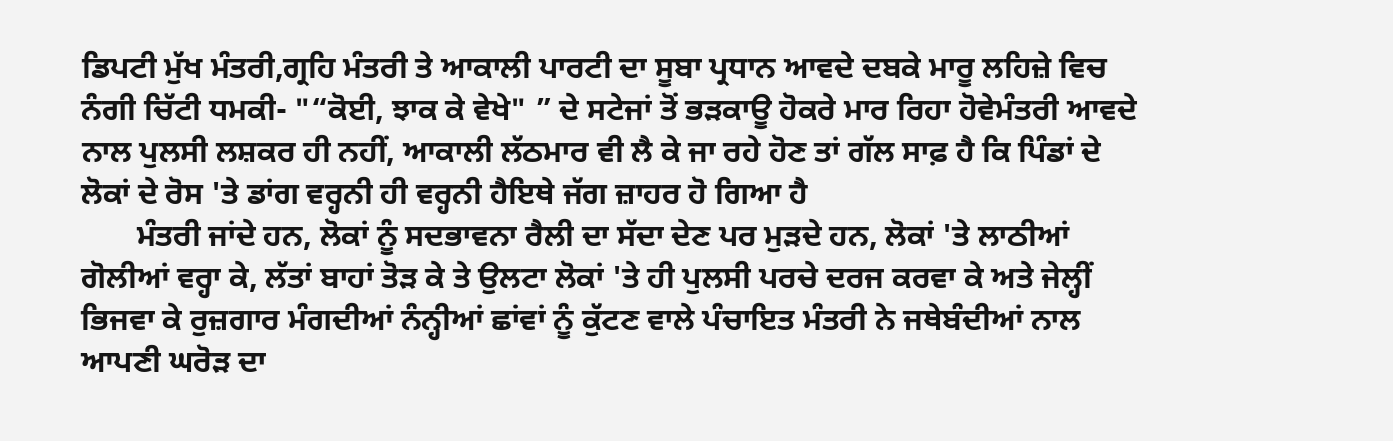ਡਿਪਟੀ ਮੁੱਖ ਮੰਤਰੀ,ਗ੍ਰਹਿ ਮੰਤਰੀ ਤੇ ਆਕਾਲੀ ਪਾਰਟੀ ਦਾ ਸੂਬਾ ਪ੍ਰਧਾਨ ਆਵਦੇ ਦਬਕੇ ਮਾਰੂ ਲਹਿਜ਼ੇ ਵਿਚ ਨੰਗੀ ਚਿੱਟੀ ਧਮਕੀ- "“ਕੋਈ, ਝਾਕ ਕੇ ਵੇਖੇ" ” ਦੇ ਸਟੇਜਾਂ ਤੋਂ ਭੜਕਾਊ ਹੋਕਰੇ ਮਾਰ ਰਿਹਾ ਹੋਵੇਮੰਤਰੀ ਆਵਦੇ ਨਾਲ ਪੁਲਸੀ ਲਸ਼ਕਰ ਹੀ ਨਹੀਂ, ਆਕਾਲੀ ਲੱਠਮਾਰ ਵੀ ਲੈ ਕੇ ਜਾ ਰਹੇ ਹੋਣ ਤਾਂ ਗੱਲ ਸਾਫ਼ ਹੈ ਕਿ ਪਿੰਡਾਂ ਦੇ ਲੋਕਾਂ ਦੇ ਰੋਸ 'ਤੇ ਡਾਂਗ ਵਰ੍ਹਨੀ ਹੀ ਵਰ੍ਹਨੀ ਹੈਇਥੇ ਜੱਗ ਜ਼ਾਹਰ ਹੋ ਗਿਆ ਹੈ
       ਮੰਤਰੀ ਜਾਂਦੇ ਹਨ, ਲੋਕਾਂ ਨੂੰ ਸਦਭਾਵਨਾ ਰੈਲੀ ਦਾ ਸੱਦਾ ਦੇਣ ਪਰ ਮੁੜਦੇ ਹਨ, ਲੋਕਾਂ 'ਤੇ ਲਾਠੀਆਂ  ਗੋਲੀਆਂ ਵਰ੍ਹਾ ਕੇ, ਲੱਤਾਂ ਬਾਹਾਂ ਤੋੜ ਕੇ ਤੇ ਉਲਟਾ ਲੋਕਾਂ 'ਤੇ ਹੀ ਪੁਲਸੀ ਪਰਚੇ ਦਰਜ ਕਰਵਾ ਕੇ ਅਤੇ ਜੇਲ੍ਹੀਂ ਭਿਜਵਾ ਕੇ ਰੁਜ਼ਗਾਰ ਮੰਗਦੀਆਂ ਨੰਨ੍ਹੀਆਂ ਛਾਂਵਾਂ ਨੂੰ ਕੁੱਟਣ ਵਾਲੇ ਪੰਚਾਇਤ ਮੰਤਰੀ ਨੇ ਜਥੇਬੰਦੀਆਂ ਨਾਲ ਆਪਣੀ ਘਰੋੜ ਦਾ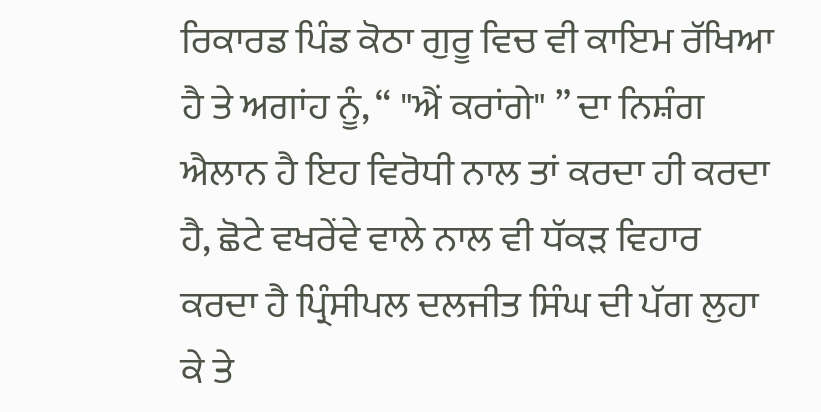ਰਿਕਾਰਡ ਪਿੰਡ ਕੋਠਾ ਗੁਰੂ ਵਿਚ ਵੀ ਕਾਇਮ ਰੱਖਿਆ ਹੈ ਤੇ ਅਗਾਂਹ ਨੂੰ, “ "ਐਂ ਕਰਾਂਗੇ" ” ਦਾ ਨਿਸ਼ੰਗ ਐਲਾਨ ਹੈ ਇਹ ਵਿਰੋਧੀ ਨਾਲ ਤਾਂ ਕਰਦਾ ਹੀ ਕਰਦਾ ਹੈ, ਛੋਟੇ ਵਖਰੇਂਵੇ ਵਾਲੇ ਨਾਲ ਵੀ ਧੱਕੜ ਵਿਹਾਰ ਕਰਦਾ ਹੈ ਪ੍ਰਿੰਸੀਪਲ ਦਲਜੀਤ ਸਿੰਘ ਦੀ ਪੱਗ ਲੁਹਾ ਕੇ ਤੇ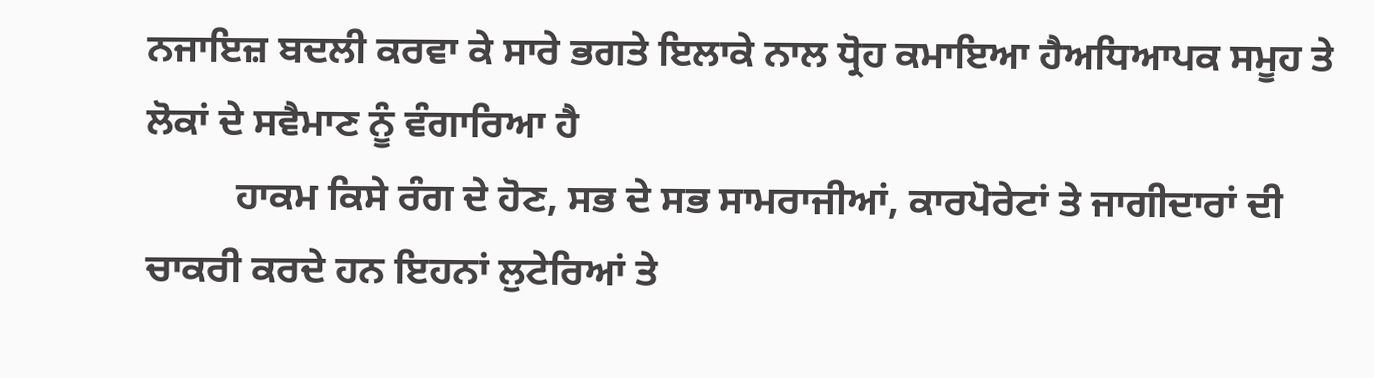ਨਜਾਇਜ਼ ਬਦਲੀ ਕਰਵਾ ਕੇ ਸਾਰੇ ਭਗਤੇ ਇਲਾਕੇ ਨਾਲ ਧ੍ਰੋਹ ਕਮਾਇਆ ਹੈਅਧਿਆਪਕ ਸਮੂਹ ਤੇ ਲੋਕਾਂ ਦੇ ਸਵੈਮਾਣ ਨੂੰ ਵੰਗਾਰਿਆ ਹੈ
         ਹਾਕਮ ਕਿਸੇ ਰੰਗ ਦੇ ਹੋਣ, ਸਭ ਦੇ ਸਭ ਸਾਮਰਾਜੀਆਂ, ਕਾਰਪੋਰੇਟਾਂ ਤੇ ਜਾਗੀਦਾਰਾਂ ਦੀ ਚਾਕਰੀ ਕਰਦੇ ਹਨ ਇਹਨਾਂ ਲੁਟੇਰਿਆਂ ਤੇ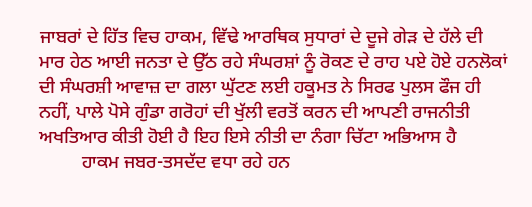ਜਾਬਰਾਂ ਦੇ ਹਿੱਤ ਵਿਚ ਹਾਕਮ, ਵਿੱਢੇ ਆਰਥਿਕ ਸੁਧਾਰਾਂ ਦੇ ਦੂਜੇ ਗੇੜ ਦੇ ਹੱਲੇ ਦੀ ਮਾਰ ਹੇਠ ਆਈ ਜਨਤਾ ਦੇ ਉੱਠ ਰਹੇ ਸੰਘਰਸ਼ਾਂ ਨੂੰ ਰੋਕਣ ਦੇ ਰਾਹ ਪਏ ਹੋਏ ਹਨਲੋਕਾਂ ਦੀ ਸੰਘਰਸ਼ੀ ਆਵਾਜ਼ ਦਾ ਗਲਾ ਘੁੱਟਣ ਲਈ ਹਕੂਮਤ ਨੇ ਸਿਰਫ ਪੁਲਸ ਫੌਜ ਹੀ ਨਹੀਂ, ਪਾਲੇ ਪੋਸੇ ਗੁੰਡਾ ਗਰੋਹਾਂ ਦੀ ਖੁੱਲੀ ਵਰਤੋਂ ਕਰਨ ਦੀ ਆਪਣੀ ਰਾਜਨੀਤੀ ਅਖਤਿਆਰ ਕੀਤੀ ਹੋਈ ਹੈ ਇਹ ਇਸੇ ਨੀਤੀ ਦਾ ਨੰਗਾ ਚਿੱਟਾ ਅਭਿਆਸ ਹੈ
         ਹਾਕਮ ਜਬਰ-ਤਸਦੱਦ ਵਧਾ ਰਹੇ ਹਨ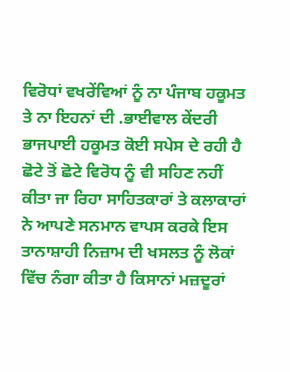ਵਿਰੋਧਾਂ ਵਖਰੇਂਵਿਆਂ ਨੂੰ ਨਾ ਪੰਜਾਬ ਹਕੂਮਤ ਤੇ ਨਾ ਇਹਨਾਂ ਦੀ .ਭਾਈਵਾਲ ਕੇਂਦਰੀ ਭਾਜਪਾਈ ਹਕੂਮਤ ਕੋਈ ਸਪੇਸ ਦੇ ਰਹੀ ਹੈ ਛੋਟੇ ਤੋਂ ਛੋਟੇ ਵਿਰੋਧ ਨੂੰ ਵੀ ਸਹਿਣ ਨਹੀਂ ਕੀਤਾ ਜਾ ਰਿਹਾ ਸਾਹਿਤਕਾਰਾਂ ਤੇ ਕਲਾਕਾਰਾਂ ਨੇ ਆਪਣੇ ਸਨਮਾਨ ਵਾਪਸ ਕਰਕੇ ਇਸ ਤਾਨਾਸ਼ਾਹੀ ਨਿਜ਼ਾਮ ਦੀ ਖਸਲਤ ਨੂੰ ਲੋਕਾਂ ਵਿੱਚ ਨੰਗਾ ਕੀਤਾ ਹੈ ਕਿਸਾਨਾਂ ਮਜ਼ਦੂਰਾਂ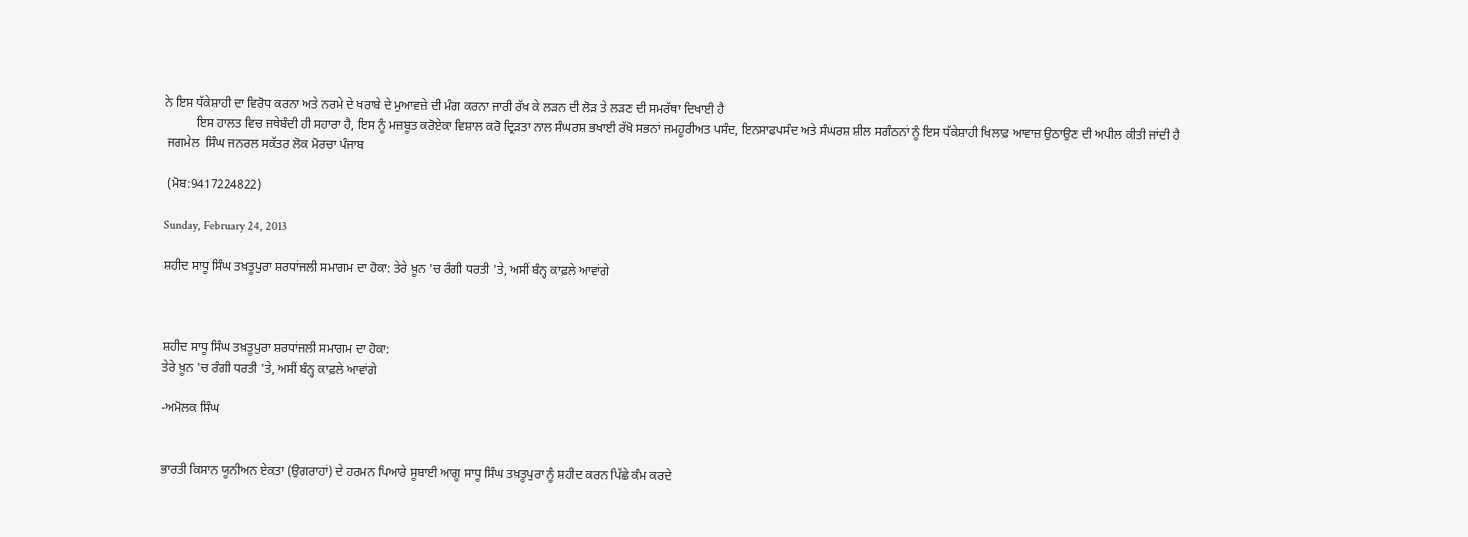ਨੇ ਇਸ ਧੱਕੇਸ਼ਾਹੀ ਦਾ ਵਿਰੋਧ ਕਰਨਾ ਅਤੇ ਨਰਮੇ ਦੇ ਖਰਾਬੇ ਦੇ ਮੁਆਵਜ਼ੇ ਦੀ ਮੰਗ ਕਰਨਾ ਜਾਰੀ ਰੱਖ ਕੇ ਲੜਨ ਦੀ ਲੋੜ ਤੇ ਲੜਣ ਦੀ ਸਮਰੱਥਾ ਦਿਖਾਈ ਹੈ
          ਇਸ ਹਾਲਤ ਵਿਚ ਜਥੇਬੰਦੀ ਹੀ ਸਹਾਰਾ ਹੈ, ਇਸ ਨੂੰ ਮਜ਼ਬੂਤ ਕਰੋਏਕਾ ਵਿਸ਼ਾਲ ਕਰੋ ਦ੍ਰਿੜਤਾ ਨਾਲ ਸੰਘਰਸ਼ ਭਖਾਈ ਰੱਖੋ ਸਭਨਾਂ ਜਮਹੂਰੀਅਤ ਪਸੰਦ, ਇਨਸਾਫਪਸੰਦ ਅਤੇ ਸੰਘਰਸ਼ ਸ਼ੀਲ ਸਗੰਠਨਾਂ ਨੂੰ ਇਸ ਧੱਕੇਸ਼ਾਹੀ ਖਿਲਾਫ਼ ਆਵਾਜ਼ ਉਠਾਉਣ ਦੀ ਅਪੀਲ ਕੀਤੀ ਜਾਂਦੀ ਹੈ
 ਜਗਮੇਲ  ਸਿੰਘ ਜਨਰਲ ਸਕੱਤਰ ਲੋਕ ਮੋਰਚਾ ਪੰਜਾਬ

 (ਮੋਬ:9417224822)

Sunday, February 24, 2013

ਸ਼ਹੀਦ ਸਾਧੂ ਸਿੰਘ ਤਖ਼ਤੂਪੁਰਾ ਸ਼ਰਧਾਂਜਲੀ ਸਮਾਗਮ ਦਾ ਹੋਕਾ: ਤੇਰੇ ਖ਼ੂਨ 'ਚ ਰੰਗੀ ਧਰਤੀ 'ਤੇ, ਅਸੀਂ ਬੰਨ੍ਹ ਕਾਫ਼ਲੇ ਆਵਾਂਗੇ



ਸ਼ਹੀਦ ਸਾਧੂ ਸਿੰਘ ਤਖ਼ਤੂਪੁਰਾ ਸ਼ਰਧਾਂਜਲੀ ਸਮਾਗਮ ਦਾ ਹੋਕਾ:
ਤੇਰੇ ਖ਼ੂਨ 'ਚ ਰੰਗੀ ਧਰਤੀ 'ਤੇ, ਅਸੀਂ ਬੰਨ੍ਹ ਕਾਫ਼ਲੇ ਆਵਾਂਗੇ

-ਅਮੋਲਕ ਸਿੰਘ


ਭਾਰਤੀ ਕਿਸਾਨ ਯੂਨੀਅਨ ਏਕਤਾ (ਉਗਰਾਹਾਂ) ਦੇ ਹਰਮਨ ਪਿਆਰੇ ਸੂਬਾਈ ਆਗੂ ਸਾਧੂ ਸਿੰਘ ਤਖ਼ਤੂਪੁਰਾ ਨੂੰ ਸ਼ਹੀਦ ਕਰਨ ਪਿੱਛੇ ਕੰਮ ਕਰਦੇ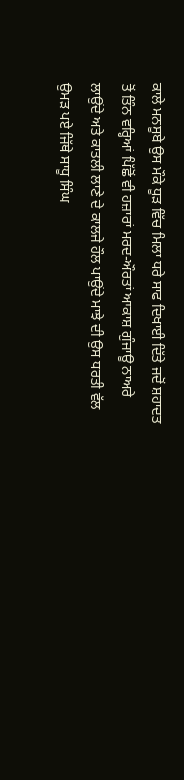ਕਾਲੇ ਮਨਸੂਬੇ ਉਸ ਮੌਕੇ ਧੂੜ ਵਿੱਚ ਮਿਲਾ ਧਰੇ ਸਾਫ ਦਿਖਾਈ ਦਿੱਤੇ ਜਦੋਂ ਸ਼ਹਾਦਤ ਤੋਂ ਤਿੰਨ ਵਰ੍ਹਿਆਂ ਪਿੱਛੋਂ ਵੀ ਹਜ਼ਾਰਾਂ ਮਰਦ-ਔਰਤਾਂ ਆਕਾਸ਼ ਗੁੰਜਾਊ ਨਾਅਰੇ ਲਾਉਂਦੇ ਅਤੇ ਕਾਤਲੀ ਲਾਣੇ ਦੇ ਕਾਲਜੇ ਹੌਲ ਪਾਉਂਦੇ ਮਾਝੇ ਦੀ ਉਸ ਧਰਤੀ ਵੱਲ ਉਮੜ ਪਏ ਜਿੱਥੇ ਸਾਧੂ ਸਿੰਘ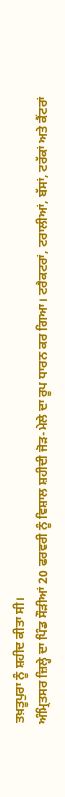ਤਖ਼ਤੂਪੁਰਾ ਨੂੰ ਸ਼ਹੀਦ ਕੀਤਾ ਸੀ।
ਅੰਮ੍ਰਿਤਸਰ ਜ਼ਿਲ੍ਹੇ ਦਾ ਪਿੰਡ ਸੌੜੀਆਂ 20 ਫਰਵਰੀ ਨੂੰ ਵਿਸ਼ਾਲ ਸ਼ਹੀਦੀ ਜੋੜ-ਮੇਲੇ ਦਾ ਰੂਪ ਧਾਰਨ ਕਰ ਗਿਆ। ਟਰੈਕਟਰਾਂ, ਟਰਾਲੀਆਂ, ਬੱਸਾਂ, ਟਰੱਕਾਂ ਅਤੇ ਕੈਂਟਰਾਂ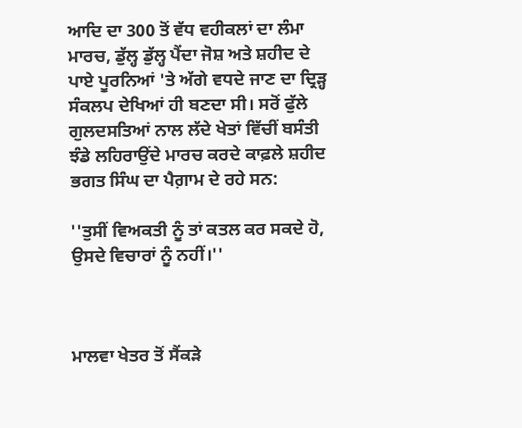ਆਦਿ ਦਾ 300 ਤੋਂ ਵੱਧ ਵਹੀਕਲਾਂ ਦਾ ਲੰਮਾ ਮਾਰਚ, ਡੁੱਲ੍ਹ ਡੁੱਲ੍ਹ ਪੈਂਦਾ ਜੋਸ਼ ਅਤੇ ਸ਼ਹੀਦ ਦੇ ਪਾਏ ਪੂਰਨਿਆਂ 'ਤੇ ਅੱਗੇ ਵਧਦੇ ਜਾਣ ਦਾ ਦ੍ਰਿੜ੍ਹ ਸੰਕਲਪ ਦੇਖਿਆਂ ਹੀ ਬਣਦਾ ਸੀ। ਸਰੋਂ ਫੁੱਲੇ ਗੁਲਦਸਤਿਆਂ ਨਾਲ ਲੱਦੇ ਖੇਤਾਂ ਵਿੱਚੀਂ ਬਸੰਤੀ ਝੰਡੇ ਲਹਿਰਾਉਂਦੇ ਮਾਰਚ ਕਰਦੇ ਕਾਫ਼ਲੇ ਸ਼ਹੀਦ ਭਗਤ ਸਿੰਘ ਦਾ ਪੈਗ਼ਾਮ ਦੇ ਰਹੇ ਸਨ:

''ਤੁਸੀਂ ਵਿਅਕਤੀ ਨੂੰ ਤਾਂ ਕਤਲ ਕਰ ਸਕਦੇ ਹੋ, ਉਸਦੇ ਵਿਚਾਰਾਂ ਨੂੰ ਨਹੀਂ।''



ਮਾਲਵਾ ਖੇਤਰ ਤੋਂ ਸੈਂਕੜੇ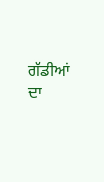ਗੱਡੀਆਂ ਦਾ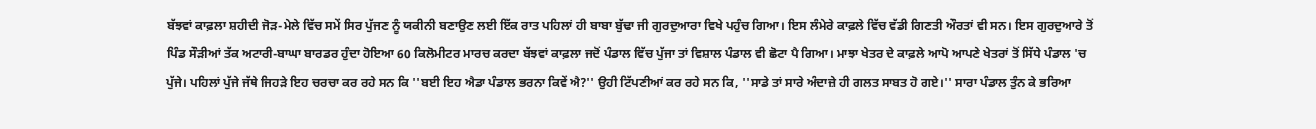ਬੱਝਵਾਂ ਕਾਫ਼ਲਾ ਸ਼ਹੀਦੀ ਜੋੜ-ਮੇਲੇ ਵਿੱਚ ਸਮੇਂ ਸਿਰ ਪੁੱਜਣ ਨੂੰ ਯਕੀਨੀ ਬਣਾਉਣ ਲਈ ਇੱਕ ਰਾਤ ਪਹਿਲਾਂ ਹੀ ਬਾਬਾ ਬੁੱਢਾ ਜੀ ਗੁਰਦੁਆਰਾ ਵਿਖੇ ਪਹੁੰਚ ਗਿਆ। ਇਸ ਲੰਮੇਰੇ ਕਾਫ਼ਲੇ ਵਿੱਚ ਵੱਡੀ ਗਿਣਤੀ ਔਰਤਾਂ ਵੀ ਸਨ। ਇਸ ਗੁਰਦੁਆਰੇ ਤੋਂ ਪਿੰਡ ਸੌੜੀਆਂ ਤੱਕ ਅਟਾਰੀ-ਬਾਘਾ ਬਾਰਡਰ ਹੁੰਦਾ ਹੋਇਆ 60 ਕਿਲੋਮੀਟਰ ਮਾਰਚ ਕਰਦਾ ਬੱਝਵਾਂ ਕਾਫ਼ਲਾ ਜਦੋਂ ਪੰਡਾਲ ਵਿੱਚ ਪੁੱਜਾ ਤਾਂ ਵਿਸ਼ਾਲ ਪੰਡਾਲ ਵੀ ਛੋਟਾ ਪੈ ਗਿਆ। ਮਾਝਾ ਖੇਤਰ ਦੇ ਕਾਫ਼ਲੇ ਆਪੋ ਆਪਣੇ ਖੇਤਰਾਂ ਤੋਂ ਸਿੱਧੇ ਪੰਡਾਲ 'ਚ ਪੁੱਜੇ। ਪਹਿਲਾਂ ਪੁੱਜੇ ਜੱਥੇ ਜਿਹੜੇ ਇਹ ਚਰਚਾ ਕਰ ਰਹੇ ਸਨ ਕਿ ''ਬਈ ਇਹ ਐਡਾ ਪੰਡਾਲ ਭਰਨਾ ਕਿਵੇਂ ਐ?'' ਉਹੀ ਟਿੱਪਣੀਆਂ ਕਰ ਰਹੇ ਸਨ ਕਿ, ''ਸਾਡੇ ਤਾਂ ਸਾਰੇ ਅੰਦਾਜ਼ੇ ਹੀ ਗਲਤ ਸਾਬਤ ਹੋ ਗਏ।'' ਸਾਰਾ ਪੰਡਾਲ ਤੁੰਨ ਕੇ ਭਰਿਆ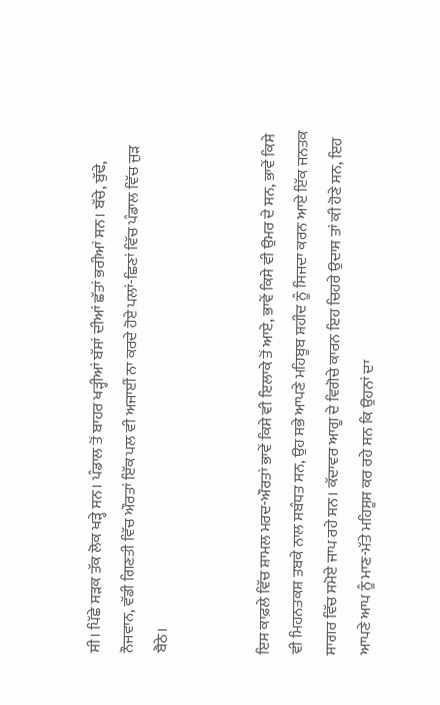ਸੀ। ਪਿੱਛੇ ਸੜਕ ਤੱਕ ਲੋਕ ਖੜ੍ਹੇ ਸਨ। ਪੰਡਾਲ ਤੋਂ ਬਾਹਰ ਖੜ੍ਹੀਆਂ ਬੱਸਾਂ ਦੀਆਂ ਛੱਤਾਂ ਭਰੀਆਂ ਸਨ। ਬੱਚੇ, ਬੁੱਢੇ, ਨੌਜਵਾਨ, ਵੱਡੀ ਗਿਣਤੀ ਵਿੱਚ ਔਰਤਾਂ ਇੱਕ ਪਲ ਵੀ ਅਜਾਈਂ ਨਾ ਕਰਦੇ ਹੋਏ ਪਲਾਂ-ਛਿਣਾਂ ਵਿੱਚ ਪੰਡਾਲ ਵਿੱਚ ਜੁੜ ਬੈਠੇ।


ਇਸ ਕਾਫ਼ਲੇ ਵਿੱਚ ਸ਼ਾਮਲ ਮਰਦ-ਔਰਤਾਂ ਭਾਵੇਂ ਕਿਸੇ ਵੀ ਇਲਾਕੇ ਤੋਂ ਆਏ, ਭਾਵੇਂ ਕਿਸੇ ਵੀ ਉਮਰ ਦੇ ਸਨ, ਭਾਵੇਂ ਕਿਸੇ ਵੀ ਮਿਹਨਤਕਸ਼ ਤਬਕੇ ਨਾਲ ਸਬੰਧਤ ਸਨ, ਉਹ ਸਭੇ ਆਪਣੇ ਮਹਿਬੂਬ ਸ਼ਹੀਦ ਨੂੰ ਸਿਜਦਾ ਕਰਨ ਆਏ ਇੱਕ ਜਨਤਕ ਸਾਗਰ ਵਿੱਚ ਸਮੋਏ ਜਾਪ ਰਹੇ ਸਨ। ਕੱਦਾਵਰ ਆਗੂ ਦੇ ਵਿਗੋਚੇ ਕਾਰਨ ਇਹ ਚਿਹਰੇ ਉਦਾਸ ਤਾਂ ਕੀ ਹੋਣੇ ਸਨ, ਇਹ ਆਪਣੇ ਆਪ ਨੂੰ ਮਾਣ-ਮੱਤੇ ਮਹਿਸੂਸ ਕਰ ਰਹੇ ਸਨ ਕਿ ਉਹਨਾਂ ਦਾ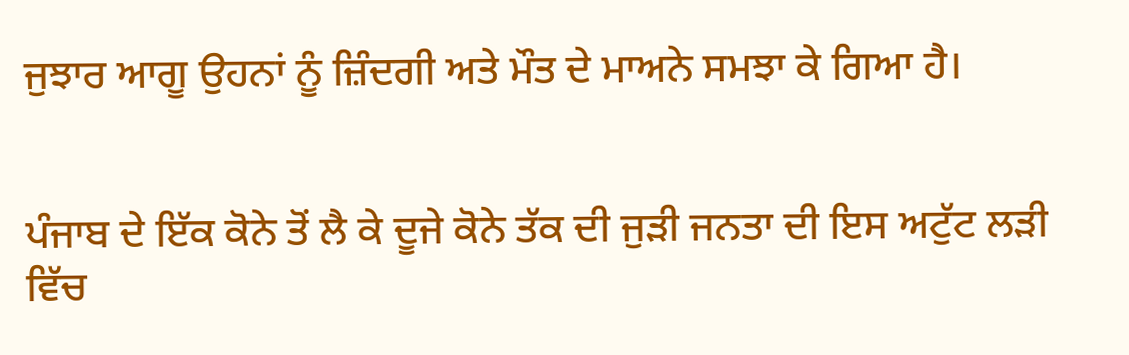ਜੁਝਾਰ ਆਗੂ ਉਹਨਾਂ ਨੂੰ ਜ਼ਿੰਦਗੀ ਅਤੇ ਮੌਤ ਦੇ ਮਾਅਨੇ ਸਮਝਾ ਕੇ ਗਿਆ ਹੈ।


ਪੰਜਾਬ ਦੇ ਇੱਕ ਕੋਨੇ ਤੋਂ ਲੈ ਕੇ ਦੂਜੇ ਕੋਨੇ ਤੱਕ ਦੀ ਜੁੜੀ ਜਨਤਾ ਦੀ ਇਸ ਅਟੁੱਟ ਲੜੀ ਵਿੱਚ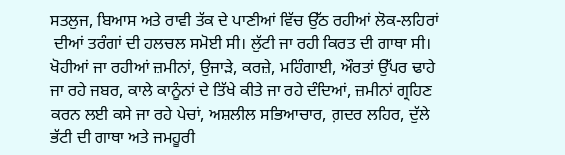ਸਤਲੁਜ, ਬਿਆਸ ਅਤੇ ਰਾਵੀ ਤੱਕ ਦੇ ਪਾਣੀਆਂ ਵਿੱਚ ਉੱਠ ਰਹੀਆਂ ਲੋਕ-ਲਹਿਰਾਂ
 ਦੀਆਂ ਤਰੰਗਾਂ ਦੀ ਹਲਚਲ ਸਮੋਈ ਸੀ। ਲੁੱਟੀ ਜਾ ਰਹੀ ਕਿਰਤ ਦੀ ਗਾਥਾ ਸੀ। ਖੋਹੀਆਂ ਜਾ ਰਹੀਆਂ ਜ਼ਮੀਨਾਂ, ਉਜਾੜੇ, ਕਰਜ਼ੇ, ਮਹਿੰਗਾਈ, ਔਰਤਾਂ ਉੱਪਰ ਢਾਹੇ ਜਾ ਰਹੇ ਜਬਰ, ਕਾਲੇ ਕਾਨੂੰਨਾਂ ਦੇ ਤਿੱਖੇ ਕੀਤੇ ਜਾ ਰਹੇ ਦੰਦਿਆਂ, ਜ਼ਮੀਨਾਂ ਗ੍ਰਹਿਣ ਕਰਨ ਲਈ ਕਸੇ ਜਾ ਰਹੇ ਪੇਚਾਂ, ਅਸ਼ਲੀਲ ਸਭਿਆਚਾਰ, ਗ਼ਦਰ ਲਹਿਰ, ਦੁੱਲੇ ਭੱਟੀ ਦੀ ਗਾਥਾ ਅਤੇ ਜਮਹੂਰੀ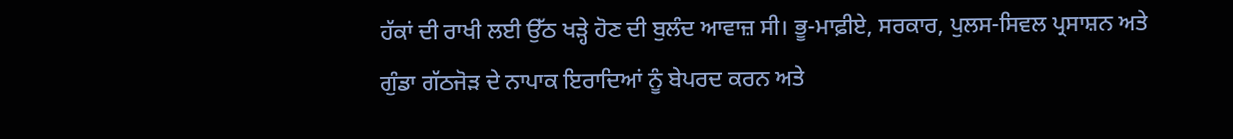ਹੱਕਾਂ ਦੀ ਰਾਖੀ ਲਈ ਉੱਠ ਖੜ੍ਹੇ ਹੋਣ ਦੀ ਬੁਲੰਦ ਆਵਾਜ਼ ਸੀ। ਭੂ-ਮਾਫ਼ੀਏ, ਸਰਕਾਰ, ਪੁਲਸ-ਸਿਵਲ ਪ੍ਰਸਾਸ਼ਨ ਅਤੇ ਗੁੰਡਾ ਗੱਠਜੋੜ ਦੇ ਨਾਪਾਕ ਇਰਾਦਿਆਂ ਨੂੰ ਬੇਪਰਦ ਕਰਨ ਅਤੇ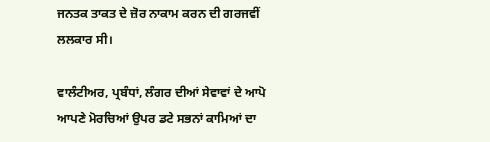ਜਨਤਕ ਤਾਕਤ ਦੇ ਜ਼ੋਰ ਨਾਕਾਮ ਕਰਨ ਦੀ ਗਰਜਵੀਂ ਲਲਕਾਰ ਸੀ।

ਵਾਲੰਟੀਅਰ, ਪ੍ਰਬੰਧਾਂ, ਲੰਗਰ ਦੀਆਂ ਸੇਵਾਵਾਂ ਦੇ ਆਪੋ ਆਪਣੇ ਮੋਰਚਿਆਂ ਉਪਰ ਡਟੇ ਸਭਨਾਂ ਕਾਮਿਆਂ ਦਾ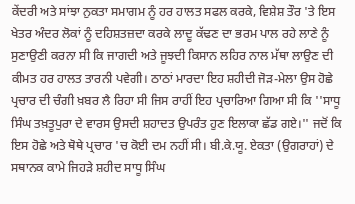ਕੇਂਦਰੀ ਅਤੇ ਸਾਂਝਾ ਨੁਕਤਾ ਸਮਾਗਮ ਨੂੰ ਹਰ ਹਾਲਤ ਸਫਲ ਕਰਕੇ, ਵਿਸ਼ੇਸ਼ ਤੌਰ 'ਤੇ ਇਸ ਖੇਤਰ ਅੰਦਰ ਲੋਕਾਂ ਨੂੰ ਦਹਿਸ਼ਤਜ਼ਦਾ ਕਰਕੇ ਲਾਦੂ ਕੱਢਣ ਦਾ ਭਰਮ ਪਾਲ ਰਹੇ ਲਾਣੇ ਨੂੰ ਸੁਣਾਉਣੀ ਕਰਨਾ ਸੀ ਕਿ ਜਾਗਦੀ ਅਤੇ ਜੂਝਦੀ ਕਿਸਾਨ ਲਹਿਰ ਨਾਲ ਮੱਥਾ ਲਾਉਣ ਦੀ ਕੀਮਤ ਹਰ ਹਾਲਤ ਤਾਰਨੀ ਪਵੇਗੀ। ਠਾਠਾਂ ਮਾਰਦਾ ਇਹ ਸ਼ਹੀਦੀ ਜੋੜ-ਮੇਲਾ ਉਸ ਹੋਛੇ ਪ੍ਰਚਾਰ ਦੀ ਚੰਗੀ ਖ਼ਬਰ ਲੈ ਰਿਹਾ ਸੀ ਜਿਸ ਰਾਹੀਂ ਇਹ ਪ੍ਰਚਾਰਿਆ ਗਿਆ ਸੀ ਕਿ ''ਸਾਧੂ ਸਿੰਘ ਤਖ਼ਤੂਪੁਰਾ ਦੇ ਵਾਰਸ ਉਸਦੀ ਸ਼ਹਾਦਤ ਉਪਰੰਤ ਹੁਣ ਇਲਾਕਾ ਛੱਡ ਗਏ।'' ਜਦੋਂ ਕਿ ਇਸ ਹੋਛੇ ਅਤੇ ਥੋਥੇ ਪ੍ਰਚਾਰ 'ਚ ਕੋਈ ਦਮ ਨਹੀਂ ਸੀ। ਬੀ.ਕੇ.ਯੂ. ਏਕਤਾ (ਉਗਰਾਹਾਂ) ਦੇ ਸਥਾਨਕ ਕਾਮੇ ਜਿਹੜੇ ਸ਼ਹੀਦ ਸਾਧੂ ਸਿੰਘ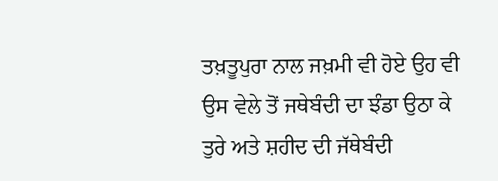ਤਖ਼ਤੂਪੁਰਾ ਨਾਲ ਜਖ਼ਮੀ ਵੀ ਹੋਏ ਉਹ ਵੀ ਉਸ ਵੇਲੇ ਤੋਂ ਜਥੇਬੰਦੀ ਦਾ ਝੰਡਾ ਉਠਾ ਕੇ ਤੁਰੇ ਅਤੇ ਸ਼ਹੀਦ ਦੀ ਜੱਥੇਬੰਦੀ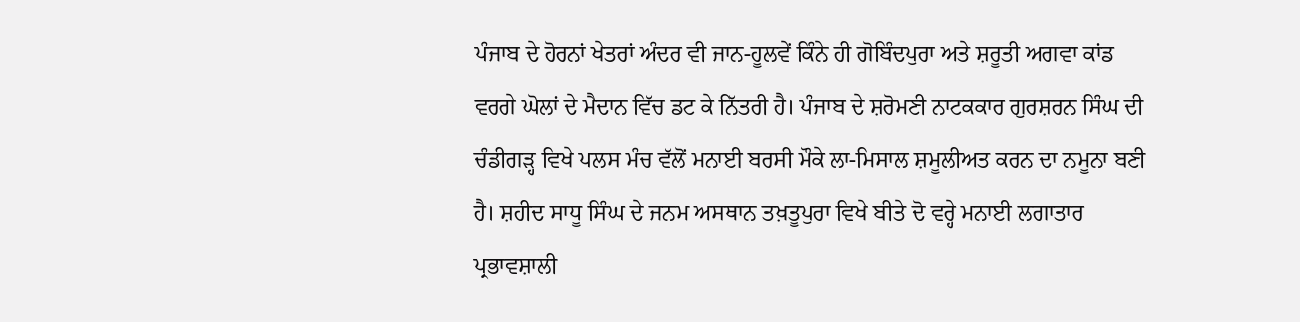ਪੰਜਾਬ ਦੇ ਹੋਰਨਾਂ ਖੇਤਰਾਂ ਅੰਦਰ ਵੀ ਜਾਨ-ਹੂਲਵੇਂ ਕਿੰਨੇ ਹੀ ਗੋਬਿੰਦਪੁਰਾ ਅਤੇ ਸ਼ਰੂਤੀ ਅਗਵਾ ਕਾਂਡ ਵਰਗੇ ਘੋਲਾਂ ਦੇ ਮੈਦਾਨ ਵਿੱਚ ਡਟ ਕੇ ਨਿੱਤਰੀ ਹੈ। ਪੰਜਾਬ ਦੇ ਸ਼ਰੋਮਣੀ ਨਾਟਕਕਾਰ ਗੁਰਸ਼ਰਨ ਸਿੰਘ ਦੀ ਚੰਡੀਗੜ੍ਹ ਵਿਖੇ ਪਲਸ ਮੰਚ ਵੱਲੋਂ ਮਨਾਈ ਬਰਸੀ ਮੌਕੇ ਲਾ-ਮਿਸਾਲ ਸ਼ਮੂਲੀਅਤ ਕਰਨ ਦਾ ਨਮੂਨਾ ਬਣੀ ਹੈ। ਸ਼ਹੀਦ ਸਾਧੂ ਸਿੰਘ ਦੇ ਜਨਮ ਅਸਥਾਨ ਤਖ਼ਤੂਪੁਰਾ ਵਿਖੇ ਬੀਤੇ ਦੋ ਵਰ੍ਹੇ ਮਨਾਈ ਲਗਾਤਾਰ ਪ੍ਰਭਾਵਸ਼ਾਲੀ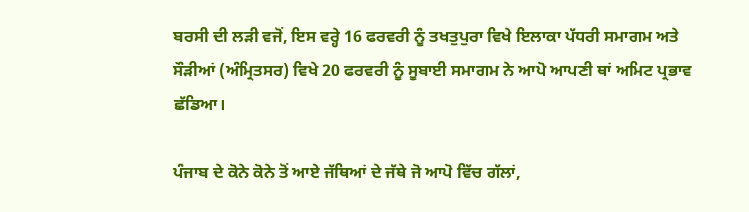ਬਰਸੀ ਦੀ ਲੜੀ ਵਜੋਂ, ਇਸ ਵਰ੍ਹੇ 16 ਫਰਵਰੀ ਨੂੰ ਤਖਤੁਪੁਰਾ ਵਿਖੇ ਇਲਾਕਾ ਪੱਧਰੀ ਸਮਾਗਮ ਅਤੇ ਸੌੜੀਆਂ (ਅੰਮ੍ਰਿਤਸਰ) ਵਿਖੇ 20 ਫਰਵਰੀ ਨੂੰ ਸੂਬਾਈ ਸਮਾਗਮ ਨੇ ਆਪੋ ਆਪਣੀ ਥਾਂ ਅਮਿਟ ਪ੍ਰਭਾਵ ਛੱਡਿਆ।

ਪੰਜਾਬ ਦੇ ਕੋਨੇ ਕੋਨੇ ਤੋਂ ਆਏ ਜੱਥਿਆਂ ਦੇ ਜੱਥੇ ਜੋ ਆਪੋ ਵਿੱਚ ਗੱਲਾਂ,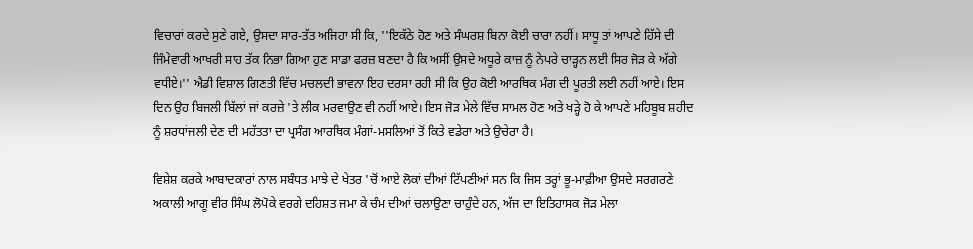ਵਿਚਾਰਾਂ ਕਰਦੇ ਸੁਣੇ ਗਏ, ਉਸਦਾ ਸਾਰ-ਤੱਤ ਅਜਿਹਾ ਸੀ ਕਿ, ''ਇਕੱਠੇ ਹੋਣ ਅਤੇ ਸੰਘਰਸ਼ ਬਿਨਾ ਕੋਈ ਚਾਰਾ ਨਹੀਂ। ਸਾਧੂ ਤਾਂ ਆਪਣੇ ਹਿੱਸੇ ਦੀ ਜਿੰਮੇਵਾਰੀ ਆਖਰੀ ਸਾਹ ਤੱਕ ਨਿਭਾ ਗਿਆ ਹੁਣ ਸਾਡਾ ਫਰਜ਼ ਬਣਦਾ ਹੈ ਕਿ ਅਸੀਂ ਉਸਦੇ ਅਧੂਰੇ ਕਾਜ਼ ਨੂੰ ਨੇਪਰੇ ਚਾੜ੍ਹਨ ਲਈ ਸਿਰ ਜੋੜ ਕੇ ਅੱਗੇ ਵਧੀਏ।'' ਐਡੀ ਵਿਸ਼ਾਲ ਗਿਣਤੀ ਵਿੱਚ ਮਚਲਦੀ ਭਾਵਨਾ ਇਹ ਦਰਸਾ ਰਹੀ ਸੀ ਕਿ ਉਹ ਕੋਈ ਆਰਥਿਕ ਮੰਗ ਦੀ ਪੂਰਤੀ ਲਈ ਨਹੀਂ ਆਏ। ਇਸ ਦਿਨ ਉਹ ਬਿਜਲੀ ਬਿੱਲਾਂ ਜਾਂ ਕਰਜ਼ੇ 'ਤੇ ਲੀਕ ਮਰਵਾਉਣ ਵੀ ਨਹੀਂ ਆਏ। ਇਸ ਜੋੜ ਮੇਲੇ ਵਿੱਚ ਸਾਮਲ ਹੋਣ ਅਤੇ ਖੜ੍ਹੇ ਹੋ ਕੇ ਆਪਣੇ ਮਹਿਬੂਬ ਸ਼ਹੀਦ ਨੂੰ ਸ਼ਰਧਾਂਜਲੀ ਦੇਣ ਦੀ ਮਹੱਤਤਾ ਦਾ ਪ੍ਰਸੰਗ ਆਰਥਿਕ ਮੰਗਾਂ-ਮਸਲਿਆਂ ਤੋਂ ਕਿਤੇ ਵਡੇਰਾ ਅਤੇ ਉਚੇਰਾ ਹੈ।

ਵਿਸ਼ੇਸ਼ ਕਰਕੇ ਆਬਾਦਕਾਰਾਂ ਨਾਲ ਸਬੰਧਤ ਮਾਝੇ ਦੇ ਖੇਤਰ 'ਚੋਂ ਆਏ ਲੋਕਾਂ ਦੀਆਂ ਟਿੱਪਣੀਆਂ ਸਨ ਕਿ ਜਿਸ ਤਰ੍ਹਾਂ ਭੂ-ਮਾਫ਼ੀਆ ਉਸਦੇ ਸਰਗਰਣੇ ਅਕਾਲੀ ਆਗੂ ਵੀਰ ਸਿੰਘ ਲੋਪੋਕੇ ਵਰਗੇ ਦਹਿਸ਼ਤ ਜਮਾ ਕੇ ਚੰਮ ਦੀਆਂ ਚਲਾਉਣਾ ਚਾਹੁੰਦੇ ਹਨ, ਅੱਜ ਦਾ ਇਤਿਹਾਸਕ ਜੋੜ ਮੇਲਾ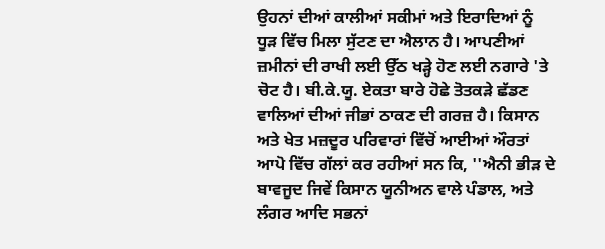ਉਹਨਾਂ ਦੀਆਂ ਕਾਲੀਆਂ ਸਕੀਮਾਂ ਅਤੇ ਇਰਾਦਿਆਂ ਨੂੰ ਧੂੜ ਵਿੱਚ ਮਿਲਾ ਸੁੱਟਣ ਦਾ ਐਲਾਨ ਹੈ। ਆਪਣੀਆਂ ਜ਼ਮੀਨਾਂ ਦੀ ਰਾਖੀ ਲਈ ਉੱਠ ਖੜ੍ਹੇ ਹੋਣ ਲਈ ਨਗਾਰੇ 'ਤੇ ਚੋਟ ਹੈ। ਬੀ.ਕੇ.ਯੂ. ਏਕਤਾ ਬਾਰੇ ਹੋਛੇ ਤੋਤਕੜੇ ਛੱਡਣ ਵਾਲਿਆਂ ਦੀਆਂ ਜੀਭਾਂ ਠਾਕਣ ਦੀ ਗਰਜ਼ ਹੈ। ਕਿਸਾਨ ਅਤੇ ਖੇਤ ਮਜ਼ਦੂਰ ਪਰਿਵਾਰਾਂ ਵਿੱਚੋਂ ਆਈਆਂ ਔਰਤਾਂ ਆਪੋ ਵਿੱਚ ਗੱਲਾਂ ਕਰ ਰਹੀਆਂ ਸਨ ਕਿ, ''ਐਨੀ ਭੀੜ ਦੇ ਬਾਵਜੂਦ ਜਿਵੇਂ ਕਿਸਾਨ ਯੂਨੀਅਨ ਵਾਲੇ ਪੰਡਾਲ, ਅਤੇ ਲੰਗਰ ਆਦਿ ਸਭਨਾਂ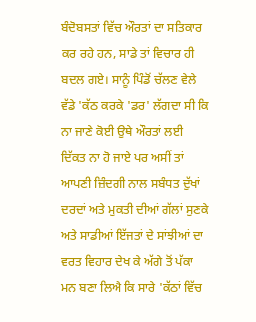ਬੰਦੋਬਸਤਾਂ ਵਿੱਚ ਔਰਤਾਂ ਦਾ ਸਤਿਕਾਰ ਕਰ ਰਹੇ ਹਨ, ਸਾਡੇ ਤਾਂ ਵਿਚਾਰ ਹੀ ਬਦਲ ਗਏ। ਸਾਨੂੰ ਪਿੰਡੋਂ ਚੱਲਣ ਵੇਲੇ ਵੱਡੇ 'ਕੱਠ ਕਰਕੇ 'ਡਰ' ਲੱਗਦਾ ਸੀ ਕਿ ਨਾ ਜਾਣੇ ਕੋਈ ਉਥੇ ਔਰਤਾਂ ਲਈ ਦਿੱਕਤ ਨਾ ਹੋ ਜਾਏ ਪਰ ਅਸੀਂ ਤਾਂ ਆਪਣੀ ਜ਼ਿੰਦਗੀ ਨਾਲ ਸਬੰਧਤ ਦੁੱਖਾਂ ਦਰਦਾਂ ਅਤੇ ਮੁਕਤੀ ਦੀਆਂ ਗੱਲਾਂ ਸੁਣਕੇ ਅਤੇ ਸਾਡੀਆਂ ਇੱਜਤਾਂ ਦੇ ਸਾਂਝੀਆਂ ਦਾ ਵਰਤ ਵਿਹਾਰ ਦੇਖ ਕੇ ਅੱਗੇ ਤੋਂ ਪੱਕਾ ਮਨ ਬਣਾ ਲਿਐ ਕਿ ਸਾਰੇ 'ਕੱਠਾਂ ਵਿੱਚ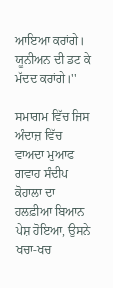ਆਇਆ ਕਰਾਂਗੇ। ਯੂਨੀਅਨ ਦੀ ਡਟ ਕੇ ਮੱਦਦ ਕਰਾਂਗੇ।''

ਸਮਾਗਮ ਵਿੱਚ ਜਿਸ ਅੰਦਾਜ਼ ਵਿੱਚ ਵਾਅਦਾ ਮੁਆਫ ਗਵਾਹ ਸੰਦੀਪ ਕੋਹਾਲਾ ਦਾ ਹਲਫ਼ੀਆ ਬਿਆਨ ਪੇਸ਼ ਹੋਇਆ, ਉਸਨੇ ਖਚਾ-ਖਚ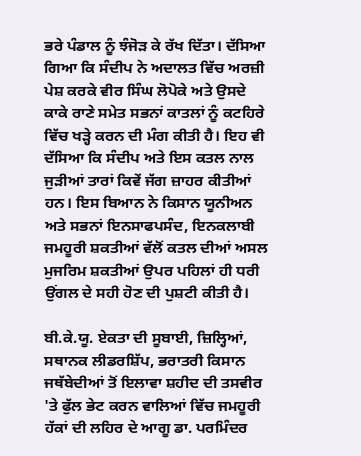ਭਰੇ ਪੰਡਾਲ ਨੂੰ ਝੰਜੋੜ ਕੇ ਰੱਖ ਦਿੱਤਾ। ਦੱਸਿਆ ਗਿਆ ਕਿ ਸੰਦੀਪ ਨੇ ਅਦਾਲਤ ਵਿੱਚ ਅਰਜ਼ੀ ਪੇਸ਼ ਕਰਕੇ ਵੀਰ ਸਿੰਘ ਲੋਪੋਕੇ ਅਤੇ ਉਸਦੇ ਕਾਕੇ ਰਾਣੇ ਸਮੇਤ ਸਭਨਾਂ ਕਾਤਲਾਂ ਨੂੰ ਕਟਹਿਰੇ ਵਿੱਚ ਖੜ੍ਹੇ ਕਰਨ ਦੀ ਮੰਗ ਕੀਤੀ ਹੈ। ਇਹ ਵੀ ਦੱਸਿਆ ਕਿ ਸੰਦੀਪ ਅਤੇ ਇਸ ਕਤਲ ਨਾਲ ਜੁੜੀਆਂ ਤਾਰਾਂ ਕਿਵੇਂ ਜੱਗ ਜ਼ਾਹਰ ਕੀਤੀਆਂ ਹਨ। ਇਸ ਬਿਆਨ ਨੇ ਕਿਸਾਨ ਯੂਨੀਅਨ ਅਤੇ ਸਭਨਾਂ ਇਨਸਾਫਪਸੰਦ, ਇਨਕਲਾਬੀ ਜਮਹੂਰੀ ਸ਼ਕਤੀਆਂ ਵੱਲੋਂ ਕਤਲ ਦੀਆਂ ਅਸਲ ਮੁਜਰਿਮ ਸ਼ਕਤੀਆਂ ਉਪਰ ਪਹਿਲਾਂ ਹੀ ਧਰੀ ਉਂਗਲ ਦੇ ਸਹੀ ਹੋਣ ਦੀ ਪੁਸ਼ਟੀ ਕੀਤੀ ਹੈ।

ਬੀ.ਕੇ.ਯੂ. ਏਕਤਾ ਦੀ ਸੂਬਾਈ, ਜ਼ਿਲ੍ਹਿਆਂ, ਸਥਾਨਕ ਲੀਡਰਸ਼ਿੱਪ, ਭਰਾਤਰੀ ਕਿਸਾਨ ਜਥੱਬੇਦੀਆਂ ਤੋਂ ਇਲਾਵਾ ਸ਼ਹੀਦ ਦੀ ਤਸਵੀਰ 'ਤੇ ਫੁੱਲ ਭੇਟ ਕਰਨ ਵਾਲਿਆਂ ਵਿੱਚ ਜਮਹੂਰੀ ਹੱਕਾਂ ਦੀ ਲਹਿਰ ਦੇ ਆਗੂ ਡਾ. ਪਰਮਿੰਦਰ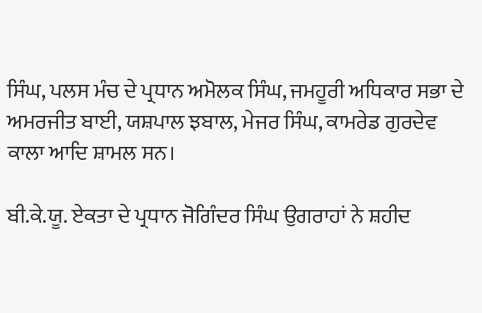ਸਿੰਘ, ਪਲਸ ਮੰਚ ਦੇ ਪ੍ਰਧਾਨ ਅਮੋਲਕ ਸਿੰਘ, ਜਮਹੂਰੀ ਅਧਿਕਾਰ ਸਭਾ ਦੇ ਅਮਰਜੀਤ ਬਾਈ, ਯਸ਼ਪਾਲ ਝਬਾਲ, ਮੇਜਰ ਸਿੰਘ, ਕਾਮਰੇਡ ਗੁਰਦੇਵ ਕਾਲਾ ਆਦਿ ਸ਼ਾਮਲ ਸਨ।

ਬੀ.ਕੇ.ਯੂ. ਏਕਤਾ ਦੇ ਪ੍ਰਧਾਨ ਜੋਗਿੰਦਰ ਸਿੰਘ ਉਗਰਾਹਾਂ ਨੇ ਸ਼ਹੀਦ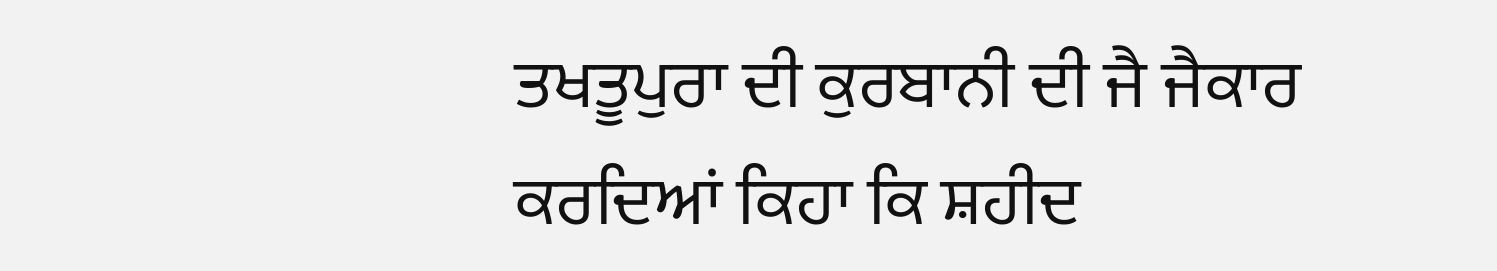ਤਖਤੂਪੁਰਾ ਦੀ ਕੁਰਬਾਨੀ ਦੀ ਜੈ ਜੈਕਾਰ ਕਰਦਿਆਂ ਕਿਹਾ ਕਿ ਸ਼ਹੀਦ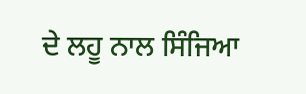ਦੇ ਲਹੂ ਨਾਲ ਸਿੰਜਿਆ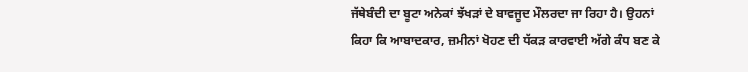ਜੱਥੇਬੰਦੀ ਦਾ ਬੂਟਾ ਅਨੇਕਾਂ ਝੱਖੜਾਂ ਦੇ ਬਾਵਜੂਦ ਮੌਲਰਦਾ ਜਾ ਰਿਹਾ ਹੈ। ਉਹਨਾਂ ਕਿਹਾ ਕਿ ਆਬਾਦਕਾਰ, ਜ਼ਮੀਨਾਂ ਖੋਹਣ ਦੀ ਧੱਕੜ ਕਾਰਵਾਈ ਅੱਗੇ ਕੰਧ ਬਣ ਕੇ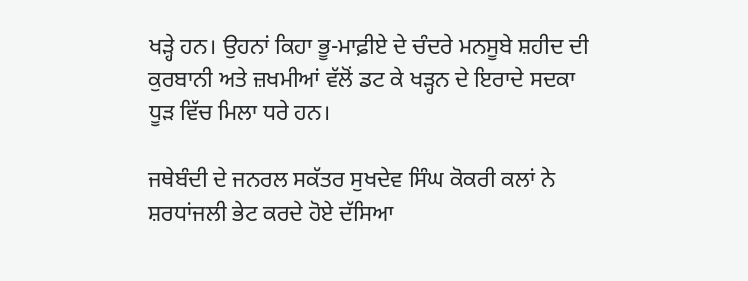ਖੜ੍ਹੇ ਹਨ। ਉਹਨਾਂ ਕਿਹਾ ਭੂ-ਮਾਫ਼ੀਏ ਦੇ ਚੰਦਰੇ ਮਨਸੂਬੇ ਸ਼ਹੀਦ ਦੀ ਕੁਰਬਾਨੀ ਅਤੇ ਜ਼ਖਮੀਆਂ ਵੱਲੋਂ ਡਟ ਕੇ ਖੜ੍ਹਨ ਦੇ ਇਰਾਦੇ ਸਦਕਾ ਧੂੜ ਵਿੱਚ ਮਿਲਾ ਧਰੇ ਹਨ।

ਜਥੇਬੰਦੀ ਦੇ ਜਨਰਲ ਸਕੱਤਰ ਸੁਖਦੇਵ ਸਿੰਘ ਕੋਕਰੀ ਕਲਾਂ ਨੇ ਸ਼ਰਧਾਂਜਲੀ ਭੇਟ ਕਰਦੇ ਹੋਏ ਦੱਸਿਆ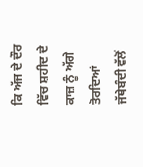ਕਿ ਅੱਜ ਦੇ ਦੌਰ ਵਿੱਚ ਸ਼ਹੀਦ ਦੇ ਕਾਜ਼ ਨੂੰ ਅੱਗੇ ਤੋਰਦਿਆਂ ਜੱਥੇਬੰਦੀ ਵੱਲੋਂ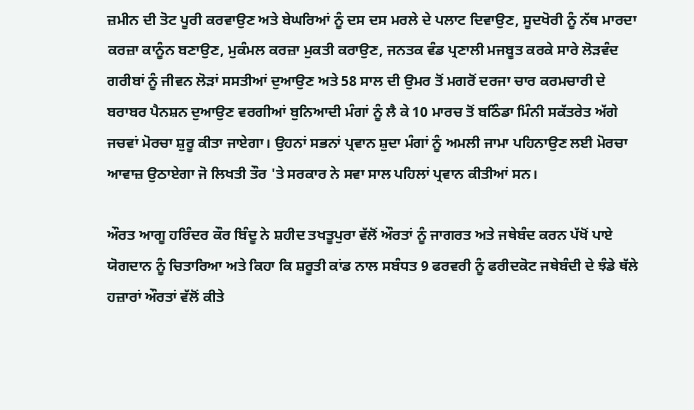ਜ਼ਮੀਨ ਦੀ ਤੋਟ ਪੂਰੀ ਕਰਵਾਉਣ ਅਤੇ ਬੇਘਰਿਆਂ ਨੂੰ ਦਸ ਦਸ ਮਰਲੇ ਦੇ ਪਲਾਟ ਦਿਵਾਉਣ, ਸੂਦਖੋਰੀ ਨੂੰ ਨੱਥ ਮਾਰਦਾ ਕਰਜ਼ਾ ਕਾਨੂੰਨ ਬਣਾਉਣ, ਮੁਕੰਮਲ ਕਰਜ਼ਾ ਮੁਕਤੀ ਕਰਾਉਣ, ਜਨਤਕ ਵੰਡ ਪ੍ਰਣਾਲੀ ਮਜਬੂਤ ਕਰਕੇ ਸਾਰੇ ਲੋੜਵੰਦ ਗਰੀਬਾਂ ਨੂੰ ਜੀਵਨ ਲੋੜਾਂ ਸਸਤੀਆਂ ਦੁਆਉਣ ਅਤੇ 58 ਸਾਲ ਦੀ ਉਮਰ ਤੋਂ ਮਗਰੋਂ ਦਰਜਾ ਚਾਰ ਕਰਮਚਾਰੀ ਦੇ ਬਰਾਬਰ ਪੈਨਸ਼ਨ ਦੁਆਉਣ ਵਰਗੀਆਂ ਬੁਨਿਆਦੀ ਮੰਗਾਂ ਨੂੰ ਲੈ ਕੇ 10 ਮਾਰਚ ਤੋਂ ਬਠਿੰਡਾ ਮਿੰਨੀ ਸਕੱਤਰੇਤ ਅੱਗੇ ਜਚਵਾਂ ਮੋਰਚਾ ਸ਼ੁਰੂ ਕੀਤਾ ਜਾਏਗਾ। ਉਹਨਾਂ ਸਭਨਾਂ ਪ੍ਰਵਾਨ ਸ਼ੁਦਾ ਮੰਗਾਂ ਨੂੰ ਅਮਲੀ ਜਾਮਾ ਪਹਿਨਾਉਣ ਲਈ ਮੋਰਚਾ ਆਵਾਜ਼ ਉਠਾਏਗਾ ਜੋ ਲਿਖਤੀ ਤੌਰ 'ਤੇ ਸਰਕਾਰ ਨੇ ਸਵਾ ਸਾਲ ਪਹਿਲਾਂ ਪ੍ਰਵਾਨ ਕੀਤੀਆਂ ਸਨ।

ਔਰਤ ਆਗੂ ਹਰਿੰਦਰ ਕੌਰ ਬਿੰਦੂ ਨੇ ਸ਼ਹੀਦ ਤਖਤੂਪੁਰਾ ਵੱਲੋਂ ਔਰਤਾਂ ਨੂੰ ਜਾਗਰਤ ਅਤੇ ਜਥੇਬੰਦ ਕਰਨ ਪੱਖੋਂ ਪਾਏ ਯੋਗਦਾਨ ਨੂੰ ਚਿਤਾਰਿਆ ਅਤੇ ਕਿਹਾ ਕਿ ਸ਼ਰੂਤੀ ਕਾਂਡ ਨਾਲ ਸਬੰਧਤ 9 ਫਰਵਰੀ ਨੂੰ ਫਰੀਦਕੋਟ ਜਥੇਬੰਦੀ ਦੇ ਝੰਡੇ ਥੱਲੇ ਹਜ਼ਾਰਾਂ ਔਰਤਾਂ ਵੱਲੋਂ ਕੀਤੇ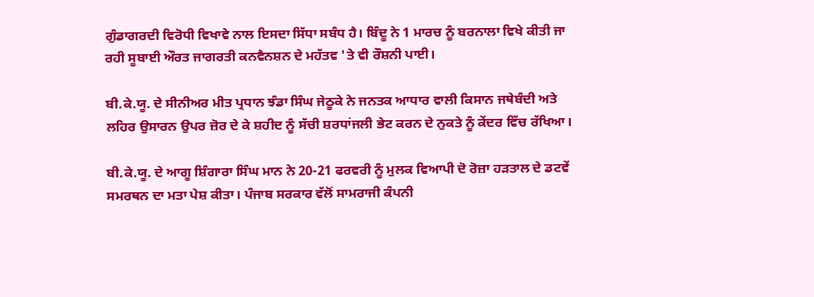ਗੁੰਡਾਗਰਦੀ ਵਿਰੋਧੀ ਵਿਖਾਵੇ ਨਾਲ ਇਸਦਾ ਸਿੱਧਾ ਸਬੰਧ ਹੈ। ਬਿੰਦੂ ਨੇ 1 ਮਾਰਚ ਨੂੰ ਬਰਨਾਲਾ ਵਿਖੇ ਕੀਤੀ ਜਾ ਰਹੀ ਸੂਬਾਈ ਔਰਤ ਜਾਗਰਤੀ ਕਨਵੈਨਸ਼ਨ ਦੇ ਮਹੱਤਵ 'ਤੇ ਵੀ ਰੌਸ਼ਨੀ ਪਾਈ।

ਬੀ.ਕੇ.ਯੂ. ਦੇ ਸੀਨੀਅਰ ਮੀਤ ਪ੍ਰਧਾਨ ਝੰਡਾ ਸਿੰਘ ਜੇਠੂਕੇ ਨੇ ਜਨਤਕ ਆਧਾਰ ਵਾਲੀ ਕਿਸਾਨ ਜਥੇਬੰਦੀ ਅਤੇ ਲਹਿਰ ਉਸਾਰਨ ਉਪਰ ਜ਼ੋਰ ਦੇ ਕੇ ਸ਼ਹੀਦ ਨੂੰ ਸੱਚੀ ਸ਼ਰਧਾਂਜਲੀ ਭੇਟ ਕਰਨ ਦੇ ਨੁਕਤੇ ਨੂੰ ਕੇਂਦਰ ਵਿੱਚ ਰੱਖਿਆ।

ਬੀ.ਕੇ.ਯੂ. ਦੇ ਆਗੂ ਸ਼ਿੰਗਾਰਾ ਸਿੰਘ ਮਾਨ ਨੇ 20-21 ਫਰਵਰੀ ਨੂੰ ਮੁਲਕ ਵਿਆਪੀ ਦੋ ਰੋਜ਼ਾ ਹੜਤਾਲ ਦੇ ਡਟਵੇਂ ਸਮਰਥਨ ਦਾ ਮਤਾ ਪੇਸ਼ ਕੀਤਾ। ਪੰਜਾਬ ਸਰਕਾਰ ਵੱਲੋਂ ਸਾਮਰਾਜੀ ਕੰਪਨੀ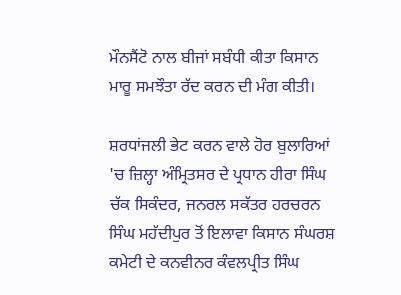ਮੌਨਸੈਂਟੋ ਨਾਲ ਬੀਜਾਂ ਸਬੰਧੀ ਕੀਤਾ ਕਿਸਾਨ ਮਾਰੂ ਸਮਝੌਤਾ ਰੱਦ ਕਰਨ ਦੀ ਮੰਗ ਕੀਤੀ।

ਸ਼ਰਧਾਂਜਲੀ ਭੇਟ ਕਰਨ ਵਾਲੇ ਹੋਰ ਬੁਲਾਰਿਆਂ 'ਚ ਜ਼ਿਲ੍ਹਾ ਅੰਮ੍ਰਿਤਸਰ ਦੇ ਪ੍ਰਧਾਨ ਹੀਰਾ ਸਿੰਘ ਚੱਕ ਸਿਕੰਦਰ, ਜਨਰਲ ਸਕੱਤਰ ਹਰਚਰਨ ਸਿੰਘ ਮਹੱਦੀਪੁਰ ਤੋਂ ਇਲਾਵਾ ਕਿਸਾਨ ਸੰਘਰਸ਼ ਕਮੇਟੀ ਦੇ ਕਨਵੀਨਰ ਕੰਵਲਪ੍ਰੀਤ ਸਿੰਘ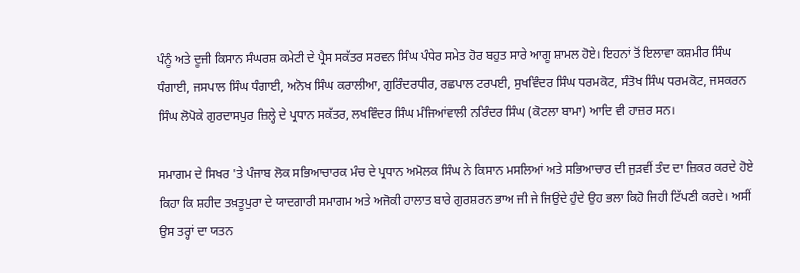ਪੰਨੂੰ ਅਤੇ ਦੂਜੀ ਕਿਸਾਨ ਸੰਘਰਸ਼ ਕਮੇਟੀ ਦੇ ਪ੍ਰੈਸ ਸਕੱਤਰ ਸਰਵਨ ਸਿੰਘ ਪੰਧੇਰ ਸਮੇਤ ਹੋਰ ਬਹੁਤ ਸਾਰੇ ਆਗੂ ਸ਼ਾਮਲ ਹੋਏ। ਇਹਨਾਂ ਤੋਂ ਇਲਾਵਾ ਕਸ਼ਮੀਰ ਸਿੰਘ ਧੰਗਾਈ, ਜਸਪਾਲ ਸਿੰਘ ਧੰਗਾਈ, ਅਨੋਖ ਸਿੰਘ ਕਰਾਲੀਆ, ਗੁਰਿੰਦਰਧੀਰ, ਰਛਪਾਲ ਟਰਪਈ, ਸੁਖਵਿੰਦਰ ਸਿੰਘ ਧਰਮਕੋਟ, ਸੰਤੋਖ ਸਿੰਘ ਧਰਮਕੋਟ, ਜਸਕਰਨ ਸਿੰਘ ਲੋਪੋਕੇ ਗੁਰਦਾਸਪੁਰ ਜ਼ਿਲ੍ਹੇ ਦੇ ਪ੍ਰਧਾਨ ਸਕੱਤਰ, ਲਖਵਿੰਦਰ ਸਿੰਘ ਮੰਜਿਆਂਵਾਲੀ ਨਰਿੰਦਰ ਸਿੰਘ (ਕੋਟਲਾ ਬਾਮਾ) ਆਦਿ ਵੀ ਹਾਜ਼ਰ ਸਨ।

ਸਮਾਗਮ ਦੇ ਸਿਖਰ 'ਤੇ ਪੰਜਾਬ ਲੋਕ ਸਭਿਆਚਾਰਕ ਮੰਚ ਦੇ ਪ੍ਰਧਾਨ ਅਮੋਲਕ ਸਿੰਘ ਨੇ ਕਿਸਾਨ ਮਸਲਿਆਂ ਅਤੇ ਸਭਿਆਚਾਰ ਦੀ ਜੁੜਵੀਂ ਤੰਦ ਦਾ ਜ਼ਿਕਰ ਕਰਦੇ ਹੋਏ ਕਿਹਾ ਕਿ ਸ਼ਹੀਦ ਤਖ਼ਤੂਪੁਰਾ ਦੇ ਯਾਦਗਾਰੀ ਸਮਾਗਮ ਅਤੇ ਅਜੋਕੀ ਹਾਲਾਤ ਬਾਰੇ ਗੁਰਸ਼ਰਨ ਭਾਅ ਜੀ ਜੇ ਜਿਉਂਦੇ ਹੁੰਦੇ ਉਹ ਭਲਾ ਕਿਹੋ ਜਿਹੀ ਟਿੱਪਣੀ ਕਰਦੇ। ਅਸੀਂ ਉਸ ਤਰ੍ਹਾਂ ਦਾ ਯਤਨ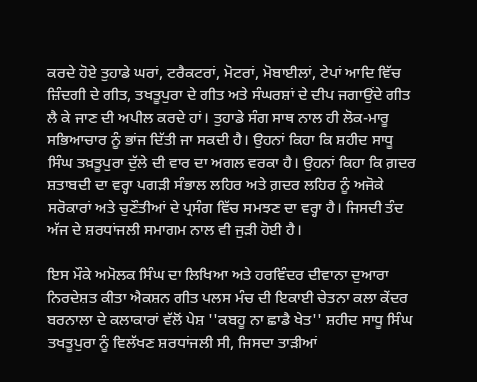ਕਰਦੇ ਹੋਏ ਤੁਹਾਡੇ ਘਰਾਂ, ਟਰੈਕਟਰਾਂ, ਮੋਟਰਾਂ, ਮੋਬਾਈਲਾਂ, ਟੇਪਾਂ ਆਦਿ ਵਿੱਚ ਜ਼ਿੰਦਗੀ ਦੇ ਗੀਤ, ਤਖਤੂਪੁਰਾ ਦੇ ਗੀਤ ਅਤੇ ਸੰਘਰਸ਼ਾਂ ਦੇ ਦੀਪ ਜਗਾਉਂਦੇ ਗੀਤ ਲੈ ਕੇ ਜਾਣ ਦੀ ਅਪੀਲ ਕਰਦੇ ਹਾਂ। ਤੁਹਾਡੇ ਸੰਗ ਸਾਥ ਨਾਲ ਹੀ ਲੋਕ-ਮਾਰੂ ਸਭਿਆਚਾਰ ਨੂੰ ਭਾਂਜ ਦਿੱਤੀ ਜਾ ਸਕਦੀ ਹੈ। ਉਹਨਾਂ ਕਿਹਾ ਕਿ ਸ਼ਹੀਦ ਸਾਧੂ ਸਿੰਘ ਤਖ਼ਤੂਪੁਰਾ ਦੁੱਲੇ ਦੀ ਵਾਰ ਦਾ ਅਗਲ ਵਰਕਾ ਹੈ। ਉਹਨਾਂ ਕਿਹਾ ਕਿ ਗ਼ਦਰ ਸ਼ਤਾਬਦੀ ਦਾ ਵਰ੍ਹਾ ਪਗੜੀ ਸੰਭਾਲ ਲਹਿਰ ਅਤੇ ਗ਼ਦਰ ਲਹਿਰ ਨੂੰ ਅਜੋਕੇ ਸਰੋਕਾਰਾਂ ਅਤੇ ਚੁਣੌਤੀਆਂ ਦੇ ਪ੍ਰਸੰਗ ਵਿੱਚ ਸਮਝਣ ਦਾ ਵਰ੍ਹਾ ਹੈ। ਜਿਸਦੀ ਤੰਦ ਅੱਜ ਦੇ ਸ਼ਰਧਾਂਜਲੀ ਸਮਾਗਮ ਨਾਲ ਵੀ ਜੁੜੀ ਹੋਈ ਹੈ।

ਇਸ ਮੌਕੇ ਅਮੋਲਕ ਸਿੰਘ ਦਾ ਲਿਖਿਆ ਅਤੇ ਹਰਵਿੰਦਰ ਦੀਵਾਨਾ ਦੁਆਰਾ ਨਿਰਦੇਸ਼ਤ ਕੀਤਾ ਐਕਸ਼ਨ ਗੀਤ ਪਲਸ ਮੰਚ ਦੀ ਇਕਾਈ ਚੇਤਨਾ ਕਲਾ ਕੇਂਦਰ ਬਰਨਾਲਾ ਦੇ ਕਲਾਕਾਰਾਂ ਵੱਲੋਂ ਪੇਸ਼ ''ਕਬਹੂ ਨਾ ਛਾਡੈ ਖੇਤ'' ਸ਼ਹੀਦ ਸਾਧੂ ਸਿੰਘ ਤਖਤੂਪੁਰਾ ਨੂੰ ਵਿਲੱਖਣ ਸ਼ਰਧਾਂਜਲੀ ਸੀ, ਜਿਸਦਾ ਤਾੜੀਆਂ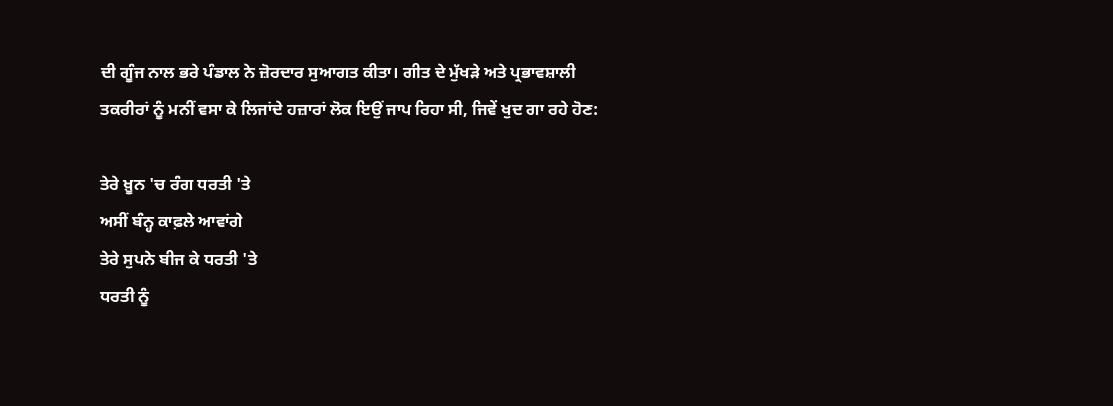ਦੀ ਗੂੰਜ ਨਾਲ ਭਰੇ ਪੰਡਾਲ ਨੇ ਜ਼ੋਰਦਾਰ ਸੁਆਗਤ ਕੀਤਾ। ਗੀਤ ਦੇ ਮੁੱਖੜੇ ਅਤੇ ਪ੍ਰਭਾਵਸ਼ਾਲੀ ਤਕਰੀਰਾਂ ਨੂੰ ਮਨੀਂ ਵਸਾ ਕੇ ਲਿਜਾਂਦੇ ਹਜ਼ਾਰਾਂ ਲੋਕ ਇਉਂ ਜਾਪ ਰਿਹਾ ਸੀ, ਜਿਵੇਂ ਖੁਦ ਗਾ ਰਹੇ ਹੋਣ:

ਤੇਰੇ ਖ਼ੂਨ 'ਚ ਰੰਗ ਧਰਤੀ 'ਤੇ
ਅਸੀਂ ਬੰਨ੍ਹ ਕਾਫ਼ਲੇ ਆਵਾਂਗੇ
ਤੇਰੇ ਸੁਪਨੇ ਬੀਜ ਕੇ ਧਰਤੀ 'ਤੇ
ਧਰਤੀ ਨੂੰ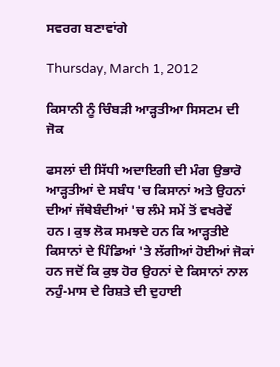ਸਵਰਗ ਬਣਾਵਾਂਗੇ

Thursday, March 1, 2012

ਕਿਸਾਨੀ ਨੂੰ ਚਿੰਬੜੀ ਆੜ੍ਹਤੀਆ ਸਿਸਟਮ ਦੀ ਜੋਕ

ਫਸਲਾਂ ਦੀ ਸਿੱਧੀ ਅਦਾਇਗੀ ਦੀ ਮੰਗ ਉਭਾਰੋ
ਆੜ੍ਹਤੀਆਂ ਦੇ ਸਬੰਧ 'ਚ ਕਿਸਾਨਾਂ ਅਤੇ ਉਹਨਾਂ ਦੀਆਂ ਜੱਥੇਬੰਦੀਆਂ 'ਚ ਲੰਮੇ ਸਮੇਂ ਤੋਂ ਵਖਰੇਵੇਂ ਹਨ। ਕੁਝ ਲੋਕ ਸਮਝਦੇ ਹਨ ਕਿ ਆੜ੍ਹਤੀਏ ਕਿਸਾਨਾਂ ਦੇ ਪਿੰਡਿਆਂ 'ਤੇ ਲੱਗੀਆਂ ਹੋਈਆਂ ਜੋਕਾਂ ਹਨ ਜਦੋਂ ਕਿ ਕੁਝ ਹੋਰ ਉਹਨਾਂ ਦੇ ਕਿਸਾਨਾਂ ਨਾਲ ਨਹੁੰ-ਮਾਸ ਦੇ ਰਿਸ਼ਤੇ ਦੀ ਦੁਹਾਈ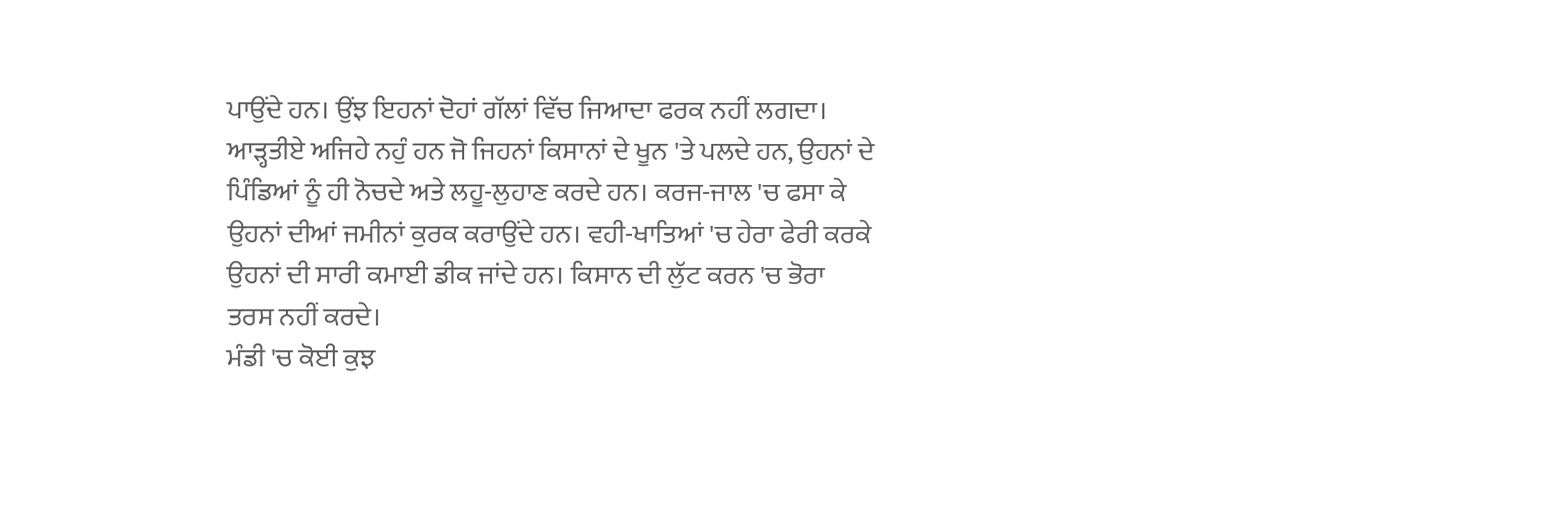ਪਾਉਂਦੇ ਹਨ। ਉਂਝ ਇਹਨਾਂ ਦੋਹਾਂ ਗੱਲਾਂ ਵਿੱਚ ਜਿਆਦਾ ਫਰਕ ਨਹੀਂ ਲਗਦਾ। ਆੜ੍ਹਤੀਏ ਅਜਿਹੇ ਨਹੁੰ ਹਨ ਜੋ ਜਿਹਨਾਂ ਕਿਸਾਨਾਂ ਦੇ ਖੂਨ 'ਤੇ ਪਲਦੇ ਹਨ, ਉਹਨਾਂ ਦੇ ਪਿੰਡਿਆਂ ਨੂੰ ਹੀ ਨੋਚਦੇ ਅਤੇ ਲਹੂ-ਲੁਹਾਣ ਕਰਦੇ ਹਨ। ਕਰਜ-ਜਾਲ 'ਚ ਫਸਾ ਕੇ ਉਹਨਾਂ ਦੀਆਂ ਜਮੀਨਾਂ ਕੁਰਕ ਕਰਾਉਂਦੇ ਹਨ। ਵਹੀ-ਖਾਤਿਆਂ 'ਚ ਹੇਰਾ ਫੇਰੀ ਕਰਕੇ ਉਹਨਾਂ ਦੀ ਸਾਰੀ ਕਮਾਈ ਡੀਕ ਜਾਂਦੇ ਹਨ। ਕਿਸਾਨ ਦੀ ਲੁੱਟ ਕਰਨ 'ਚ ਭੋਰਾ ਤਰਸ ਨਹੀਂ ਕਰਦੇ।
ਮੰਡੀ 'ਚ ਕੋਈ ਕੁਝ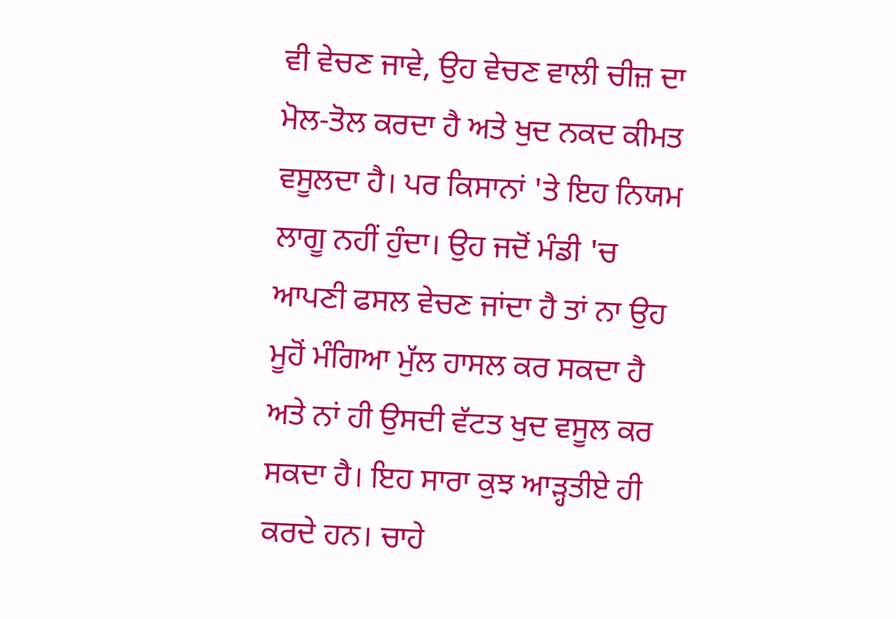ਵੀ ਵੇਚਣ ਜਾਵੇ, ਉਹ ਵੇਚਣ ਵਾਲੀ ਚੀਜ਼ ਦਾ ਮੋਲ-ਤੋਲ ਕਰਦਾ ਹੈ ਅਤੇ ਖੁਦ ਨਕਦ ਕੀਮਤ ਵਸੂਲਦਾ ਹੈ। ਪਰ ਕਿਸਾਨਾਂ 'ਤੇ ਇਹ ਨਿਯਮ ਲਾਗੂ ਨਹੀਂ ਹੁੰਦਾ। ਉਹ ਜਦੋਂ ਮੰਡੀ 'ਚ ਆਪਣੀ ਫਸਲ ਵੇਚਣ ਜਾਂਦਾ ਹੈ ਤਾਂ ਨਾ ਉਹ ਮੂਹੋਂ ਮੰਗਿਆ ਮੁੱਲ ਹਾਸਲ ਕਰ ਸਕਦਾ ਹੈ ਅਤੇ ਨਾਂ ਹੀ ਉਸਦੀ ਵੱਟਤ ਖੁਦ ਵਸੂਲ ਕਰ ਸਕਦਾ ਹੈ। ਇਹ ਸਾਰਾ ਕੁਝ ਆੜ੍ਹਤੀਏ ਹੀ ਕਰਦੇ ਹਨ। ਚਾਹੇ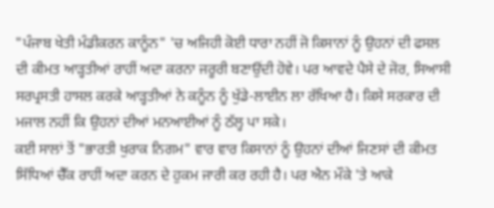"ਪੰਜਾਬ ਖੇਤੀ ਮੰਡੀਕਰਨ ਕਾਨੂੰਨ" 'ਚ ਅਜਿਹੀ ਕੋਈ ਧਾਰਾ ਨਹੀਂ ਜੋ ਕਿਸਾਨਾਂ ਨੂੰ ਉਹਨਾਂ ਦੀ ਫਸਲ ਦੀ ਕੀਮਤ ਆੜ੍ਹਤੀਆਂ ਰਾਹੀਂ ਅਦਾ ਕਰਨਾ ਜਰੂਰੀ ਬਣਾਉਂਦੀ ਹੋਵੇ। ਪਰ ਆਵਦੇ ਪੈਸੇ ਦੇ ਜੋਰ, ਸਿਆਸੀ ਸਰਪ੍ਰਸਤੀ ਹਾਸਲ ਕਰਕੇ ਆੜ੍ਹਤੀਆਂ ਨੇ ਕਨੂੰਨ ਨੂੰ ਖੁੱਡੇ-ਲਾਈਨ ਲਾ ਰੱਖਿਆ ਹੈ। ਕਿਸੇ ਸਰਕਾਰ ਦੀ ਮਜਾਲ ਨਹੀਂ ਕਿ ਉਹਨਾਂ ਦੀਆਂ ਮਨਆਈਆਂ ਨੂੰ ਠੱਲ੍ਹ ਪਾ ਸਕੇ।
ਕਈ ਸਾਲਾਂ ਤੋਂ "ਭਾਰਤੀ ਖੁਰਾਕ ਨਿਗਮ" ਵਾਰ ਵਾਰ ਕਿਸਾਨਾਂ ਨੂੰ ਉਹਨਾਂ ਦੀਆਂ ਜਿਣਸਾਂ ਦੀ ਕੀਮਤ ਸਿੱਧਿਆਂ ਚੈੱਕ ਰਾਹੀਂ ਅਦਾ ਕਰਨ ਦੇ ਹੁਕਮ ਜਾਰੀ ਕਰ ਰਹੀ ਹੈ। ਪਰ ਐਨ ਮੌਕੇ 'ਤੇ ਆਕੇ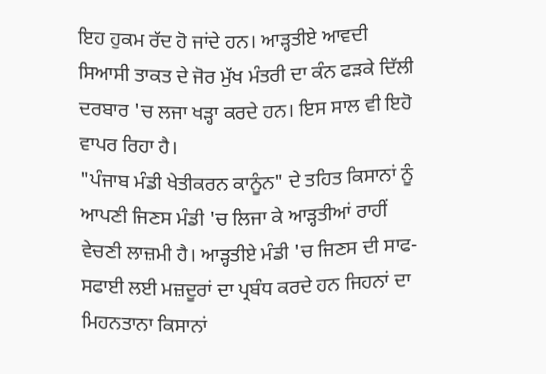ਇਹ ਹੁਕਮ ਰੱਦ ਹੋ ਜਾਂਦੇ ਹਨ। ਆੜ੍ਹਤੀਏ ਆਵਦੀ ਸਿਆਸੀ ਤਾਕਤ ਦੇ ਜੋਰ ਮੁੱਖ ਮੰਤਰੀ ਦਾ ਕੰਨ ਫੜਕੇ ਦਿੱਲੀ ਦਰਬਾਰ 'ਚ ਲਜਾ ਖੜ੍ਹਾ ਕਰਦੇ ਹਨ। ਇਸ ਸਾਲ ਵੀ ਇਹੋ ਵਾਪਰ ਰਿਹਾ ਹੈ।
"ਪੰਜਾਬ ਮੰਡੀ ਖੇਤੀਕਰਨ ਕਾਨੂੰਨ" ਦੇ ਤਹਿਤ ਕਿਸਾਨਾਂ ਨੂੰ ਆਪਣੀ ਜਿਣਸ ਮੰਡੀ 'ਚ ਲਿਜਾ ਕੇ ਆੜ੍ਹਤੀਆਂ ਰਾਹੀਂ ਵੇਚਣੀ ਲਾਜ਼ਮੀ ਹੈ। ਆੜ੍ਹਤੀਏ ਮੰਡੀ 'ਚ ਜਿਣਸ ਦੀ ਸਾਫ-ਸਫਾਈ ਲਈ ਮਜ਼ਦੂਰਾਂ ਦਾ ਪ੍ਰਬੰਧ ਕਰਦੇ ਹਨ ਜਿਹਨਾਂ ਦਾ ਮਿਹਨਤਾਨਾ ਕਿਸਾਨਾਂ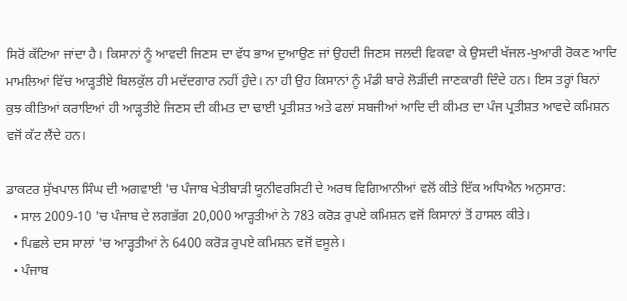ਸਿਰੋਂ ਕੱਟਿਆ ਜਾਂਦਾ ਹੈ। ਕਿਸਾਨਾਂ ਨੂੰ ਆਵਦੀ ਜਿਣਸ ਦਾ ਵੱਧ ਭਾਅ ਦੁਆਉਣ ਜਾਂ ਉਹਦੀ ਜਿਣਸ ਜਲਦੀ ਵਿਕਵਾ ਕੇ ਉਸਦੀ ਖੱਜਲ-ਖੁਆਰੀ ਰੋਕਣ ਆਦਿ ਮਾਮਲਿਆਂ ਵਿੱਚ ਆੜ੍ਹਤੀਏ ਬਿਲਕੁੱਲ ਹੀ ਮਦੱਦਗਾਰ ਨਹੀਂ ਹੁੰਦੇ। ਨਾ ਹੀ ਉਹ ਕਿਸਾਨਾਂ ਨੂੰ ਮੰਡੀ ਬਾਰੇ ਲੋੜੀਂਦੀ ਜਾਣਕਾਰੀ ਦਿੰਦੇ ਹਨ। ਇਸ ਤਰ੍ਹਾਂ ਬਿਨਾਂ ਕੁਝ ਕੀਤਿਆਂ ਕਰਾਇਆਂ ਹੀ ਆੜ੍ਹਤੀਏ ਜਿਣਸ ਦੀ ਕੀਮਤ ਦਾ ਢਾਈ ਪ੍ਰਤੀਸ਼ਤ ਅਤੇ ਫਲਾਂ ਸਬਜੀਆਂ ਆਦਿ ਦੀ ਕੀਮਤ ਦਾ ਪੰਜ ਪ੍ਰਤੀਸ਼ਤ ਆਵਦੇ ਕਮਿਸ਼ਨ ਵਜੋਂ ਕੱਟ ਲੈਂਦੇ ਹਨ।

ਡਾਕਟਰ ਸੁੱਖਪਾਲ ਸਿੰਘ ਦੀ ਅਗਵਾਈ 'ਚ ਪੰਜਾਬ ਖੇਤੀਬਾੜੀ ਯੂਨੀਵਰਸਿਟੀ ਦੇ ਅਰਥ ਵਿਗਿਆਨੀਆਂ ਵਲੋਂ ਕੀਤੇ ਇੱਕ ਅਧਿਐਨ ਅਨੁਸਾਰ:
  • ਸਾਲ 2009-10 'ਚ ਪੰਜਾਬ ਦੇ ਲਗਭੱਗ 20,000 ਆੜ੍ਹਤੀਆਂ ਨੇ 783 ਕਰੋੜ ਰੁਪਏ ਕਮਿਸ਼ਨ ਵਜੋਂ ਕਿਸਾਨਾਂ ਤੋਂ ਹਾਸਲ ਕੀਤੇ।
  • ਪਿਛਲੇ ਦਸ ਸਾਲਾਂ 'ਚ ਆੜ੍ਹਤੀਆਂ ਨੇ 6400 ਕਰੋੜ ਰੁਪਏ ਕਮਿਸ਼ਨ ਵਜੋਂ ਵਸੂਲੇ।
  • ਪੰਜਾਬ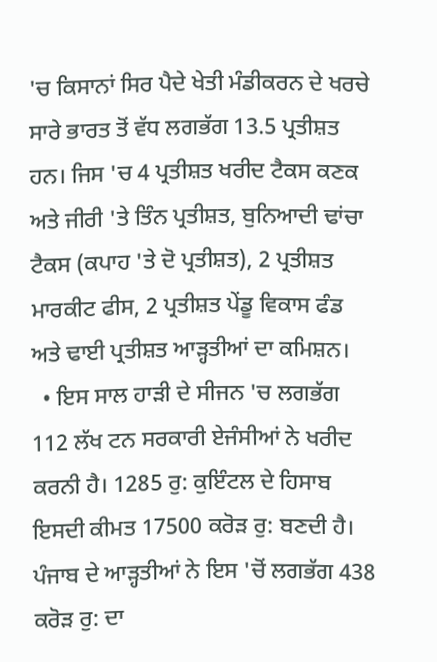'ਚ ਕਿਸਾਨਾਂ ਸਿਰ ਪੈਦੇ ਖੇਤੀ ਮੰਡੀਕਰਨ ਦੇ ਖਰਚੇ ਸਾਰੇ ਭਾਰਤ ਤੋਂ ਵੱਧ ਲਗਭੱਗ 13.5 ਪ੍ਰਤੀਸ਼ਤ ਹਨ। ਜਿਸ 'ਚ 4 ਪ੍ਰਤੀਸ਼ਤ ਖਰੀਦ ਟੈਕਸ ਕਣਕ ਅਤੇ ਜੀਰੀ 'ਤੇ ਤਿੰਨ ਪ੍ਰਤੀਸ਼ਤ, ਬੁਨਿਆਦੀ ਢਾਂਚਾ ਟੈਕਸ (ਕਪਾਹ 'ਤੇ ਦੋ ਪ੍ਰਤੀਸ਼ਤ), 2 ਪ੍ਰਤੀਸ਼ਤ ਮਾਰਕੀਟ ਫੀਸ, 2 ਪ੍ਰਤੀਸ਼ਤ ਪੇਂਡੂ ਵਿਕਾਸ ਫੰਡ ਅਤੇ ਢਾਈ ਪ੍ਰਤੀਸ਼ਤ ਆੜ੍ਹਤੀਆਂ ਦਾ ਕਮਿਸ਼ਨ।
  • ਇਸ ਸਾਲ ਹਾੜੀ ਦੇ ਸੀਜਨ 'ਚ ਲਗਭੱਗ 112 ਲੱਖ ਟਨ ਸਰਕਾਰੀ ਏਜੰਸੀਆਂ ਨੇ ਖਰੀਦ ਕਰਨੀ ਹੈ। 1285 ਰੁ: ਕੁਇੰਟਲ ਦੇ ਹਿਸਾਬ ਇਸਦੀ ਕੀਮਤ 17500 ਕਰੋੜ ਰੁ: ਬਣਦੀ ਹੈ। ਪੰਜਾਬ ਦੇ ਆੜ੍ਹਤੀਆਂ ਨੇ ਇਸ 'ਚੋਂ ਲਗਭੱਗ 438 ਕਰੋੜ ਰੁ: ਦਾ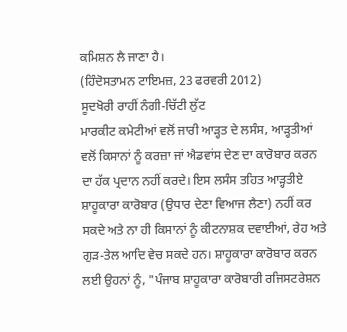ਕਮਿਸ਼ਨ ਲੈ ਜਾਣਾ ਹੈ।
(ਹਿੰਦੋਸਤਾਮਨ ਟਾਇਮਜ਼, 23 ਫਰਵਰੀ 2012)
ਸੂਦਖੋਰੀ ਰਾਹੀਂ ਨੰਗੀ-ਚਿੱਟੀ ਲੁੱਟ
ਮਾਰਕੀਟ ਕਮੇਟੀਆਂ ਵਲੋਂ ਜਾਰੀ ਆੜ੍ਹਤ ਦੇ ਲਸੰਸ, ਆੜ੍ਹਤੀਆਂ ਵਲੋਂ ਕਿਸਾਨਾਂ ਨੂੰ ਕਰਜ਼ਾ ਜਾਂ ਐਡਵਾਂਸ ਦੇਣ ਦਾ ਕਾਰੋਬਾਰ ਕਰਨ ਦਾ ਹੱਕ ਪ੍ਰਦਾਨ ਨਹੀਂ ਕਰਦੇ। ਇਸ ਲਸੰਸ ਤਹਿਤ ਆੜ੍ਹਤੀਏ ਸ਼ਾਹੂਕਾਰਾ ਕਾਰੋਬਾਰ (ਉਧਾਰ ਦੇਣਾ ਵਿਆਜ ਲੈਣਾ) ਨਹੀਂ ਕਰ ਸਕਦੇ ਅਤੇ ਨਾ ਹੀ ਕਿਸਾਨਾਂ ਨੂੰ ਕੀਟਨਾਸ਼ਕ ਦਵਾਈਆਂ, ਰੇਹ ਅਤੇ ਗੁੜ-ਤੇਲ ਆਦਿ ਵੇਚ ਸਕਦੇ ਹਨ। ਸ਼ਾਹੂਕਾਰਾ ਕਾਰੋਬਾਰ ਕਰਨ ਲਈ ਉਹਨਾਂ ਨੂੰ, "ਪੰਜਾਬ ਸ਼ਾਹੂਕਾਰਾ ਕਾਰੋਬਾਰੀ ਰਜਿਸਟਰੇਸ਼ਨ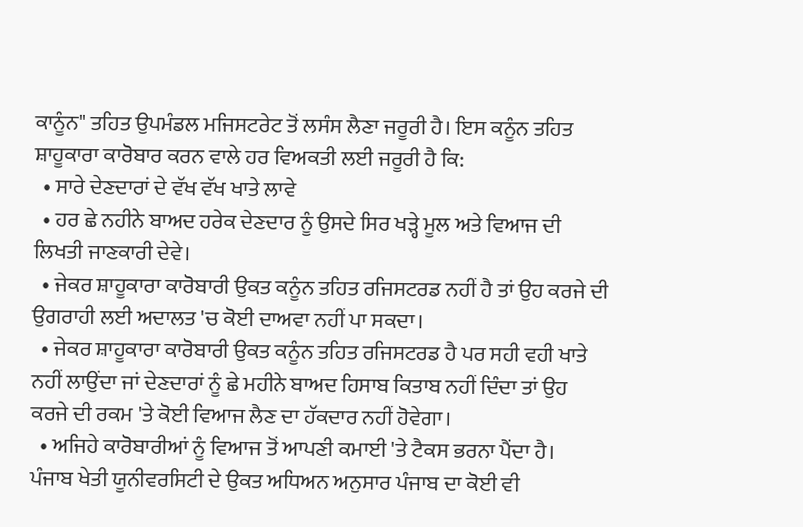ਕਾਨੂੰਨ" ਤਹਿਤ ਉਪਮੰਡਲ ਮਜਿਸਟਰੇਟ ਤੋਂ ਲਸੰਸ ਲੈਣਾ ਜਰੂਰੀ ਹੈ। ਇਸ ਕਨੂੰਨ ਤਹਿਤ ਸ਼ਾਹੂਕਾਰਾ ਕਾਰੋਬਾਰ ਕਰਨ ਵਾਲੇ ਹਰ ਵਿਅਕਤੀ ਲਈ ਜਰੂਰੀ ਹੈ ਕਿ:
  • ਸਾਰੇ ਦੇਣਦਾਰਾਂ ਦੇ ਵੱਖ ਵੱਖ ਖਾਤੇ ਲਾਵੇ
  • ਹਰ ਛੇ ਨਹੀਨੇ ਬਾਅਦ ਹਰੇਕ ਦੇਣਦਾਰ ਨੂੰ ਉਸਦੇ ਸਿਰ ਖੜ੍ਹੇ ਮੂਲ ਅਤੇ ਵਿਆਜ ਦੀ ਲਿਖਤੀ ਜਾਣਕਾਰੀ ਦੇਵੇ।
  • ਜੇਕਰ ਸ਼ਾਹੂਕਾਰਾ ਕਾਰੋਬਾਰੀ ਉਕਤ ਕਨੂੰਨ ਤਹਿਤ ਰਜਿਸਟਰਡ ਨਹੀਂ ਹੈ ਤਾਂ ਉਹ ਕਰਜੇ ਦੀ ਉਗਰਾਹੀ ਲਈ ਅਦਾਲਤ 'ਚ ਕੋਈ ਦਾਅਵਾ ਨਹੀਂ ਪਾ ਸਕਦਾ।
  • ਜੇਕਰ ਸ਼ਾਹੂਕਾਰਾ ਕਾਰੋਬਾਰੀ ਉਕਤ ਕਨੂੰਨ ਤਹਿਤ ਰਜਿਸਟਰਡ ਹੈ ਪਰ ਸਹੀ ਵਹੀ ਖਾਤੇ ਨਹੀਂ ਲਾਉਂਦਾ ਜਾਂ ਦੇਣਦਾਰਾਂ ਨੂੰ ਛੇ ਮਹੀਨੇ ਬਾਅਦ ਹਿਸਾਬ ਕਿਤਾਬ ਨਹੀਂ ਦਿੰਦਾ ਤਾਂ ਉਹ ਕਰਜੇ ਦੀ ਰਕਮ 'ਤੇ ਕੋਈ ਵਿਆਜ ਲੈਣ ਦਾ ਹੱਕਦਾਰ ਨਹੀਂ ਹੋਵੇਗਾ।
  • ਅਜਿਹੇ ਕਾਰੋਬਾਰੀਆਂ ਨੂੰ ਵਿਆਜ ਤੋਂ ਆਪਣੀ ਕਮਾਈ 'ਤੇ ਟੈਕਸ ਭਰਨਾ ਪੈਂਦਾ ਹੈ।
ਪੰਜਾਬ ਖੇਤੀ ਯੂਨੀਵਰਸਿਟੀ ਦੇ ਉਕਤ ਅਧਿਅਨ ਅਨੁਸਾਰ ਪੰਜਾਬ ਦਾ ਕੋਈ ਵੀ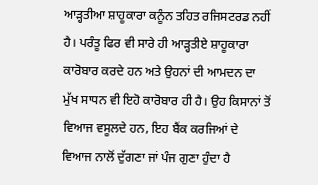ਆੜ੍ਹਤੀਆ ਸ਼ਾਹੂਕਾਰਾ ਕਨੂੰਨ ਤਹਿਤ ਰਜਿਸਟਰਡ ਨਹੀਂ ਹੈ। ਪਰੰਤੂ ਫਿਰ ਵੀ ਸਾਰੇ ਹੀ ਆੜ੍ਹਤੀਏ ਸ਼ਾਹੂਕਾਰਾ ਕਾਰੋਬਾਰ ਕਰਦੇ ਹਨ ਅਤੇ ਉਹਨਾਂ ਦੀ ਆਮਦਨ ਦਾ ਮੁੱਖ ਸਾਧਨ ਵੀ ਇਹੋ ਕਾਰੋਬਾਰ ਹੀ ਹੈ। ਉਹ ਕਿਸਾਨਾਂ ਤੋਂ ਵਿਆਜ ਵਸੂਲਦੇ ਹਨ, ਇਹ ਬੈਂਕ ਕਰਜਿਆਂ ਦੇ ਵਿਆਜ ਨਾਲੋਂ ਦੁੱਗਣਾ ਜਾਂ ਪੰਜ ਗੁਣਾ ਹੁੰਦਾ ਹੈ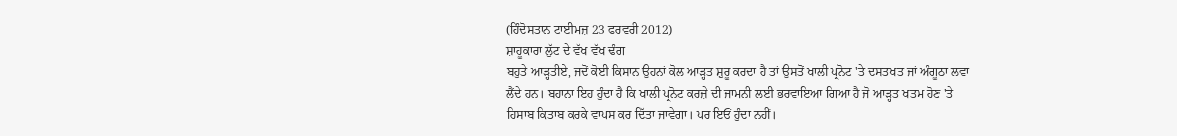(ਹਿੰਦੋਸਤਾਨ ਟਾਈਮਜ਼ 23 ਫਰਵਰੀ 2012)
ਸ਼ਾਹੂਕਾਰਾ ਲੁੱਟ ਦੇ ਵੱਖ ਵੱਖ ਢੰਗ
ਬਹੁਤੇ ਆੜ੍ਹਤੀਏ, ਜਦੋਂ ਕੋਈ ਕਿਸਾਨ ਉਹਨਾਂ ਕੋਲ ਆੜ੍ਹਤ ਸ਼ੁਰੂ ਕਰਦਾ ਹੈ ਤਾਂ ਉਸਤੋਂ ਖਾਲੀ ਪ੍ਰਨੋਟ 'ਤੇ ਦਸਤਖਤ ਜਾਂ ਅੰਗੂਠਾ ਲਵਾ ਲੈਂਦੇ ਹਨ। ਬਹਾਨਾ ਇਹ ਹੁੰਦਾ ਹੈ ਕਿ ਖਾਲੀ ਪ੍ਰਨੋਟ ਕਰਜ਼ੇ ਦੀ ਜਾਮਨੀ ਲਈ ਭਰਵਾਇਆ ਗਿਆ ਹੈ ਜੋ ਆੜ੍ਹਤ ਖਤਮ ਹੋਣ 'ਤੇ ਹਿਸਾਬ ਕਿਤਾਬ ਕਰਕੇ ਵਾਪਸ ਕਰ ਦਿੱਤਾ ਜਾਵੇਗਾ। ਪਰ ਇਓਂ ਹੁੰਦਾ ਨਹੀਂ।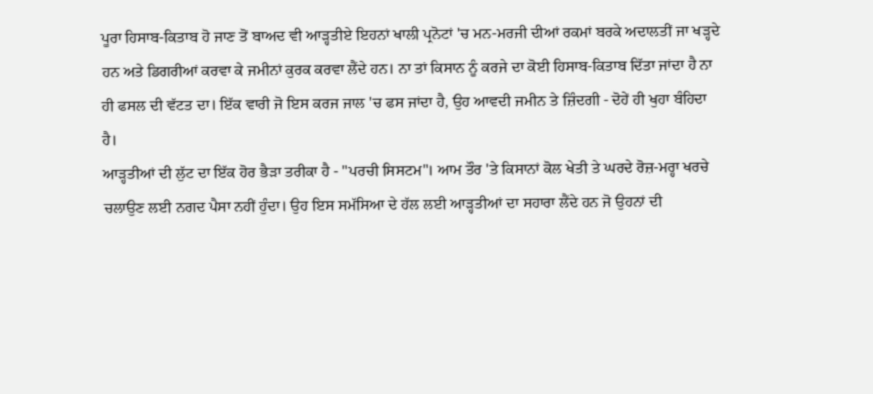ਪੂਰਾ ਹਿਸਾਬ-ਕਿਤਾਬ ਹੋ ਜਾਣ ਤੋਂ ਬਾਅਦ ਵੀ ਆੜ੍ਹਤੀਏ ਇਹਨਾਂ ਖਾਲੀ ਪ੍ਰਨੋਟਾਂ 'ਚ ਮਨ-ਮਰਜੀ ਦੀਆਂ ਰਕਮਾਂ ਬਰਕੇ ਅਦਾਲਤੀਂ ਜਾ ਖੜ੍ਹਦੇ ਹਨ ਅਤੇ ਡਿਗਰੀਆਂ ਕਰਵਾ ਕੇ ਜਮੀਨਾਂ ਕੁਰਕ ਕਰਵਾ ਲੈਂਦੇ ਹਨ। ਨਾ ਤਾਂ ਕਿਸਾਨ ਨੂੰ ਕਰਜੇ ਦਾ ਕੋਈ ਹਿਸਾਬ-ਕਿਤਾਬ ਦਿੱਤਾ ਜਾਂਦਾ ਹੈ ਨਾ ਹੀ ਫਸਲ ਦੀ ਵੱਟਤ ਦਾ। ਇੱਕ ਵਾਰੀ ਜੋ ਇਸ ਕਰਜ ਜਾਲ 'ਚ ਫਸ ਜਾਂਦਾ ਹੈ, ਉਹ ਆਵਦੀ ਜਮੀਨ ਤੇ ਜ਼ਿੰਦਗੀ - ਦੋਹੇਂ ਹੀ ਖੁਹਾ ਬੰਹਿਦਾ ਹੈ।
ਆੜ੍ਹਤੀਆਂ ਦੀ ਲੁੱਟ ਦਾ ਇੱਕ ਹੋਰ ਭੈੜਾ ਤਰੀਕਾ ਹੈ - "ਪਰਚੀ ਸਿਸਟਮ"। ਆਮ ਤੌਰ 'ਤੇ ਕਿਸਾਨਾਂ ਕੋਲ ਖੇਤੀ ਤੇ ਘਰਦੇ ਰੋਜ਼-ਮਰ੍ਹਾ ਖਰਚੇ ਚਲਾਉਣ ਲਈ ਨਗਦ ਪੈਸਾ ਨਹੀਂ ਹੁੰਦਾ। ਉਹ ਇਸ ਸਮੱਸਿਆ ਦੇ ਹੱਲ ਲਈ ਆੜ੍ਹਤੀਆਂ ਦਾ ਸਹਾਰਾ ਲੈਂਦੇ ਹਨ ਜੋ ਉਹਨਾਂ ਦੀ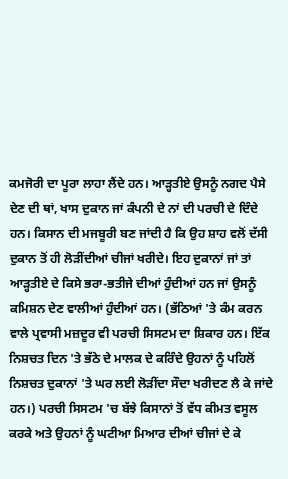ਕਮਜੋਰੀ ਦਾ ਪੂਰਾ ਲਾਹਾ ਲੈਂਦੇ ਹਨ। ਆੜ੍ਹਤੀਏ ਉਸਨੂੰ ਨਗਦ ਪੈਸੇ ਦੇਣ ਦੀ ਥਾਂ, ਖਾਸ ਦੁਕਾਨ ਜਾਂ ਕੰਪਨੀ ਦੇ ਨਾਂ ਦੀ ਪਰਚੀ ਦੇ ਦਿੰਦੇ ਹਨ। ਕਿਸਾਨ ਦੀ ਮਜਬੂਰੀ ਬਣ ਜਾਂਦੀ ਹੈ ਕਿ ਉਹ ਸ਼ਾਹ ਵਲੋਂ ਦੱਸੀ ਦੁਕਾਨ ਤੋਂ ਹੀ ਲੋੜੀਂਦੀਆਂ ਚੀਜਾਂ ਖਰੀਦੇ। ਇਹ ਦੁਕਾਨਾਂ ਜਾਂ ਤਾਂ ਆੜ੍ਹਤੀਏ ਦੇ ਕਿਸੇ ਭਰਾ-ਭਤੀਜੇ ਦੀਆਂ ਹੁੰਦੀਆਂ ਹਨ ਜਾਂ ਉਸਨੂੰ ਕਮਿਸ਼ਨ ਦੇਣ ਵਾਲੀਆਂ ਹੁੰਦੀਆਂ ਹਨ। (ਭੱਠਿਆਂ 'ਤੇ ਕੰਮ ਕਰਨ ਵਾਲੇ ਪ੍ਰਵਾਸੀ ਮਜ਼ਦੂਰ ਵੀ ਪਰਚੀ ਸਿਸਟਮ ਦਾ ਸ਼ਿਕਾਰ ਹਨ। ਇੱਕ ਨਿਸ਼ਚਤ ਦਿਨ 'ਤੇ ਭੱਠੇ ਦੇ ਮਾਲਕ ਦੇ ਕਰਿੰਦੇ ਉਹਨਾਂ ਨੂੰ ਪਹਿਲੋਂ ਨਿਸ਼ਚਤ ਦੁਕਾਨਾਂ 'ਤੇ ਘਰ ਲਈ ਲੋੜੀਂਦਾ ਸੌਦਾ ਖਰੀਦਣ ਲੈ ਕੇ ਜਾਂਦੇ ਹਨ।) ਪਰਚੀ ਸਿਸਟਮ 'ਚ ਬੱਝੇ ਕਿਸਾਨਾਂ ਤੋਂ ਵੱਧ ਕੀਮਤ ਵਸੂਲ ਕਰਕੇ ਅਤੇ ਉਹਨਾਂ ਨੂੰ ਘਟੀਆ ਮਿਆਰ ਦੀਆਂ ਚੀਜਾਂ ਦੇ ਕੇ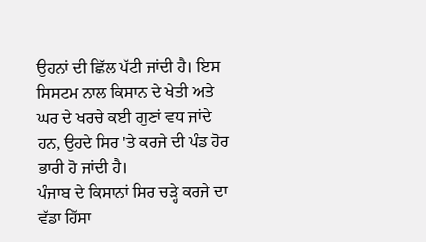ਉਹਨਾਂ ਦੀ ਛਿੱਲ ਪੱਟੀ ਜਾਂਦੀ ਹੈ। ਇਸ ਸਿਸਟਮ ਨਾਲ ਕਿਸਾਨ ਦੇ ਖੇਤੀ ਅਤੇ ਘਰ ਦੇ ਖਰਚੇ ਕਈ ਗੁਣਾਂ ਵਧ ਜਾਂਦੇ ਹਨ, ਉਹਦੇ ਸਿਰ 'ਤੇ ਕਰਜੇ ਦੀ ਪੰਡ ਹੋਰ ਭਾਰੀ ਹੋ ਜਾਂਦੀ ਹੈ।
ਪੰਜਾਬ ਦੇ ਕਿਸਾਨਾਂ ਸਿਰ ਚੜ੍ਹੇ ਕਰਜੇ ਦਾ ਵੱਡਾ ਹਿੱਸਾ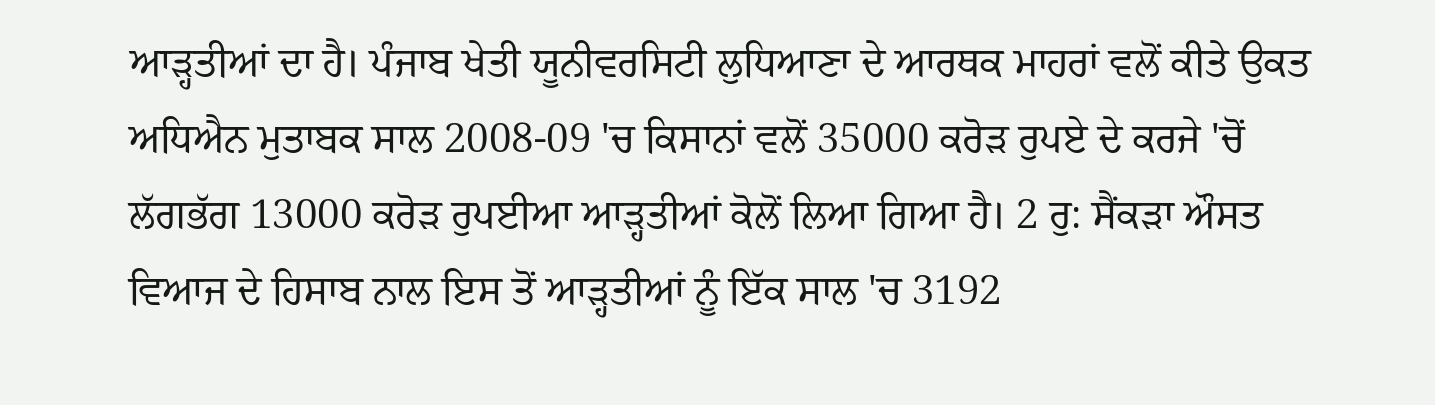ਆੜ੍ਹਤੀਆਂ ਦਾ ਹੈ। ਪੰਜਾਬ ਖੇਤੀ ਯੂਨੀਵਰਸਿਟੀ ਲੁਧਿਆਣਾ ਦੇ ਆਰਥਕ ਮਾਹਰਾਂ ਵਲੋਂ ਕੀਤੇ ਉਕਤ ਅਧਿਐਨ ਮੁਤਾਬਕ ਸਾਲ 2008-09 'ਚ ਕਿਸਾਨਾਂ ਵਲੋਂ 35000 ਕਰੋੜ ਰੁਪਏ ਦੇ ਕਰਜੇ 'ਚੋਂ ਲੱਗਭੱਗ 13000 ਕਰੋੜ ਰੁਪਈਆ ਆੜ੍ਹਤੀਆਂ ਕੋਲੋਂ ਲਿਆ ਗਿਆ ਹੈ। 2 ਰੁ: ਸੈਂਕੜਾ ਔਸਤ ਵਿਆਜ ਦੇ ਹਿਸਾਬ ਨਾਲ ਇਸ ਤੋਂ ਆੜ੍ਹਤੀਆਂ ਨੂੰ ਇੱਕ ਸਾਲ 'ਚ 3192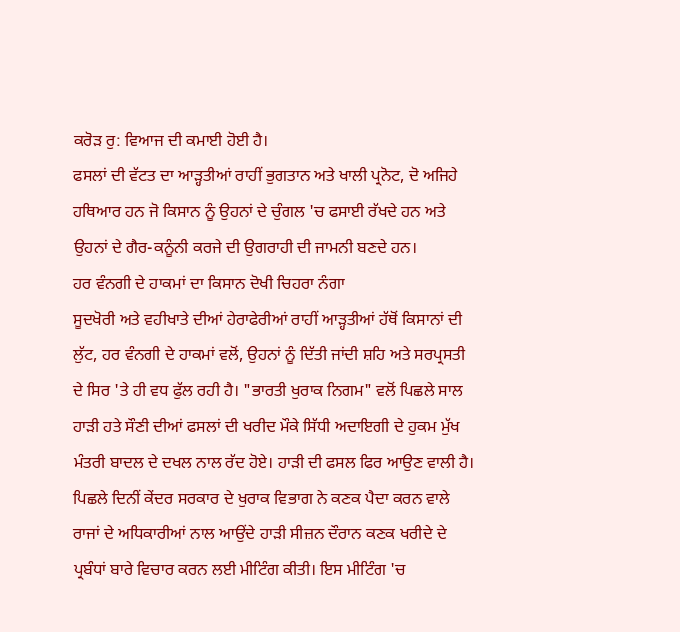ਕਰੋੜ ਰੁ: ਵਿਆਜ ਦੀ ਕਮਾਈ ਹੋਈ ਹੈ।
ਫਸਲਾਂ ਦੀ ਵੱਟਤ ਦਾ ਆੜ੍ਹਤੀਆਂ ਰਾਹੀਂ ਭੁਗਤਾਨ ਅਤੇ ਖਾਲੀ ਪ੍ਰਨੋਟ, ਦੋ ਅਜਿਹੇ ਹਥਿਆਰ ਹਨ ਜੋ ਕਿਸਾਨ ਨੂੰ ਉਹਨਾਂ ਦੇ ਚੁੰਗਲ 'ਚ ਫਸਾਈ ਰੱਖਦੇ ਹਨ ਅਤੇ ਉਹਨਾਂ ਦੇ ਗੈਰ-ਕਨੂੰਨੀ ਕਰਜੇ ਦੀ ਉਗਰਾਹੀ ਦੀ ਜਾਮਨੀ ਬਣਦੇ ਹਨ।
ਹਰ ਵੰਨਗੀ ਦੇ ਹਾਕਮਾਂ ਦਾ ਕਿਸਾਨ ਦੋਖੀ ਚਿਹਰਾ ਨੰਗਾ
ਸੂਦਖੋਰੀ ਅਤੇ ਵਹੀਖਾਤੇ ਦੀਆਂ ਹੇਰਾਫੇਰੀਆਂ ਰਾਹੀਂ ਆੜ੍ਹਤੀਆਂ ਹੱਥੋਂ ਕਿਸਾਨਾਂ ਦੀ ਲੁੱਟ, ਹਰ ਵੰਨਗੀ ਦੇ ਹਾਕਮਾਂ ਵਲੋਂ, ਉਹਨਾਂ ਨੂੰ ਦਿੱਤੀ ਜਾਂਦੀ ਸ਼ਹਿ ਅਤੇ ਸਰਪ੍ਰਸਤੀ ਦੇ ਸਿਰ 'ਤੇ ਹੀ ਵਧ ਫੁੱਲ ਰਹੀ ਹੈ। "ਭਾਰਤੀ ਖੁਰਾਕ ਨਿਗਮ" ਵਲੋਂ ਪਿਛਲੇ ਸਾਲ ਹਾੜੀ ਹਤੇ ਸੌਣੀ ਦੀਆਂ ਫਸਲਾਂ ਦੀ ਖਰੀਦ ਮੌਕੇ ਸਿੱਧੀ ਅਦਾਇਗੀ ਦੇ ਹੁਕਮ ਮੁੱਖ ਮੰਤਰੀ ਬਾਦਲ ਦੇ ਦਖਲ ਨਾਲ ਰੱਦ ਹੋਏ। ਹਾੜੀ ਦੀ ਫਸਲ ਫਿਰ ਆਉਣ ਵਾਲੀ ਹੈ। ਪਿਛਲੇ ਦਿਨੀਂ ਕੇਂਦਰ ਸਰਕਾਰ ਦੇ ਖੁਰਾਕ ਵਿਭਾਗ ਨੇ ਕਣਕ ਪੈਦਾ ਕਰਨ ਵਾਲੇ ਰਾਜਾਂ ਦੇ ਅਧਿਕਾਰੀਆਂ ਨਾਲ ਆਉਂਦੇ ਹਾੜੀ ਸੀਜ਼ਨ ਦੌਰਾਨ ਕਣਕ ਖਰੀਦੇ ਦੇ ਪ੍ਰਬੰਧਾਂ ਬਾਰੇ ਵਿਚਾਰ ਕਰਨ ਲਈ ਮੀਟਿੰਗ ਕੀਤੀ। ਇਸ ਮੀਟਿੰਗ 'ਚ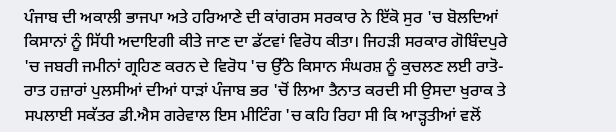ਪੰਜਾਬ ਦੀ ਅਕਾਲੀ ਭਾਜਪਾ ਅਤੇ ਹਰਿਆਣੇ ਦੀ ਕਾਂਗਰਸ ਸਰਕਾਰ ਨੇ ਇੱਕੋ ਸੁਰ 'ਚ ਬੋਲਦਿਆਂ ਕਿਸਾਨਾਂ ਨੂੰ ਸਿੱਧੀ ਅਦਾਇਗੀ ਕੀਤੇ ਜਾਣ ਦਾ ਡੱਟਵਾਂ ਵਿਰੋਧ ਕੀਤਾ। ਜਿਹੜੀ ਸਰਕਾਰ ਗੋਬਿੰਦਪੁਰੇ 'ਚ ਜਬਰੀ ਜਮੀਨਾਂ ਗ੍ਰਹਿਣ ਕਰਨ ਦੇ ਵਿਰੋਧ 'ਚ ਉੱਠੇ ਕਿਸਾਨ ਸੰਘਰਸ਼ ਨੂੰ ਕੁਚਲਣ ਲਈ ਰਾਤੋ-ਰਾਤ ਹਜ਼ਾਰਾਂ ਪੁਲਸੀਆਂ ਦੀਆਂ ਧਾੜਾਂ ਪੰਜਾਬ ਭਰ 'ਚੋਂ ਲਿਆ ਤੈਨਾਤ ਕਰਦੀ ਸੀ ਉਸਦਾ ਖੁਰਾਕ ਤੇ ਸਪਲਾਈ ਸਕੱਤਰ ਡੀ.ਐਸ ਗਰੇਵਾਲ ਇਸ ਮੀਟਿੰਗ 'ਚ ਕਹਿ ਰਿਹਾ ਸੀ ਕਿ ਆੜ੍ਹਤੀਆਂ ਵਲੋਂ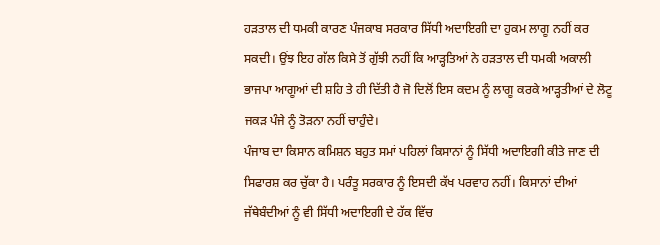ਹੜਤਾਲ ਦੀ ਧਮਕੀ ਕਾਰਣ ਪੰਜਕਾਬ ਸਰਕਾਰ ਸਿੱਧੀ ਅਦਾਇਗੀ ਦਾ ਹੁਕਮ ਲਾਗੂ ਨਹੀਂ ਕਰ ਸਕਦੀ। ਉਂਝ ਇਹ ਗੱਲ ਕਿਸੇ ਤੋਂ ਗੁੱਝੀ ਨਹੀਂ ਕਿ ਆੜ੍ਹਤਿਆਂ ਨੇ ਹੜਤਾਲ ਦੀ ਧਮਕੀ ਅਕਾਲੀ ਭਾਜਪਾ ਆਗੂਆਂ ਦੀ ਸ਼ਹਿ ਤੇ ਹੀ ਦਿੱਤੀ ਹੈ ਜੋ ਦਿਲੋਂ ਇਸ ਕਦਮ ਨੂੰ ਲਾਗੂ ਕਰਕੇ ਆੜ੍ਹਤੀਆਂ ਦੇ ਲੋਟੂ ਜਕੜ ਪੰਜੇ ਨੂੰ ਤੋੜਨਾ ਨਹੀਂ ਚਾਹੁੰਦੇ।
ਪੰਜਾਬ ਦਾ ਕਿਸਾਨ ਕਮਿਸ਼ਨ ਬਹੁਤ ਸਮਾਂ ਪਹਿਲਾਂ ਕਿਸਾਨਾਂ ਨੂੰ ਸਿੱਧੀ ਅਦਾਇਗੀ ਕੀਤੇ ਜਾਣ ਦੀ ਸਿਫਾਰਸ਼ ਕਰ ਚੁੱਕਾ ਹੈ। ਪਰੰਤੂ ਸਰਕਾਰ ਨੂੰ ਇਸਦੀ ਕੱਖ ਪਰਵਾਹ ਨਹੀਂ। ਕਿਸਾਨਾਂ ਦੀਆਂ ਜੱਥੇਬੰਦੀਆਂ ਨੂੰ ਵੀ ਸਿੱਧੀ ਅਦਾਇਗੀ ਦੇ ਹੱਕ ਵਿੱਚ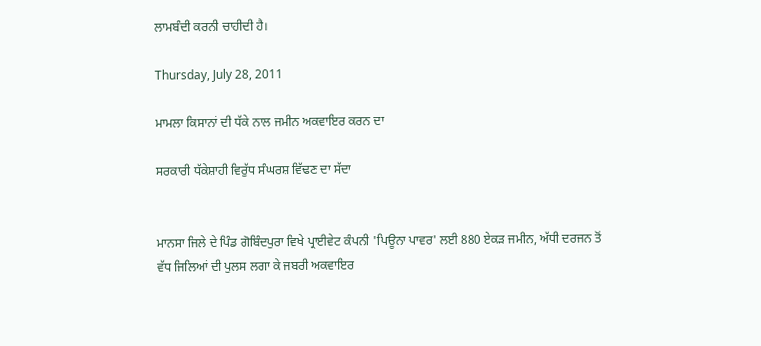ਲਾਮਬੰਦੀ ਕਰਨੀ ਚਾਹੀਦੀ ਹੈ।

Thursday, July 28, 2011

ਮਾਮਲਾ ਕਿਸਾਨਾਂ ਦੀ ਧੱਕੇ ਨਾਲ ਜਮੀਨ ਅਕਵਾਇਰ ਕਰਨ ਦਾ

ਸਰਕਾਰੀ ਧੱਕੇਸ਼ਾਹੀ ਵਿਰੁੱਧ ਸੰਘਰਸ਼ ਵਿੱਢਣ ਦਾ ਸੱਦਾ


ਮਾਨਸਾ ਜਿਲੇ ਦੇ ਪਿੰਡ ਗੋਬਿੰਦਪੁਰਾ ਵਿਖੇ ਪ੍ਰਾਈਵੇਟ ਕੰਪਨੀ 'ਪਿਊਨਾ ਪਾਵਰ' ਲਈ 880 ਏਕੜ ਜਮੀਨ, ਅੱਧੀ ਦਰਜਨ ਤੋਂ ਵੱਧ ਜਿਲਿਆਂ ਦੀ ਪੁਲਸ ਲਗਾ ਕੇ ਜਬਰੀ ਅਕਵਾਇਰ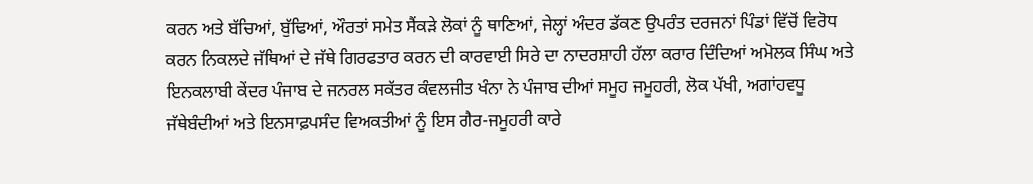ਕਰਨ ਅਤੇ ਬੱਚਿਆਂ, ਬੁੱਢਿਆਂ, ਔਰਤਾਂ ਸਮੇਤ ਸੈਂਕੜੇ ਲੋਕਾਂ ਨੂੰ ਥਾਣਿਆਂ, ਜੇਲ੍ਹਾਂ ਅੰਦਰ ਡੱਕਣ ਉਪਰੰਤ ਦਰਜਨਾਂ ਪਿੰਡਾਂ ਵਿੱਚੋਂ ਵਿਰੋਧ ਕਰਨ ਨਿਕਲਦੇ ਜੱਥਿਆਂ ਦੇ ਜੱਥੇ ਗਿਰਫਤਾਰ ਕਰਨ ਦੀ ਕਾਰਵਾਈ ਸਿਰੇ ਦਾ ਨਾਦਰਸ਼ਾਹੀ ਹ‍ੱਲਾ ਕਰਾਰ ਦਿੰਦਿਆਂ ਅਮੋਲਕ ਸਿੰਘ ਅਤੇ ਇਨਕਲਾਬੀ ਕੇਂਦਰ ਪੰਜਾਬ ਦੇ ਜਨਰਲ ਸਕੱਤਰ ਕੰਵਲਜੀਤ ਖੰਨਾ ਨੇ ਪੰਜਾਬ ਦੀਆਂ ਸਮੂਹ ਜਮੂਹਰੀ, ਲੋਕ ਪੱਖੀ, ਅਗਾਂਹਵਧੂ ਜੱਥੇਬੰਦੀਆਂ ਅਤੇ ਇਨਸਾਫ਼ਪਸੰਦ ਵਿਅਕਤੀਆਂ ਨੂੰ ਇਸ ਗੈਰ-ਜਮੂਹਰੀ ਕਾਰੇ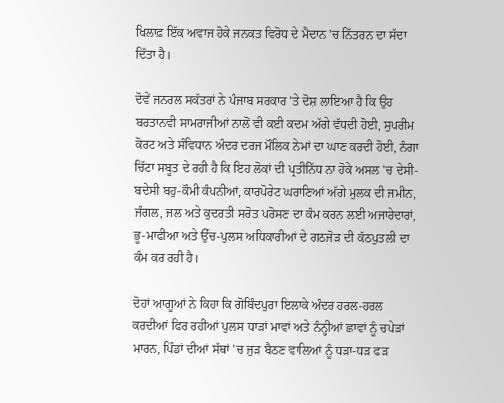ਖਿਲਾਫ਼ ਇੱਕ ਅਵਾਜ ਹੋਕੇ ਜਨਕਤ ਵਿਰੋਧ ਦੇ ਮੈਦਾਨ 'ਚ ਨਿੱਤਰਨ ਦਾ ਸੱਦਾ ਦਿੱਤਾ ਹੈ।

ਦੋਵੇਂ ਜਨਰਲ ਸਕੱਤਰਾਂ ਨੇ ਪੰਜਾਬ ਸਰਕਾਰ 'ਤੇ ਦੋਸ਼ ਲਾਇਆ ਹੈ ਕਿ ਉਹ ਬਰਤਾਨਵੀ ਸਾਮਰਾਜੀਆਂ ਨਾਲੋਂ ਵੀ ਕਈ ਕਦਮ ਅੱਗੇ ਵੱਧਦੀ ਹੋਈ, ਸੁਪਰੀਮ ਕੋਰਟ ਅਤੇ ਸੰਵਿਧਾਨ ਅੰਦਰ ਦਰਜ ਮੌਲਿਕ ਨੇਮਾਂ ਦਾ ਘਾਣ ਕਰਦੀ ਹੋਈ, ਨੰਗਾ ਚਿੱਟਾ ਸਬੂਤ ਦੇ ਰਹੀ ਹੈ ਕਿ ਇਹ ਲੋਕਾਂ ਦੀ ਪ੍ਰਤੀਨਿੱਧ ਨਾ ਹੋਕੇ ਅਸਲ 'ਚ ਦੇਸੀ-ਬਦੇਸੀ ਬਹੁ-ਕੌਮੀ ਕੰਪਨੀਆਂ, ਕਾਰਪੋਰੇਟ ਘਰਾਣਿਆਂ ਅੱਗੇ ਮੁਲਕ ਦੀ ਜਮੀਨ, ਜੰਗਲ, ਜਲ ਅਤੇ ਕੁਦਰਤੀ ਸਰੋਤ ਪਰੋਸਣ ਦਾ ਕੰਮ ਕਰਨ ਲਈ ਅਜਾਰੇਦਾਰਾਂ, ਭੂ-ਮਾਫੀਆ ਅਤੇ ਉੱਚ-ਪੁਲਸ ਅਧਿਕਾਰੀਆਂ ਦੇ ਗਠਜੋੜ ਦੀ ਕੱਠਪੁਤਲੀ ਦਾ ਕੰਮ ਕਰ ਰਹੀ ਹੈ।

ਦੋਹਾਂ ਆਗੂਆਂ ਨੇ ਕਿਹਾ ਕਿ ਗੋਬਿੰਦਪੁਰਾ ਇਲਾਕੇ ਅੰਦਰ ਹਰਲ-ਹਰਲ ਕਰਦੀਆਂ ਫਿਰ ਰਹੀਆਂ ਪੁਲਸ ਧਾੜਾਂ ਮਾਵਾਂ ਅਤੇ ਨੰਨ੍ਹੀਆਂ ਛਾਵਾਂ ਨੂੰ ਚਪੇੜਾਂ ਮਾਰਨ, ਪਿੰਡਾਂ ਦੀਆਂ ਸੱਥਾਂ 'ਚ ਜੁੜ ਬੈਠਣ ਵਾਲਿਆਂ ਨੂੰ ਧੜਾ-ਧੜ ਫੜ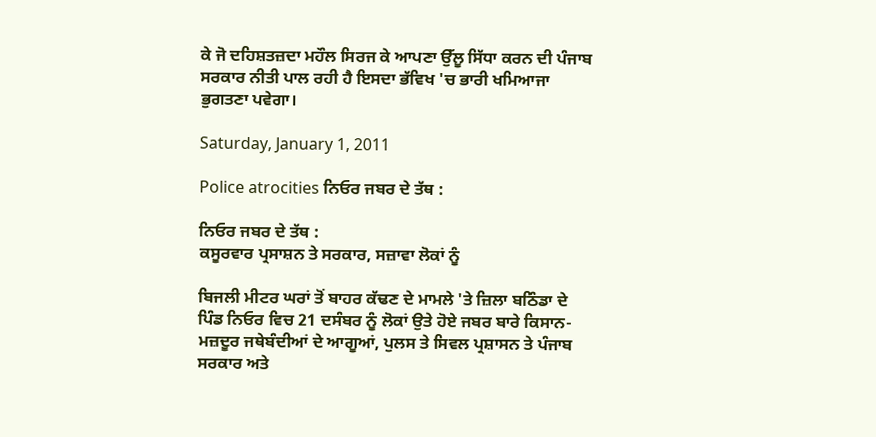ਕੇ ਜੋ ਦਹਿਸ਼ਤਜ਼ਦਾ ਮਹੌਲ ਸਿਰਜ ਕੇ ਆਪਣਾ ਉੱਲੂ ਸਿੱਧਾ ਕਰਨ ਦੀ ਪੰਜਾਬ ਸਰਕਾਰ ਨੀਤੀ ਪਾਲ ਰਹੀ ਹੈ ਇਸਦਾ ਭੱਵਿਖ 'ਚ ਭਾਰੀ ਖਮਿਆਜਾ ਭੁਗਤਣਾ ਪਵੇਗਾ।

Saturday, January 1, 2011

Police atrocities ਨਿਓਰ ਜਬਰ ਦੇ ਤੱਥ :

ਨਿਓਰ ਜਬਰ ਦੇ ਤੱਥ :
ਕਸੂਰਵਾਰ ਪ੍ਰਸਾਸ਼ਨ ਤੇ ਸਰਕਾਰ, ਸਜ਼ਾਵਾ ਲੋਕਾਂ ਨੂੰ

ਬਿਜਲੀ ਮੀਟਰ ਘਰਾਂ ਤੋਂ ਬਾਹਰ ਕੱਢਣ ਦੇ ਮਾਮਲੇ 'ਤੇ ਜ਼ਿਲਾ ਬਠਿੰਡਾ ਦੇ ਪਿੰਡ ਨਿਓਰ ਵਿਚ 21 ਦਸੰਬਰ ਨੂੰ ਲੋਕਾਂ ਉਤੇ ਹੋਏ ਜਬਰ ਬਾਰੇ ਕਿਸਾਨ-ਮਜ਼ਦੂਰ ਜਥੇਬੰਦੀਆਂ ਦੇ ਆਗੂਆਂ, ਪੁਲਸ ਤੇ ਸਿਵਲ ਪ੍ਰਸ਼ਾਸਨ ਤੇ ਪੰਜਾਬ ਸਰਕਾਰ ਅਤੇ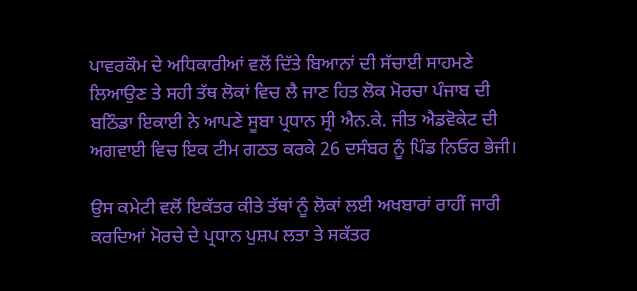ਪਾਵਰਕੌਮ ਦੇ ਅਧਿਕਾਰੀਆਂ ਵਲੋਂ ਦਿੱਤੇ ਬਿਆਨਾਂ ਦੀ ਸੱਚਾਈ ਸਾਹਮਣੇ ਲਿਆਉਣ ਤੇ ਸਹੀ ਤੱਥ ਲੋਕਾਂ ਵਿਚ ਲੈ ਜਾਣ ਹਿਤ ਲੋਕ ਮੋਰਚਾ ਪੰਜਾਬ ਦੀ ਬਠਿੰਡਾ ਇਕਾਈ ਨੇ ਆਪਣੇ ਸੂਬਾ ਪ੍ਰਧਾਨ ਸ੍ਰੀ ਐਨ.ਕੇ. ਜੀਤ ਐਡਵੋਕੇਟ ਦੀ ਅਗਵਾਈ ਵਿਚ ਇਕ ਟੀਮ ਗਠਤ ਕਰਕੇ 26 ਦਸੰਬਰ ਨੂੰ ਪਿੰਡ ਨਿਓਰ ਭੇਜੀ।

ਉਸ ਕਮੇਟੀ ਵਲੋਂ ਇਕੱਤਰ ਕੀਤੇ ਤੱਥਾਂ ਨੂੰ ਲੋਕਾਂ ਲਈ ਅਖਬਾਰਾਂ ਰਾਹੀਂ ਜਾਰੀ ਕਰਦਿਆਂ ਮੋਰਚੇ ਦੇ ਪ੍ਰਧਾਨ ਪੁਸ਼ਪ ਲਤਾ ਤੇ ਸਕੱਤਰ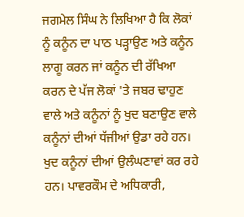ਜਗਮੇਲ ਸਿੰਘ ਨੇ ਲਿਖਿਆ ਹੈ ਕਿ ਲੋਕਾਂ ਨੂੰ ਕਨੂੰਨ ਦਾ ਪਾਠ ਪੜ੍ਹਾਉਣ ਅਤੇ ਕਨੂੰਨ ਲਾਗੂ ਕਰਨ ਜਾਂ ਕਨੂੰਨ ਦੀ ਰੱਖਿਆ ਕਰਨ ਦੇ ਪੱਜ ਲੋਕਾਂ 'ਤੇ ਜਬਰ ਢਾਹੁਣ ਵਾਲੇ ਅਤੇ ਕਨੂੰਨਾਂ ਨੂੰ ਖੁਦ ਬਣਾਉਣ ਵਾਲੇ ਕਨੂੰਨਾਂ ਦੀਆਂ ਧੱਜੀਆਂ ਉਡਾ ਰਹੇ ਹਨ। ਖੁਦ ਕਨੂੰਨਾਂ ਦੀਆਂ ਉਲੰਘਣਾਵਾਂ ਕਰ ਰਹੇ ਹਨ। ਪਾਵਰਕੌਮ ਦੇ ਅਧਿਕਾਰੀ,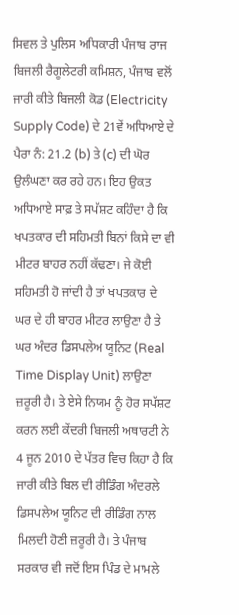ਸਿਵਲ ਤੇ ਪੁਲਿਸ ਅਧਿਕਾਰੀ ਪੰਜਾਬ ਰਾਜ ਬਿਜਲੀ ਰੈਗੂਲੇਟਰੀ ਕਮਿਸ਼ਨ, ਪੰਜਾਬ ਵਲੋਂ ਜਾਰੀ ਕੀਤੇ ਬਿਜਲੀ ਕੋਡ (Electricity Supply Code) ਦੇ 21ਵੇਂ ਅਧਿਆਏ ਦੇ ਪੈਰਾ ਨੰ: 21.2 (b) ਤੇ (c) ਦੀ ਘੋਰ ਉਲੰਘਣਾ ਕਰ ਰਹੇ ਹਨ। ਇਹ ਉਕਤ ਅਧਿਆਏ ਸਾਫ਼ ਤੇ ਸਪੱਸ਼ਟ ਕਹਿੰਦਾ ਹੈ ਕਿ ਖਪਤਕਾਰ ਦੀ ਸਹਿਮਤੀ ਬਿਨਾਂ ਕਿਸੇ ਦਾ ਵੀ ਮੀਟਰ ਬਾਹਰ ਨਹੀਂ ਕੱਢਣਾ। ਜੇ ਕੋਈ ਸਹਿਮਤੀ ਹੋ ਜਾਂਦੀ ਹੈ ਤਾਂ ਖਪਤਕਾਰ ਦੇ ਘਰ ਦੇ ਹੀ ਬਾਹਰ ਮੀਟਰ ਲਾਉਣਾ ਹੈ ਤੇ ਘਰ ਅੰਦਰ ਡਿਸਪਲੇਅ ਯੂਨਿਟ (Real Time Display Unit) ਲਾਉਣਾ ਜ਼ਰੂਰੀ ਹੈ। ਤੇ ਏਸੇ ਨਿਯਮ ਨੂੰ ਹੋਰ ਸਪੱਸ਼ਟ ਕਰਨ ਲਈ ਕੇਂਦਰੀ ਬਿਜਲੀ ਅਥਾਰਟੀ ਨੇ 4 ਜੂਨ 2010 ਦੇ ਪੱਤਰ ਵਿਚ ਕਿਹਾ ਹੈ ਕਿ ਜਾਰੀ ਕੀਤੇ ਬਿਲ ਦੀ ਰੀਡਿੰਗ ਅੰਦਰਲੇ ਡਿਸਪਲੇਅ ਯੂਨਿਟ ਦੀ ਰੀਡਿੰਗ ਨਾਲ ਮਿਲਦੀ ਹੋਣੀ ਜ਼ਰੂਰੀ ਹੈ। ਤੇ ਪੰਜਾਬ ਸਰਕਾਰ ਵੀ ਜਦੋਂ ਇਸ ਪਿੰਡ ਦੇ ਮਾਮਲੇ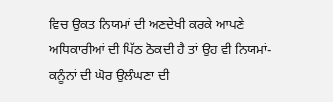ਵਿਚ ਉਕਤ ਨਿਯਮਾਂ ਦੀ ਅਣਦੇਖੀ ਕਰਕੇ ਆਪਣੇ ਅਧਿਕਾਰੀਆਂ ਦੀ ਪਿੱਠ ਠੋਕਦੀ ਹੈ ਤਾਂ ਉਹ ਵੀ ਨਿਯਮਾਂ-ਕਨੂੰਨਾਂ ਦੀ ਘੋਰ ਉਲੰਘਣਾ ਦੀ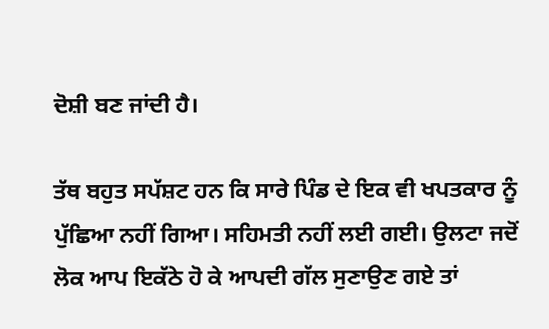ਦੋਸ਼ੀ ਬਣ ਜਾਂਦੀ ਹੈ।

ਤੱਥ ਬਹੁਤ ਸਪੱਸ਼ਟ ਹਨ ਕਿ ਸਾਰੇ ਪਿੰਡ ਦੇ ਇਕ ਵੀ ਖਪਤਕਾਰ ਨੂੰ ਪੁੱਛਿਆ ਨਹੀਂ ਗਿਆ। ਸਹਿਮਤੀ ਨਹੀਂ ਲਈ ਗਈ। ਉਲਟਾ ਜਦੋਂ ਲੋਕ ਆਪ ਇਕੱਠੇ ਹੋ ਕੇ ਆਪਦੀ ਗੱਲ ਸੁਣਾਉਣ ਗਏ ਤਾਂ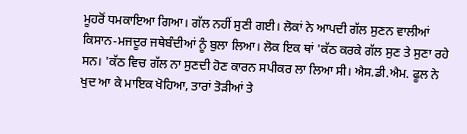ਮੂਹਰੋਂ ਧਮਕਾਇਆ ਗਿਆ। ਗੱਲ ਨਹੀਂ ਸੁਣੀ ਗਈ। ਲੋਕਾਂ ਨੇ ਆਪਦੀ ਗੱਲ ਸੁਣਨ ਵਾਲੀਆਂ ਕਿਸਾਨ-ਮਜਦੂਰ ਜਥੇਬੰਦੀਆਂ ਨੂੰ ਬੁਲਾ ਲਿਆ। ਲੋਕ ਇਕ ਥਾਂ 'ਕੱਠ ਕਰਕੇ ਗੱਲ ਸੁਣ ਤੇ ਸੁਣਾ ਰਹੇ ਸਨ। 'ਕੱਠ ਵਿਚ ਗੱਲ ਨਾ ਸੁਣਦੀ ਹੋਣ ਕਾਰਨ ਸਪੀਕਰ ਲਾ ਲਿਆ ਸੀ। ਐਸ.ਡੀ.ਐਮ. ਫੂਲ ਨੇ ਖੁਦ ਆ ਕੇ ਮਾਇਕ ਖੋਹਿਆ, ਤਾਰਾਂ ਤੋੜੀਆਂ ਤੇ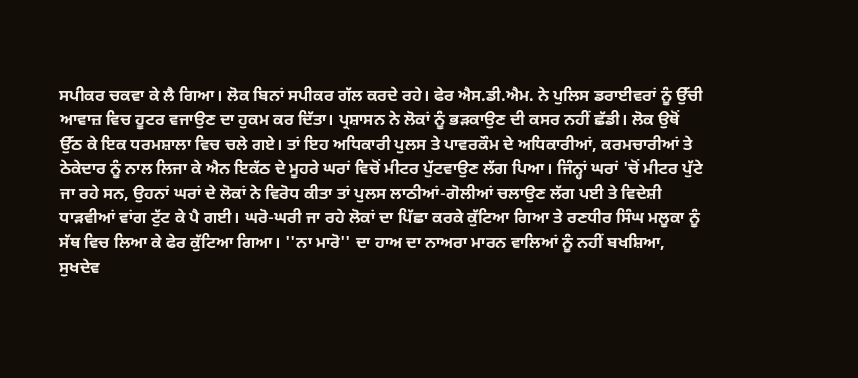ਸਪੀਕਰ ਚਕਵਾ ਕੇ ਲੈ ਗਿਆ। ਲੋਕ ਬਿਨਾਂ ਸਪੀਕਰ ਗੱਲ ਕਰਦੇ ਰਹੇ। ਫੇਰ ਐਸ.ਡੀ.ਐਮ. ਨੇ ਪੁਲਿਸ ਡਰਾਈਵਰਾਂ ਨੂੰ ਉੱਚੀ ਆਵਾਜ਼ ਵਿਚ ਹੂਟਰ ਵਜਾਉਣ ਦਾ ਹੁਕਮ ਕਰ ਦਿੱਤਾ। ਪ੍ਰਸ਼ਾਸਨ ਨੇ ਲੋਕਾਂ ਨੂੰ ਭੜਕਾਉਣ ਦੀ ਕਸਰ ਨਹੀਂ ਛੱਡੀ। ਲੋਕ ਉਥੋਂ ਉੱਠ ਕੇ ਇਕ ਧਰਮਸ਼ਾਲਾ ਵਿਚ ਚਲੇ ਗਏ। ਤਾਂ ਇਹ ਅਧਿਕਾਰੀ ਪੁਲਸ ਤੇ ਪਾਵਰਕੌਮ ਦੇ ਅਧਿਕਾਰੀਆਂ, ਕਰਮਚਾਰੀਆਂ ਤੇ ਠੇਕੇਦਾਰ ਨੂੰ ਨਾਲ ਲਿਜਾ ਕੇ ਐਨ ਇਕੱਠ ਦੇ ਮੂਹਰੇ ਘਰਾਂ ਵਿਚੋਂ ਮੀਟਰ ਪੁੱਟਵਾਉਣ ਲੱਗ ਪਿਆ। ਜਿੰਨ੍ਹਾਂ ਘਰਾਂ 'ਚੋਂ ਮੀਟਰ ਪੁੱਟੇ ਜਾ ਰਹੇ ਸਨ, ਉਹਨਾਂ ਘਰਾਂ ਦੇ ਲੋਕਾਂ ਨੇ ਵਿਰੋਧ ਕੀਤਾ ਤਾਂ ਪੁਲਸ ਲਾਠੀਆਂ-ਗੋਲੀਆਂ ਚਲਾਉਣ ਲੱਗ ਪਈ ਤੇ ਵਿਦੇਸ਼ੀ ਧਾੜਵੀਆਂ ਵਾਂਗ ਟੁੱਟ ਕੇ ਪੈ ਗਈ। ਘਰੋ-ਘਰੀ ਜਾ ਰਹੇ ਲੋਕਾਂ ਦਾ ਪਿੱਛਾ ਕਰਕੇ ਕੁੱਟਿਆ ਗਿਆ ਤੇ ਰਣਧੀਰ ਸਿੰਘ ਮਲੂਕਾ ਨੂੰ ਸੱਥ ਵਿਚ ਲਿਆ ਕੇ ਫੇਰ ਕੁੱਟਿਆ ਗਿਆ। ''ਨਾ ਮਾਰੋ'' ਦਾ ਹਾਅ ਦਾ ਨਾਅਰਾ ਮਾਰਨ ਵਾਲਿਆਂ ਨੂੰ ਨਹੀਂ ਬਖਸ਼ਿਆ, ਸੁਖਦੇਵ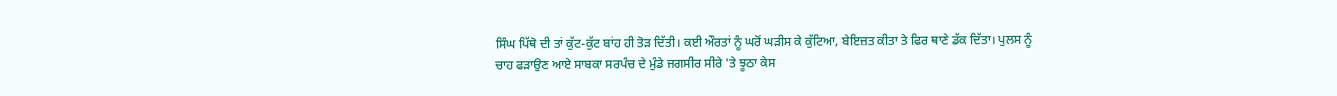ਸਿੰਘ ਪਿੱਥੋ ਦੀ ਤਾਂ ਕੁੱਟ-ਕੁੱਟ ਬਾਂਹ ਹੀ ਤੋੜ ਦਿੱਤੀ। ਕਈ ਔਰਤਾਂ ਨੂੰ ਘਰੋਂ ਘੜੀਸ ਕੇ ਕੁੱਟਿਆ, ਬੇਇਜ਼ਤ ਕੀਤਾ ਤੇ ਫਿਰ ਥਾਣੇ ਡੱਕ ਦਿੱਤਾ। ਪੁਲਸ ਨੂੰ ਚਾਹ ਫੜਾਉਣ ਆਏ ਸਾਬਕਾ ਸਰਪੰਚ ਦੇ ਮੁੰਡੇ ਜਗਸੀਰ ਸੀਰੇ 'ਤੇ ਝੂਠਾ ਕੇਸ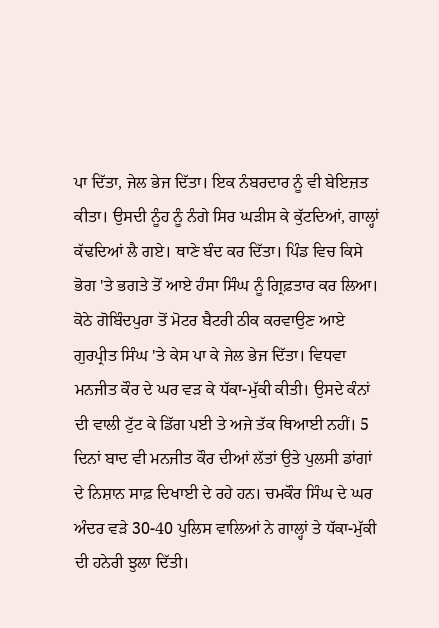ਪਾ ਦਿੱਤਾ, ਜੇਲ ਭੇਜ ਦਿੱਤਾ। ਇਕ ਨੰਬਰਦਾਰ ਨੂੰ ਵੀ ਬੇਇਜ਼ਤ ਕੀਤਾ। ਉਸਦੀ ਨੂੰਹ ਨੂੰ ਨੰਗੇ ਸਿਰ ਘੜੀਸ ਕੇ ਕੁੱਟਦਿਆਂ, ਗਾਲ੍ਹਾਂ ਕੱਢਦਿਆਂ ਲੈ ਗਏ। ਥਾਣੇ ਬੰਦ ਕਰ ਦਿੱਤਾ। ਪਿੰਡ ਵਿਚ ਕਿਸੇ ਭੋਗ 'ਤੇ ਭਗਤੇ ਤੋਂ ਆਏ ਹੰਸਾ ਸਿੰਘ ਨੂੰ ਗ੍ਰਿਫ਼ਤਾਰ ਕਰ ਲਿਆ। ਕੋਠੇ ਗੋਬਿੰਦਪੁਰਾ ਤੋਂ ਮੋਟਰ ਬੈਟਰੀ ਠੀਕ ਕਰਵਾਉਣ ਆਏ ਗੁਰਪ੍ਰੀਤ ਸਿੰਘ 'ਤੇ ਕੇਸ ਪਾ ਕੇ ਜੇਲ ਭੇਜ ਦਿੱਤਾ। ਵਿਧਵਾ ਮਨਜੀਤ ਕੌਰ ਦੇ ਘਰ ਵੜ ਕੇ ਧੱਕਾ-ਮੁੱਕੀ ਕੀਤੀ। ਉਸਦੇ ਕੰਨਾਂ ਦੀ ਵਾਲੀ ਟੁੱਟ ਕੇ ਡਿੱਗ ਪਈ ਤੇ ਅਜੇ ਤੱਕ ਥਿਆਈ ਨਹੀਂ। 5 ਦਿਨਾਂ ਬਾਦ ਵੀ ਮਨਜੀਤ ਕੌਰ ਦੀਆਂ ਲੱਤਾਂ ਉਤੇ ਪੁਲਸੀ ਡਾਂਗਾਂ ਦੇ ਨਿਸ਼ਾਨ ਸਾਫ਼ ਦਿਖਾਈ ਦੇ ਰਹੇ ਹਨ। ਚਮਕੌਰ ਸਿੰਘ ਦੇ ਘਰ ਅੰਦਰ ਵੜੇ 30-40 ਪੁਲਿਸ ਵਾਲਿਆਂ ਨੇ ਗਾਲ੍ਹਾਂ ਤੇ ਧੱਕਾ-ਮੁੱਕੀ ਦੀ ਹਨੇਰੀ ਝੁਲਾ ਦਿੱਤੀ।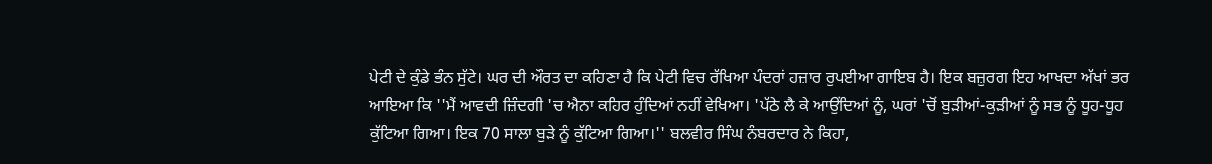ਪੇਟੀ ਦੇ ਕੁੰਡੇ ਭੰਨ ਸੁੱਟੇ। ਘਰ ਦੀ ਔਰਤ ਦਾ ਕਹਿਣਾ ਹੈ ਕਿ ਪੇਟੀ ਵਿਚ ਰੱਖਿਆ ਪੰਦਰਾਂ ਹਜ਼ਾਰ ਰੁਪਈਆ ਗਾਇਬ ਹੈ। ਇਕ ਬਜ਼ੁਰਗ ਇਹ ਆਖਦਾ ਅੱਖਾਂ ਭਰ ਆਇਆ ਕਿ ''ਮੈਂ ਆਵਦੀ ਜ਼ਿੰਦਗੀ 'ਚ ਐਨਾ ਕਹਿਰ ਹੁੰਦਿਆਂ ਨਹੀਂ ਵੇਖਿਆ। 'ਪੱਠੇ ਲੈ ਕੇ ਆਉਂਦਿਆਂ ਨੂੰ, ਘਰਾਂ 'ਚੋਂ ਬੁੜੀਆਂ-ਕੁੜੀਆਂ ਨੂੰ ਸਭ ਨੂੰ ਧੂਹ-ਧੂਹ ਕੁੱਟਿਆ ਗਿਆ। ਇਕ 70 ਸਾਲਾ ਬੁੜੇ ਨੂੰ ਕੁੱਟਿਆ ਗਿਆ।'' ਬਲਵੀਰ ਸਿੰਘ ਨੰਬਰਦਾਰ ਨੇ ਕਿਹਾ,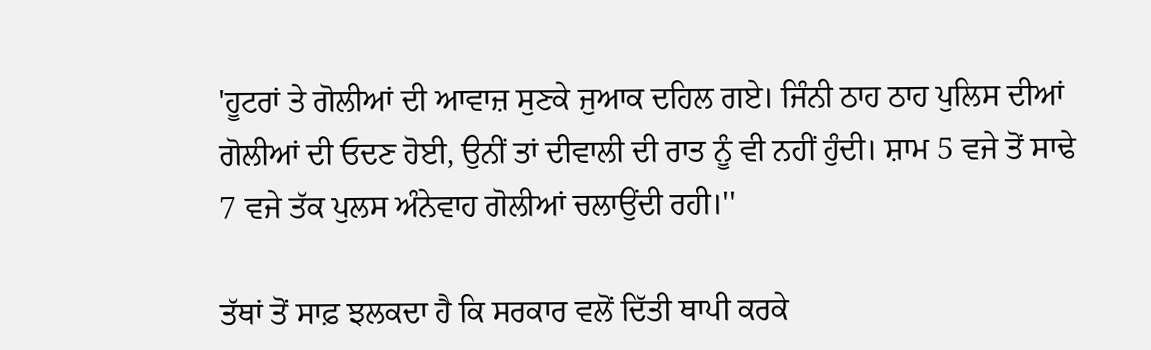'ਹੂਟਰਾਂ ਤੇ ਗੋਲੀਆਂ ਦੀ ਆਵਾਜ਼ ਸੁਣਕੇ ਜੁਆਕ ਦਹਿਲ ਗਏ। ਜਿੰਨੀ ਠਾਹ ਠਾਹ ਪੁਲਿਸ ਦੀਆਂ ਗੋਲੀਆਂ ਦੀ ਓਦਣ ਹੋਈ, ਉਨੀਂ ਤਾਂ ਦੀਵਾਲੀ ਦੀ ਰਾਤ ਨੂੰ ਵੀ ਨਹੀਂ ਹੁੰਦੀ। ਸ਼ਾਮ 5 ਵਜੇ ਤੋਂ ਸਾਢੇ 7 ਵਜੇ ਤੱਕ ਪੁਲਸ ਅੰਨੇਵਾਹ ਗੋਲੀਆਂ ਚਲਾਉਂਦੀ ਰਹੀ।''

ਤੱਥਾਂ ਤੋਂ ਸਾਫ਼ ਝਲਕਦਾ ਹੈ ਕਿ ਸਰਕਾਰ ਵਲੋਂ ਦਿੱਤੀ ਥਾਪੀ ਕਰਕੇ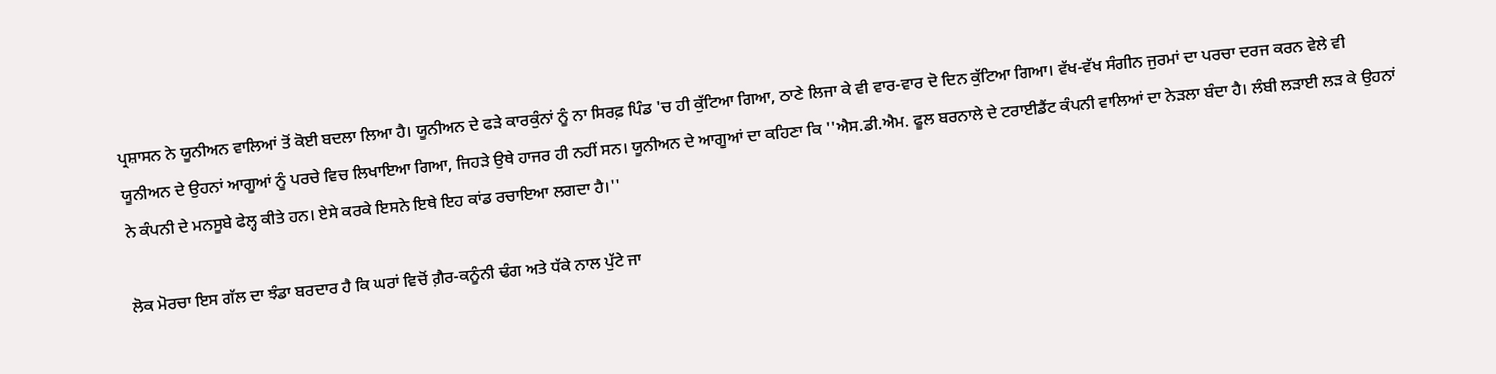ਪ੍ਰਸ਼ਾਸਨ ਨੇ ਯੂਨੀਅਨ ਵਾਲਿਆਂ ਤੋਂ ਕੋਈ ਬਦਲਾ ਲਿਆ ਹੈ। ਯੂਨੀਅਨ ਦੇ ਫੜੇ ਕਾਰਕੁੰਨਾਂ ਨੂੰ ਨਾ ਸਿਰਫ਼ ਪਿੰਡ 'ਚ ਹੀ ਕੁੱਟਿਆ ਗਿਆ, ਠਾਣੇ ਲਿਜਾ ਕੇ ਵੀ ਵਾਰ-ਵਾਰ ਦੋ ਦਿਨ ਕੁੱਟਿਆ ਗਿਆ। ਵੱਖ-ਵੱਖ ਸੰਗੀਨ ਜੁਰਮਾਂ ਦਾ ਪਰਚਾ ਦਰਜ ਕਰਨ ਵੇਲੇ ਵੀ ਯੂਨੀਅਨ ਦੇ ਉਹਨਾਂ ਆਗੂਆਂ ਨੂੰ ਪਰਚੇ ਵਿਚ ਲਿਖਾਇਆ ਗਿਆ, ਜਿਹੜੇ ਉਥੇ ਹਾਜਰ ਹੀ ਨਹੀਂ ਸਨ। ਯੂਨੀਅਨ ਦੇ ਆਗੂਆਂ ਦਾ ਕਹਿਣਾ ਕਿ ''ਐਸ.ਡੀ.ਐਮ. ਫੂਲ ਬਰਨਾਲੇ ਦੇ ਟਰਾਈਡੈਂਟ ਕੰਪਨੀ ਵਾਲਿਆਂ ਦਾ ਨੇੜਲਾ ਬੰਦਾ ਹੈ। ਲੰਬੀ ਲੜਾਈ ਲੜ ਕੇ ਉਹਨਾਂ ਨੇ ਕੰਪਨੀ ਦੇ ਮਨਸੂਬੇ ਫੇਲ੍ਹ ਕੀਤੇ ਹਨ। ਏਸੇ ਕਰਕੇ ਇਸਨੇ ਇਥੇ ਇਹ ਕਾਂਡ ਰਚਾਇਆ ਲਗਦਾ ਹੈ।''

ਲੋਕ ਮੋਰਚਾ ਇਸ ਗੱਲ ਦਾ ਝੰਡਾ ਬਰਦਾਰ ਹੈ ਕਿ ਘਰਾਂ ਵਿਚੋਂ ਗ਼ੈਰ-ਕਨੂੰਨੀ ਢੰਗ ਅਤੇ ਧੱਕੇ ਨਾਲ ਪੁੱਟੇ ਜਾ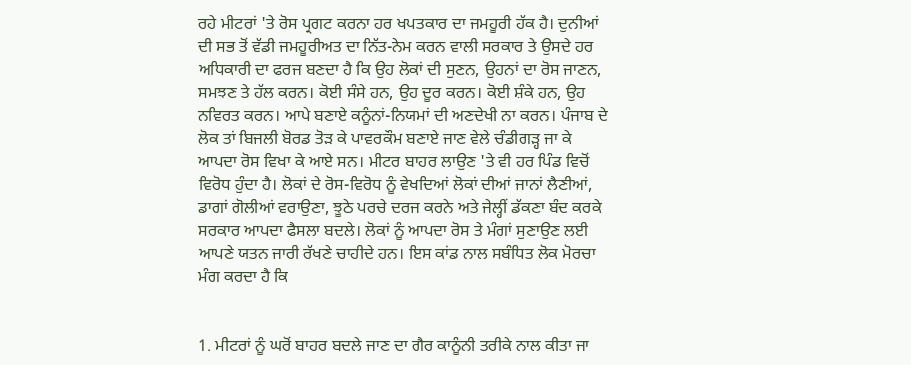ਰਹੇ ਮੀਟਰਾਂ 'ਤੇ ਰੋਸ ਪ੍ਰਗਟ ਕਰਨਾ ਹਰ ਖਪਤਕਾਰ ਦਾ ਜਮਹੂਰੀ ਹੱਕ ਹੈ। ਦੁਨੀਆਂ ਦੀ ਸਭ ਤੋਂ ਵੱਡੀ ਜਮਹੂਰੀਅਤ ਦਾ ਨਿੱਤ-ਨੇਮ ਕਰਨ ਵਾਲੀ ਸਰਕਾਰ ਤੇ ਉਸਦੇ ਹਰ ਅਧਿਕਾਰੀ ਦਾ ਫਰਜ ਬਣਦਾ ਹੈ ਕਿ ਉਹ ਲੋਕਾਂ ਦੀ ਸੁਣਨ, ਉਹਨਾਂ ਦਾ ਰੋਸ ਜਾਣਨ, ਸਮਝਣ ਤੇ ਹੱਲ ਕਰਨ। ਕੋਈ ਸੰਸੇ ਹਨ, ਉਹ ਦੂਰ ਕਰਨ। ਕੋਈ ਸ਼ੰਕੇ ਹਨ, ਉਹ ਨਵਿਰਤ ਕਰਨ। ਆਪੇ ਬਣਾਏ ਕਨੂੰਨਾਂ-ਨਿਯਮਾਂ ਦੀ ਅਣਦੇਖੀ ਨਾ ਕਰਨ। ਪੰਜਾਬ ਦੇ ਲੋਕ ਤਾਂ ਬਿਜਲੀ ਬੋਰਡ ਤੋੜ ਕੇ ਪਾਵਰਕੌਮ ਬਣਾਏ ਜਾਣ ਵੇਲੇ ਚੰਡੀਗੜ੍ਹ ਜਾ ਕੇ ਆਪਦਾ ਰੋਸ ਵਿਖਾ ਕੇ ਆਏ ਸਨ। ਮੀਟਰ ਬਾਹਰ ਲਾਉਣ 'ਤੇ ਵੀ ਹਰ ਪਿੰਡ ਵਿਚੋਂ ਵਿਰੋਧ ਹੁੰਦਾ ਹੈ। ਲੋਕਾਂ ਦੇ ਰੋਸ-ਵਿਰੋਧ ਨੂੰ ਵੇਖਦਿਆਂ ਲੋਕਾਂ ਦੀਆਂ ਜਾਨਾਂ ਲੈਣੀਆਂ, ਡਾਗਾਂ ਗੋਲੀਆਂ ਵਰਾਉਣਾ, ਝੂਠੇ ਪਰਚੇ ਦਰਜ ਕਰਨੇ ਅਤੇ ਜੇਲ੍ਹੀਂ ਡੱਕਣਾ ਬੰਦ ਕਰਕੇ ਸਰਕਾਰ ਆਪਦਾ ਫੈਸਲਾ ਬਦਲੇ। ਲੋਕਾਂ ਨੂੰ ਆਪਦਾ ਰੋਸ ਤੇ ਮੰਗਾਂ ਸੁਣਾਉਣ ਲਈ ਆਪਣੇ ਯਤਨ ਜਾਰੀ ਰੱਖਣੇ ਚਾਹੀਦੇ ਹਨ। ਇਸ ਕਾਂਡ ਨਾਲ ਸਬੰਧਿਤ ਲੋਕ ਮੋਰਚਾ ਮੰਗ ਕਰਦਾ ਹੈ ਕਿ


1. ਮੀਟਰਾਂ ਨੂੰ ਘਰੋਂ ਬਾਹਰ ਬਦਲੇ ਜਾਣ ਦਾ ਗੈਰ ਕਾਨੂੰਨੀ ਤਰੀਕੇ ਨਾਲ ਕੀਤਾ ਜਾ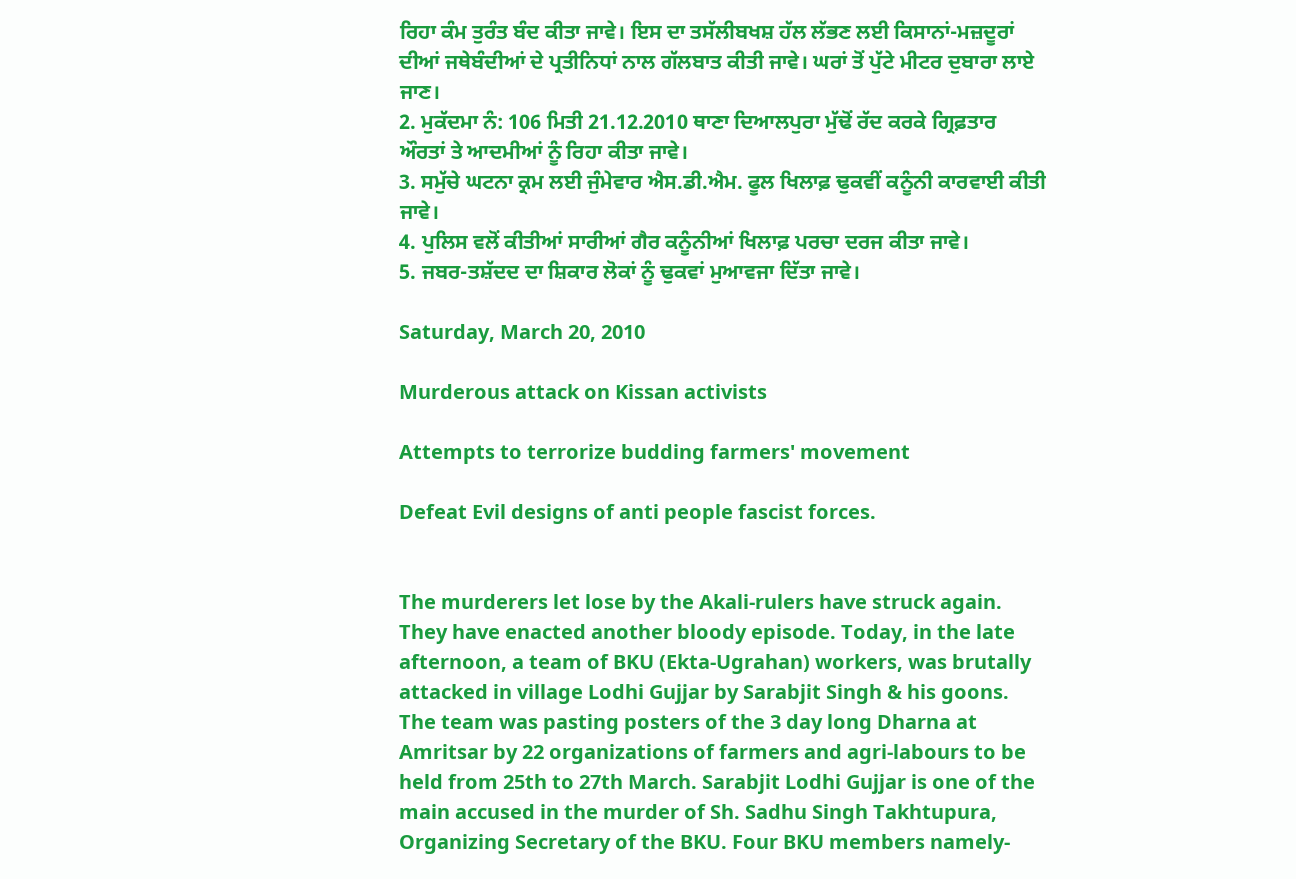ਰਿਹਾ ਕੰਮ ਤੁਰੰਤ ਬੰਦ ਕੀਤਾ ਜਾਵੇ। ਇਸ ਦਾ ਤਸੱਲੀਬਖਸ਼ ਹੱਲ ਲੱਭਣ ਲਈ ਕਿਸਾਨਾਂ-ਮਜ਼ਦੂਰਾਂ ਦੀਆਂ ਜਥੇਬੰਦੀਆਂ ਦੇ ਪ੍ਰਤੀਨਿਧਾਂ ਨਾਲ ਗੱਲਬਾਤ ਕੀਤੀ ਜਾਵੇ। ਘਰਾਂ ਤੋਂ ਪੁੱਟੇ ਮੀਟਰ ਦੁਬਾਰਾ ਲਾਏ ਜਾਣ।
2. ਮੁਕੱਦਮਾ ਨੰ: 106 ਮਿਤੀ 21.12.2010 ਥਾਣਾ ਦਿਆਲਪੁਰਾ ਮੁੱਢੋਂ ਰੱਦ ਕਰਕੇ ਗ੍ਰਿਫ਼ਤਾਰ ਔਰਤਾਂ ਤੇ ਆਦਮੀਆਂ ਨੂੰ ਰਿਹਾ ਕੀਤਾ ਜਾਵੇ।
3. ਸਮੁੱਚੇ ਘਟਨਾ ਕ੍ਰਮ ਲਈ ਜੁੰਮੇਵਾਰ ਐਸ.ਡੀ.ਐਮ. ਫੂਲ ਖਿਲਾਫ਼ ਢੁਕਵੀਂ ਕਨੂੰਨੀ ਕਾਰਵਾਈ ਕੀਤੀ ਜਾਵੇ।
4. ਪੁਲਿਸ ਵਲੋਂ ਕੀਤੀਆਂ ਸਾਰੀਆਂ ਗੈਰ ਕਨੂੰਨੀਆਂ ਖਿਲਾਫ਼ ਪਰਚਾ ਦਰਜ ਕੀਤਾ ਜਾਵੇ।
5. ਜਬਰ-ਤਸ਼ੱਦਦ ਦਾ ਸ਼ਿਕਾਰ ਲੋਕਾਂ ਨੂੰ ਢੁਕਵਾਂ ਮੁਆਵਜਾ ਦਿੱਤਾ ਜਾਵੇ।

Saturday, March 20, 2010

Murderous attack on Kissan activists

Attempts to terrorize budding farmers' movement

Defeat Evil designs of anti people fascist forces.


The murderers let lose by the Akali-rulers have struck again. They have enacted another bloody episode. Today, in the late afternoon, a team of BKU (Ekta-Ugrahan) workers, was brutally attacked in village Lodhi Gujjar by Sarabjit Singh & his goons. The team was pasting posters of the 3 day long Dharna at Amritsar by 22 organizations of farmers and agri-labours to be held from 25th to 27th March. Sarabjit Lodhi Gujjar is one of the main accused in the murder of Sh. Sadhu Singh Takhtupura, Organizing Secretary of the BKU. Four BKU members namely-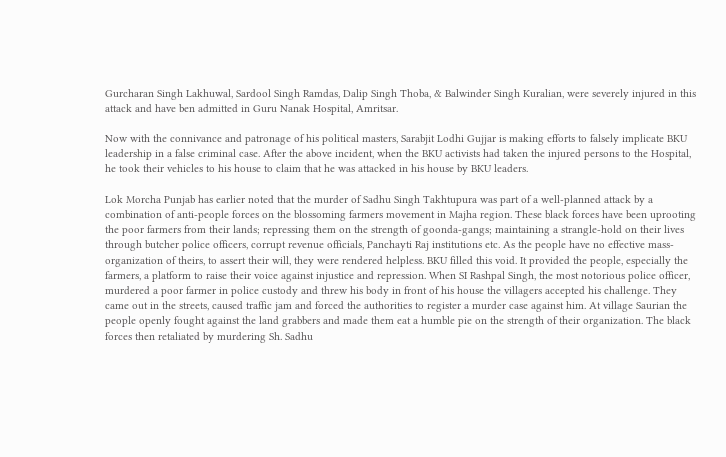Gurcharan Singh Lakhuwal, Sardool Singh Ramdas, Dalip Singh Thoba, & Balwinder Singh Kuralian, were severely injured in this attack and have ben admitted in Guru Nanak Hospital, Amritsar.

Now with the connivance and patronage of his political masters, Sarabjit Lodhi Gujjar is making efforts to falsely implicate BKU leadership in a false criminal case. After the above incident, when the BKU activists had taken the injured persons to the Hospital, he took their vehicles to his house to claim that he was attacked in his house by BKU leaders.

Lok Morcha Punjab has earlier noted that the murder of Sadhu Singh Takhtupura was part of a well-planned attack by a combination of anti-people forces on the blossoming farmers movement in Majha region. These black forces have been uprooting the poor farmers from their lands; repressing them on the strength of goonda-gangs; maintaining a strangle-hold on their lives through butcher police officers, corrupt revenue officials, Panchayti Raj institutions etc. As the people have no effective mass-organization of theirs, to assert their will, they were rendered helpless. BKU filled this void. It provided the people, especially the farmers, a platform to raise their voice against injustice and repression. When SI Rashpal Singh, the most notorious police officer, murdered a poor farmer in police custody and threw his body in front of his house the villagers accepted his challenge. They came out in the streets, caused traffic jam and forced the authorities to register a murder case against him. At village Saurian the people openly fought against the land grabbers and made them eat a humble pie on the strength of their organization. The black forces then retaliated by murdering Sh. Sadhu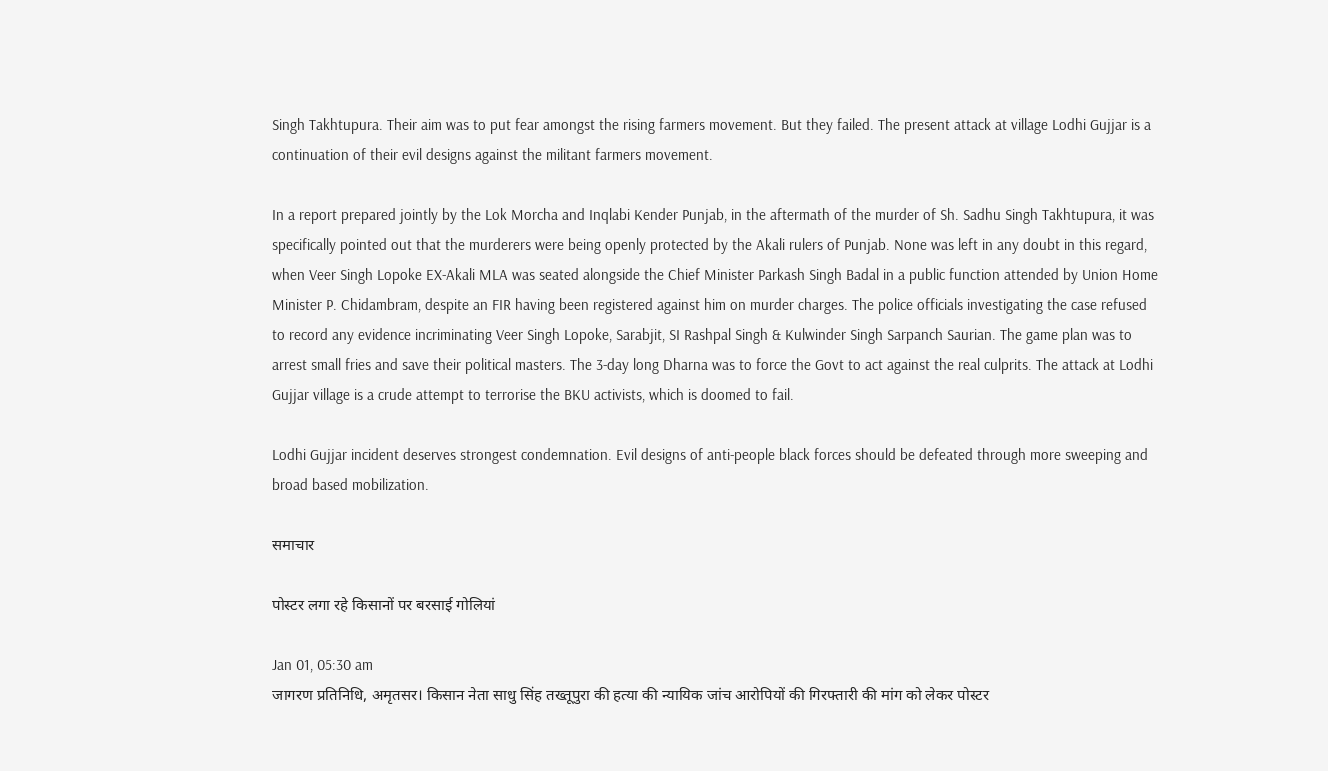Singh Takhtupura. Their aim was to put fear amongst the rising farmers movement. But they failed. The present attack at village Lodhi Gujjar is a continuation of their evil designs against the militant farmers movement.

In a report prepared jointly by the Lok Morcha and Inqlabi Kender Punjab, in the aftermath of the murder of Sh. Sadhu Singh Takhtupura, it was specifically pointed out that the murderers were being openly protected by the Akali rulers of Punjab. None was left in any doubt in this regard, when Veer Singh Lopoke EX-Akali MLA was seated alongside the Chief Minister Parkash Singh Badal in a public function attended by Union Home Minister P. Chidambram, despite an FIR having been registered against him on murder charges. The police officials investigating the case refused to record any evidence incriminating Veer Singh Lopoke, Sarabjit, SI Rashpal Singh & Kulwinder Singh Sarpanch Saurian. The game plan was to arrest small fries and save their political masters. The 3-day long Dharna was to force the Govt to act against the real culprits. The attack at Lodhi Gujjar village is a crude attempt to terrorise the BKU activists, which is doomed to fail.

Lodhi Gujjar incident deserves strongest condemnation. Evil designs of anti-people black forces should be defeated through more sweeping and broad based mobilization.

समाचार

पोस्टर लगा रहे किसानों पर बरसाई गोलियां

Jan 01, 05:30 am
जागरण प्रतिनिधि, अमृतसर। किसान नेता साधु सिंह तख्तूपुरा की हत्या की न्यायिक जांच आरोपियों की गिरफ्तारी की मांग को लेकर पोस्टर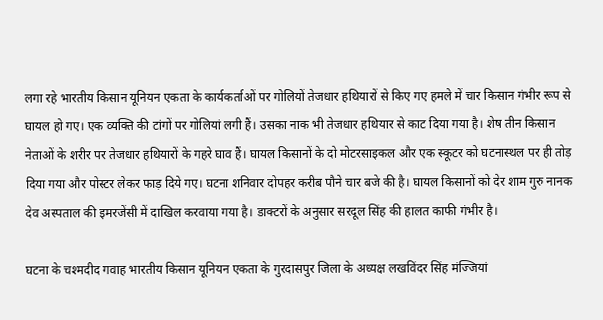लगा रहे भारतीय किसान यूनियन एकता के कार्यकर्ताओं पर गोलियों तेजधार हथियारों से किए गए हमले में चार किसान गंभीर रूप से घायल हो गए। एक व्यक्ति की टांगों पर गोलियां लगी हैं। उसका नाक भी तेजधार हथियार से काट दिया गया है। शेष तीन किसान नेताओं के शरीर पर तेजधार हथियारों के गहरे घाव हैं। घायल किसानों के दो मोटरसाइकल और एक स्कूटर को घटनास्थल पर ही तोड़ दिया गया और पोस्टर लेकर फाड़ दिये गए। घटना शनिवार दोपहर करीब पौने चार बजे की है। घायल किसानों को देर शाम गुरु नानक देव अस्पताल की इमरजेंसी में दाखिल करवाया गया है। डाक्टरों के अनुसार सरदूल सिंह की हालत काफी गंभीर है।

घटना के चश्मदीद गवाह भारतीय किसान यूनियन एकता के गुरदासपुर जिला के अध्यक्ष लखविंदर सिंह मंज्जियां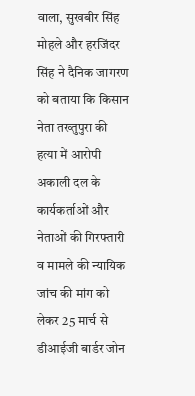वाला, सुखबीर सिंह मोहले और हरजिंदर सिंह ने दैनिक जागरण को बताया कि किसान नेता तख्तुपुरा की हत्या में आरोपी अकाली दल के कार्यकर्ताओं और नेताओं की गिरफ्तारी व मामले की न्यायिक जांच की मांग को लेकर 25 मार्च से डीआईजी बार्डर जोन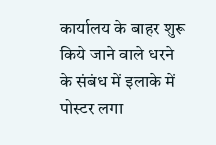कार्यालय के बाहर शुरू किये जाने वाले धरने के संबंध में इलाके में पोस्टर लगा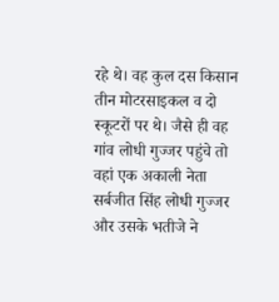रहे थे। वह कुल दस किसान तीन मोटरसाइकल व दो स्कूटरों पर थे। जैसे ही वह गांव लोधी गुज्जर पहुंचे तो वहां एक अकाली नेता सर्बजीत सिंह लोधी गुज्जर और उसके भतीजे ने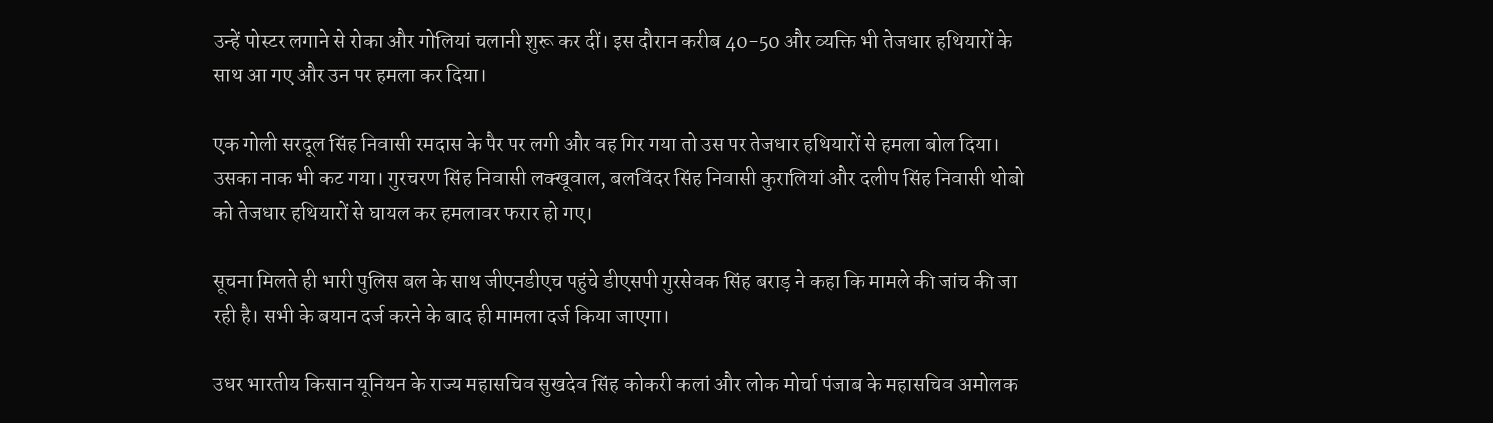उन्हें पोस्टर लगाने से रोका और गोलियां चलानी शुरू कर दीं। इस दौरान करीब 40-50 और व्यक्ति भी तेजधार हथियारों के साथ आ गए और उन पर हमला कर दिया।

एक गोली सरदूल सिंह निवासी रमदास के पैर पर लगी और वह गिर गया तो उस पर तेजधार हथियारों से हमला बोल दिया। उसका नाक भी कट गया। गुरचरण सिंह निवासी लक्खूवाल, बलविंदर सिंह निवासी कुरालियां और दलीप सिंह निवासी थोबो को तेजधार हथियारों से घायल कर हमलावर फरार हो गए।

सूचना मिलते ही भारी पुलिस बल के साथ जीएनडीएच पहुंचे डीएसपी गुरसेवक सिंह बराड़ ने कहा कि मामले की जांच की जा रही है। सभी के बयान दर्ज करने के बाद ही मामला दर्ज किया जाएगा।

उधर भारतीय किसान यूनियन के राज्य महासचिव सुखदेव सिंह कोकरी कलां और लोक मोर्चा पंजाब के महासचिव अमोलक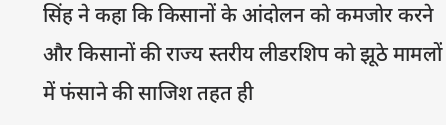सिंह ने कहा कि किसानों के आंदोलन को कमजोर करने और किसानों की राज्य स्तरीय लीडरशिप को झूठे मामलों में फंसाने की साजिश तहत ही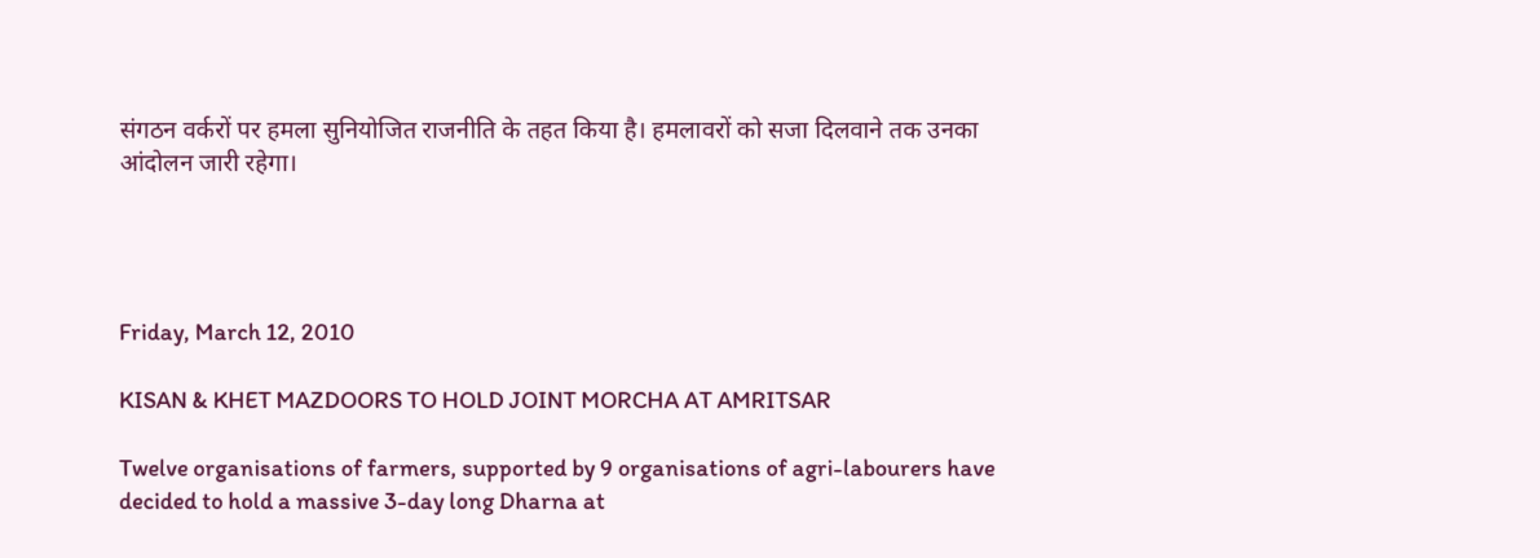संगठन वर्करों पर हमला सुनियोजित राजनीति के तहत किया है। हमलावरों को सजा दिलवाने तक उनका आंदोलन जारी रहेगा।




Friday, March 12, 2010

KISAN & KHET MAZDOORS TO HOLD JOINT MORCHA AT AMRITSAR

Twelve organisations of farmers, supported by 9 organisations of agri-labourers have decided to hold a massive 3-day long Dharna at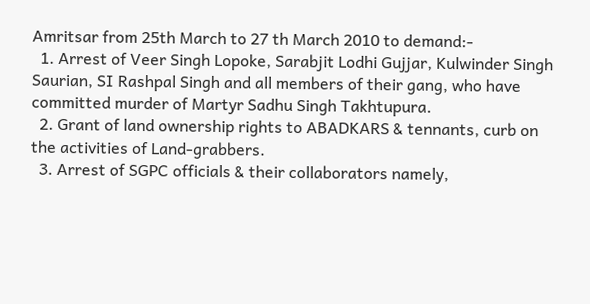Amritsar from 25th March to 27 th March 2010 to demand:-
  1. Arrest of Veer Singh Lopoke, Sarabjit Lodhi Gujjar, Kulwinder Singh Saurian, SI Rashpal Singh and all members of their gang, who have committed murder of Martyr Sadhu Singh Takhtupura.
  2. Grant of land ownership rights to ABADKARS & tennants, curb on the activities of Land-grabbers.
  3. Arrest of SGPC officials & their collaborators namely,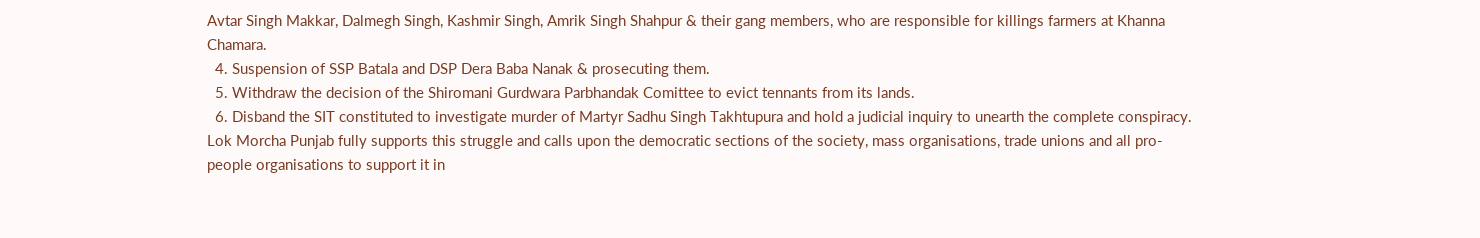Avtar Singh Makkar, Dalmegh Singh, Kashmir Singh, Amrik Singh Shahpur & their gang members, who are responsible for killings farmers at Khanna Chamara.
  4. Suspension of SSP Batala and DSP Dera Baba Nanak & prosecuting them.
  5. Withdraw the decision of the Shiromani Gurdwara Parbhandak Comittee to evict tennants from its lands.
  6. Disband the SIT constituted to investigate murder of Martyr Sadhu Singh Takhtupura and hold a judicial inquiry to unearth the complete conspiracy.
Lok Morcha Punjab fully supports this struggle and calls upon the democratic sections of the society, mass organisations, trade unions and all pro-people organisations to support it in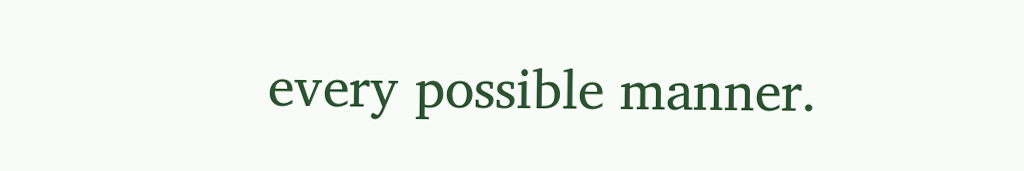every possible manner.